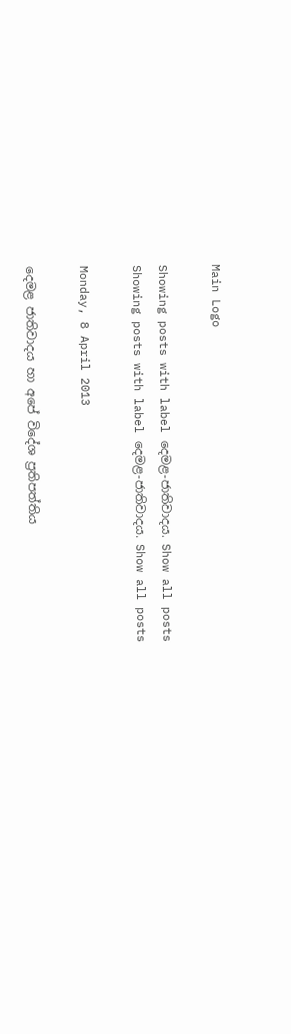Main Logo

Showing posts with label දෙමළ-ජාතිවාදය. Show all posts
Showing posts with label දෙමළ-ජාතිවාදය. Show all posts

Monday, 8 April 2013

දෙමළ ජාතිවාදය හා අපේ විදේශ ප්‍රතිපත්තිය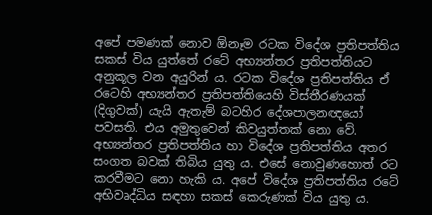අපේ පමණක් නොව ඕනෑම රටක විදේශ ප්‍රතිපත්තිය සකස් විය යුත්තේ රටේ අභ්‍යන්තර ප්‍රතිපත්තියට අනුකූල වන අයුරින් ය. රටක විදේශ ප්‍රතිපත්තිය ඒ රටෙහි අභ්‍යන්තර ප්‍රතිපත්තියෙහි විස්තීරණයක් (දිගුවක්) යැයි ඇතැම් බටහිර දේශපාලනඥයෝ පවසති. එය අමුතුවෙන් කිවයුත්තක් නො වේ. අභ්‍යන්තර ප්‍රතිපත්තිය හා විදේශ ප්‍රතිපත්තිය අතර සංගත බවක් තිබිය යුතු ය. එසේ නොවුණහොත් රට කරවීමට නො හැකි ය. අපේ විදේශ ප්‍රතිපත්තිය රටේ අභිවෘද්ධිය සඳහා සකස් කෙරුණක් විය යුතු ය.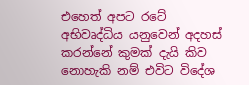එහෙත් අපට රටේ අභිවෘද්ධිය යනුවෙන් අදහස් කරන්නේ කුමක් දැයි කිව නොහැකි නම් එවිට විදේශ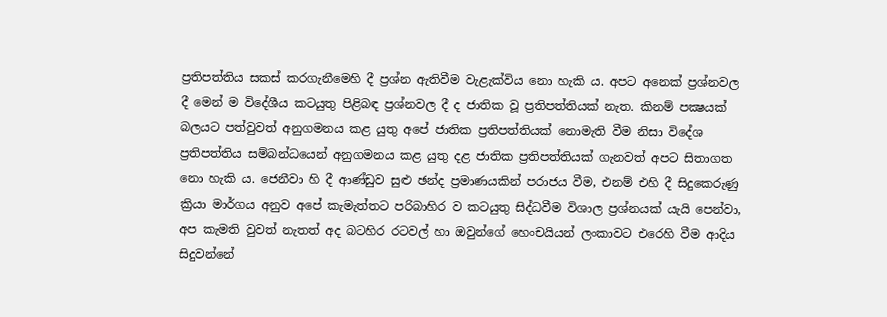ප්‍රතිපත්තිය සකස් කරගැනීමෙහි දී ප්‍රශ්න ඇතිවීම වැළැක්විය නො හැකි ය. අපට අනෙක් ප්‍රශ්නවල දී මෙන් ම විදේශීය කටයුතු පිළිබඳ ප්‍රශ්නවල දී ද ජාතික වූ ප්‍රතිපත්තියක් නැත. කිනම් පක්‍ෂයක් බලයට පත්වුවත් අනුගමනය කළ යුතු අපේ ජාතික ප්‍රතිපත්තියක් නොමැති වීම නිසා විදේශ ප්‍රතිපත්තිය සම්බන්ධයෙන් අනුගමනය කළ යුතු දළ ජාතික ප්‍රතිපත්තියක් ගැනවත් අපට සිතාගත නො හැකි ය. ජෙනීවා හි දී ආණ්ඩුව සුළු ඡන්ද ප්‍රමාණයකින් පරාජය වීම, එනම් එහි දී සිදුකෙරුණු ක්‍රියා මාර්ගය අනුව අපේ කැමැත්තට පරිබාහිර ව කටයුතු සිද්ධවීම විශාල ප්‍රශ්නයක් යැයි පෙන්වා, අප කැමති වුවත් නැතත් අද බටහිර රටවල් හා ඔවුන්ගේ හෙංචයියන් ලංකාවට එරෙහි වීම ආදිය සිදුවන්නේ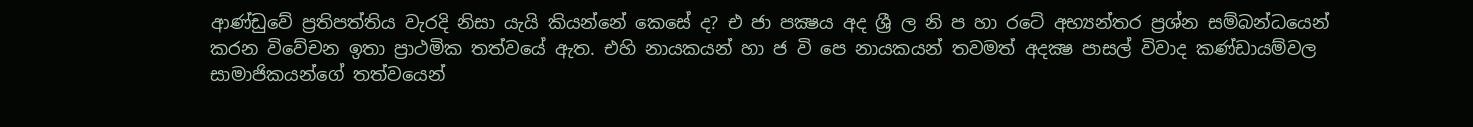ආණ්ඩුවේ ප්‍රතිපත්තිය වැරදි නිසා යැයි කියන්නේ කෙසේ ද? එ ජා පක්‍ෂය අද ශ්‍රී ල නි ප හා රටේ අභ්‍යන්තර ප්‍රශ්න සම්බන්ධයෙන් කරන විවේචන ඉතා ප්‍රාථමික තත්වයේ ඇත. එහි නායකයන් හා ජ වි පෙ නායකයන් තවමත් අදක්‍ෂ පාසල් විවාද කණ්ඩායම්වල සාමාජිකයන්ගේ තත්වයෙන්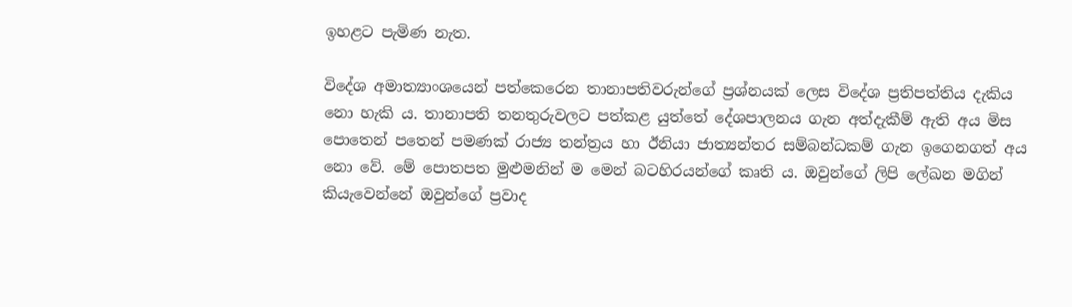ඉහළට පැමිණ නැත.

විදේශ අමාත්‍යාංශයෙන් පත්කෙරෙන තානාපතිවරුන්ගේ ප්‍රශ්නයක් ලෙස විදේශ ප්‍රතිපත්තිය දැකිය නො හැකි ය. තානාපති තනතුරුවලට පත්කළ යුත්තේ දේශපාලනය ගැන අත්දැකීම් ඇති අය මිස පොතෙන් පතෙන් පමණක් රාජ්‍ය තන්ත්‍රය හා ඊනියා ජාත්‍යන්තර සම්බන්ධකම් ගැන ඉගෙනගත් අය නො වේ. මේ පොතපත මුළුමනින් ම මෙන් බටහිරයන්ගේ කෘති ය. ඔවුන්ගේ ලිපි ලේඛන මගින් කියැවෙන්නේ ඔවුන්ගේ ප්‍රවාද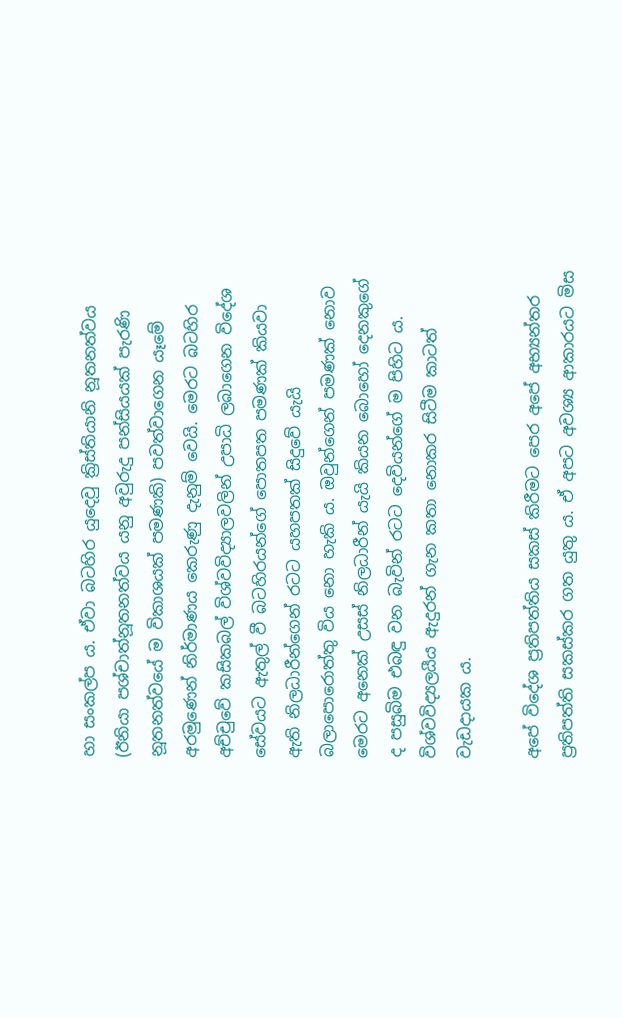හා සංකල්ප ය. ඒවා බටහිර යුදෙවු ක්‍රිස්තියානි නූතනත්වය (ඊනියා පශ්චාත්නූතනත්වය යනු අවුරුදු පන්සියයක් පැරණි නූතනත්වයේ ම විකාශයක් පමණකි) පවත්වාගෙන යෑමේ අරමුණෙන් නිර්මාණය කෙරුණු දැනුම් වෙයි. මෙරට බටහිර අච්චුවේ කසිකබල් විශ්වවිද්‍යාලවලින් උපාධි ලබාගෙන විදේශ සේවයට ඇතුල් වී බටහිරයන්ගේ පොතපත පමණක් කියවා ඇති නිලධාරීන්ගෙන් රටට යහපතක් සිදුවේ යැයි බලාපොරොත්තු විය නො හැකි ය. ඔවුන්ගෙන් පමණක් නොව මෙරට අනෙක් උසස් නිලධාරීන් යැයි කියන බොහෝ දෙනකුගේ ද පසුබිම එබඳු වන බැවින් රටට දෙවියන්ගේ ම පිහිට ය. විශ්වවිද්‍යලයීය ඇදුරන් ගැන කතා නොකර සිටීම කාටත් වැඩදායක ය.

අපේ විදේශ ප්‍රතිපත්තිය සකස් කිරීමට පෙර අපේ අභ්‍යන්තර ප්‍රතිපත්ති සකස්කර ගත යුතු ය. ඒ අපට අවශ්‍ය ආකාරයට මිස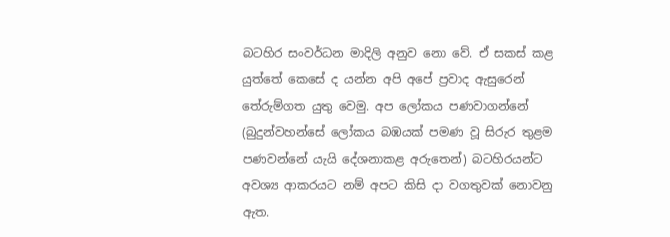බටහිර සංවර්ධන මාදිලි අනුව නො වේ. ඒ සකස් කළ යුත්තේ කෙසේ ද යන්න අපි අපේ ප්‍රවාද ඇසුරෙන් තේරුම්ගත යුතු වෙමු. අප ලෝකය පණවාගන්නේ (බුදුන්වහන්සේ ලෝකය බඹයක් පමණ වූ සිරුර තුළම පණවන්නේ යැයි දේශනාකළ අරුතෙන්) බටහිරයන්ට අවශ්‍ය ආකරයට නම් අපට කිසි දා වගතුවක් නොවනු ඇත.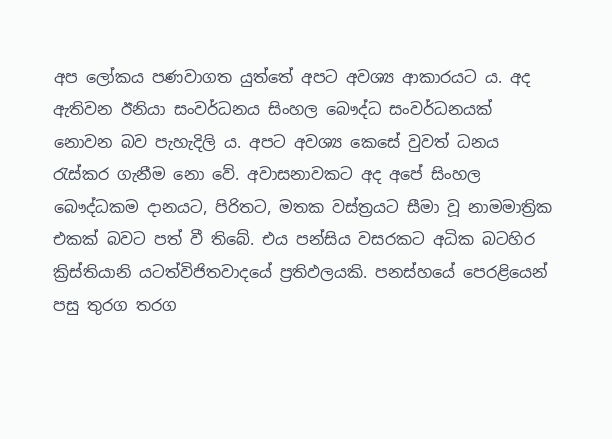අප ලෝකය පණවාගත යුත්තේ අපට අවශ්‍ය ආකාරයට ය. අද ඇතිවන ඊනියා සංවර්ධනය සිංහල බෞද්ධ සංවර්ධනයක් නොවන බව පැහැදිලි ය. අපට අවශ්‍ය කෙසේ වුවත් ධනය රැස්කර ගැනීම නො වේ. අවාසනාවකට අද අපේ සිංහල බෞද්ධකම දානයට, පිරිතට, මතක වස්ත්‍රයට සීමා වූ නාමමාත්‍රික එකක් බවට පත් වී තිබේ. එය පන්සිය වසරකට අධික බටහිර ක්‍රිස්තියානි යටත්විජිතවාදයේ ප්‍රතිඵලයකි. පනස්හයේ පෙරළියෙන් පසු තුරග තරග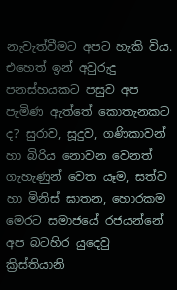නැවැත්වීමට අපට හැකි විය. එහෙත් ඉන් අවුරුදු පනස්හයකට පසුව අප පැමිණ ඇත්තේ කොතැනකට ද? සුරාව, සූදුව, ගණිකාවන් හා බිරිය නොවන වෙනත් ගැහැණුන් වෙත යෑම, සත්ව හා මිනිස් ඝාතන, හොරකම මෙරට සමාජයේ රජයන්නේ අප බටහිර යුදෙවු ක්‍රිස්තියානි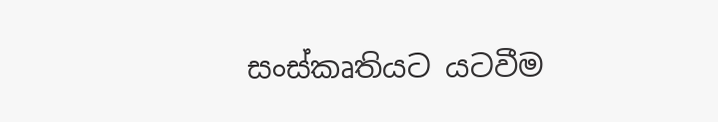සංස්කෘතියට යටවීම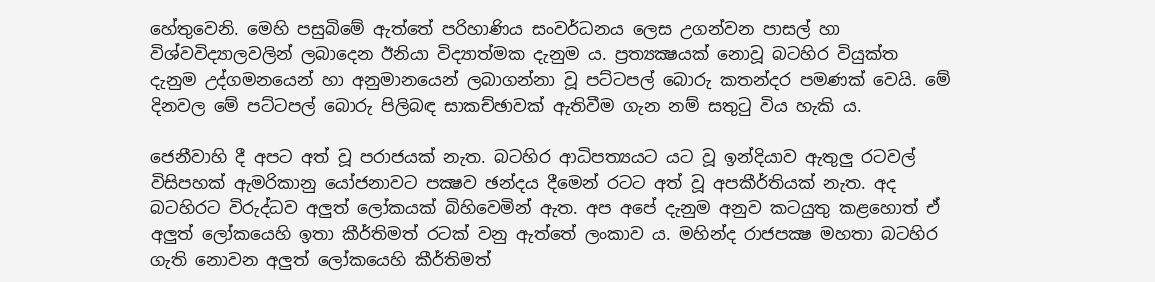හේතුවෙනි. මෙහි පසුබිමේ ඇත්තේ පරිහාණිය සංවර්ධනය ලෙස උගන්වන පාසල් හා විශ්වවිද්‍යාලවලින් ලබාදෙන ඊනියා විද්‍යාත්මක දැනුම ය. ප්‍රත්‍යක්‍ෂයක් නොවූ බටහිර වියුක්ත දැනුම උද්ගමනයෙන් හා අනුමානයෙන් ලබාගන්නා වූ පට්ටපල් බොරු කතන්දර පමණක් වෙයි. මේ දිනවල මේ පට්ටපල් බොරු පිලිබඳ සාකච්ඡාවක් ඇතිවීම ගැන නම් සතුටු විය හැකි ය.

ජෙනීවාහි දී අපට අත් වූ පරාජයක් නැත. බටහිර ආධිපත්‍යයට යට වූ ඉන්දියාව ඇතුලු රටවල් විසිපහක් ඇමරිකානු යෝජනාවට පක්‍ෂව ඡන්දය දීමෙන් රටට අත් වූ අපකීර්තියක් නැත. අද බටහිරට විරුද්ධව අලුත් ලෝකයක් බිහිවෙමින් ඇත. අප අපේ දැනුම අනුව කටයුතු කළහොත් ඒ අලුත් ලෝකයෙහි ඉතා කීර්තිමත් රටක් වනු ඇත්තේ ලංකාව ය. මහින්ද රාජපක්‍ෂ මහතා බටහිර ගැති නොවන අලුත් ලෝකයෙහි කීර්තිමත්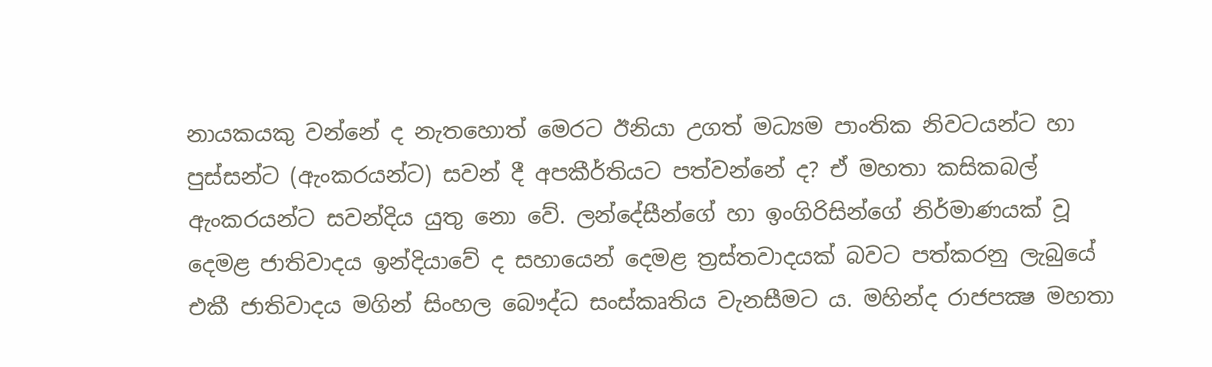නායකයකු වන්නේ ද නැතහොත් මෙරට ඊනියා උගත් මධ්‍යම පාංතික නිවටයන්ට හා පුස්සන්ට (ඇංකරයන්ට) සවන් දී අපකීර්තියට පත්වන්නේ ද? ඒ මහතා කසිකබල් ඇංකරයන්ට සවන්දිය යුතු නො වේ. ලන්දේසීන්ගේ හා ඉංගිරිසින්ගේ නිර්මාණයක් වූ දෙමළ ජාතිවාදය ඉන්දියාවේ ද සහායෙන් දෙමළ ත්‍රස්තවාදයක් බවට පත්කරනු ලැබුයේ එකී ජාතිවාදය මගින් සිංහල බෞද්ධ සංස්කෘතිය වැනසීමට ය. මහින්ද රාජපක්‍ෂ මහතා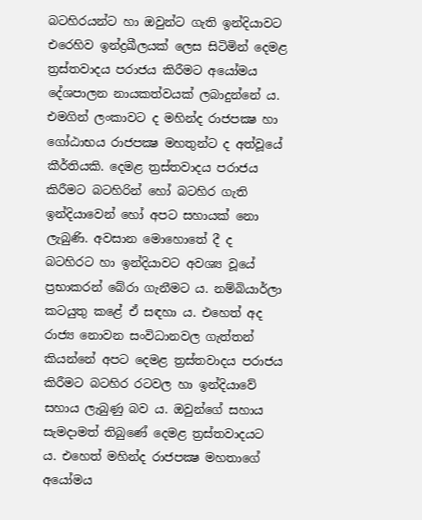බටහිරයන්ට හා ඔවුන්ට ගැති ඉන්දියාවට එරෙහිව ඉන්ද්‍රඛීලයක් ලෙස සිටිමින් දෙමළ ත්‍රස්තවාදය පරාජය කිරීමට අයෝමය දේශපාලන නායකත්වයක් ලබාදුන්නේ ය. එමගින් ලංකාවට ද මහින්ද රාජපක්‍ෂ හා ගෝඨාභය රාජපක්‍ෂ මහතුන්ට ද අත්වූයේ කීර්තියකි. දෙමළ ත්‍රස්තවාදය පරාජය කිරීමට බටහිරින් හෝ බටහිර ගැති ඉන්දියාවෙන් හෝ අපට සහායක් නො ලැබුණි. අවසාන මොහොතේ දී ද බටහිරට හා ඉන්දියාවට අවශ්‍ය වූයේ ප්‍රභාකරන් බේරා ගැනීමට ය. නම්බියාර්ලා කටයුතු කළේ ඒ සඳහා ය. එහෙත් අද රාජ්‍ය නොවන සංවිධානවල ගැත්තන් කියන්නේ අපට දෙමළ ත්‍රස්තවාදය පරාජය කිරීමට බටහිර රටවල හා ඉන්දියාවේ සහාය ලැබුණු බව ය. ඔවුන්ගේ සහාය සැමදාමත් තිබුණේ දෙමළ ත්‍රස්තවාදයට ය. එහෙත් මහින්ද රාජපක්‍ෂ මහතාගේ අයෝමය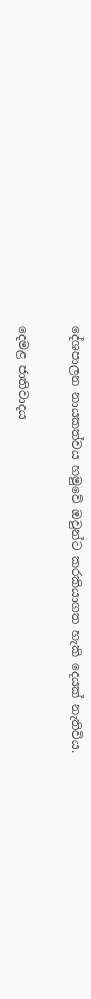දේශපාලන නායකත්වය හමුවේ ඔවුන්ට කරකියාගත හැකි දෙයක් නැතිවිය.

දෙමළ ජාතිවාදය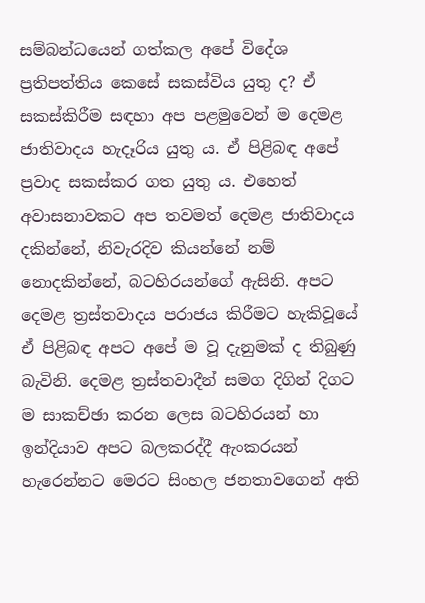සම්බන්ධයෙන් ගත්කල අපේ විදේශ ප්‍රතිපත්තිය කෙසේ සකස්විය යුතු ද? ඒ සකස්කිරීම සඳහා අප පළමුවෙන් ම දෙමළ ජාතිවාදය හැදෑරිය යුතු ය. ඒ පිළිබඳ අපේ ප්‍රවාද සකස්කර ගත යුතු ය. එහෙත් අවාසනාවකට අප තවමත් දෙමළ ජාතිවාදය දකින්නේ, නිවැරදිව කියන්නේ නම් නොදකින්නේ, බටහිරයන්ගේ ඇසිනි. අපට දෙමළ ත්‍රස්තවාදය පරාජය කිරීමට හැකිවූයේ ඒ පිළිබඳ අපට අපේ ම වූ දැනුමක් ද තිබුණු බැවිනි. දෙමළ ත්‍රස්තවාදීන් සමග දිගින් දිගට ම සාකච්ඡා කරන ලෙස බටහිරයන් හා ඉන්දියාව අපට බලකරද්දී ඇංකරයන් හැරෙන්නට මෙරට සිංහල ජනතාවගෙන් අති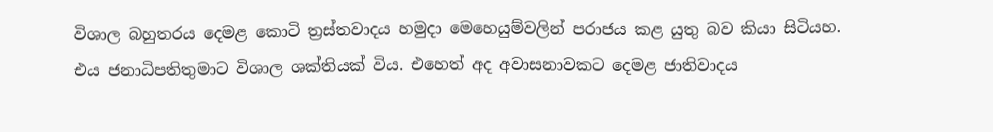විශාල බහුතරය දෙමළ කොටි ත්‍රස්තවාදය හමුදා මෙහෙයුම්වලින් පරාජය කළ යුතු බව කියා සිටියහ. එය ජනාධිපතිතුමාට විශාල ශක්තියක් විය. එහෙත් අද අවාසනාවකට දෙමළ ජාතිවාදය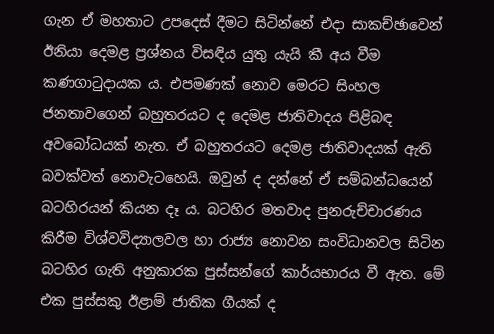ගැන ඒ මහතාට උපදෙස් දීමට සිටින්නේ එදා සාකච්ඡාවෙන් ඊනියා දෙමළ ප්‍රශ්නය විසඳිය යුතු යැයි කී අය වීම කණගාටුදායක ය. එපමණක් නොව මෙරට සිංහල ජනතාවගෙන් බහුතරයට ද දෙමළ ජාතිවාදය පිළිබඳ අවබෝධයක් නැත. ඒ බහුතරයට දෙමළ ජාතිවාදයක් ඇති බවක්වත් නොවැටහෙයි. ඔවුන් ද දන්නේ ඒ සම්බන්ධයෙන් බටහිරයන් කියන දෑ ය. බටහිර මතවාද පුනරුච්චාරණය කිරීම විශ්වවිද්‍යාලවල හා රාජ්‍ය නොවන සංවිධානවල සිටින බටහිර ගැති අනුකාරක පුස්සන්ගේ කාර්යභාරය වී ඇත. මේ එක පුස්සකු ඊළාම් ජාතික ගීයක් ද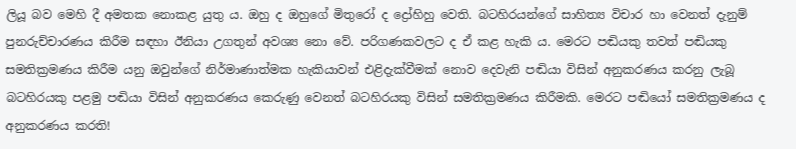ලියූ බව මෙහි දී අමතක නොකළ යුතු ය. ඔහු ද ඔහුගේ මිතුරෝ ද ද්‍රෝහිහු වෙති. බටහිරයන්ගේ සාහිත්‍ය විචාර හා වෙනත් දැනුම් පුනරුච්චාරණය කිරීම සඳහා ඊනියා උගතුන් අවශ්‍ය නො වේ. පරිගණකවලට ද ඒ කළ හැකි ය. මෙරට පඬියකු තවත් පඬියකු සමතික්‍රමණය කිරීම යනු ඔවුන්ගේ නිර්මාණාත්මක හැකියාවන් එළිදැක්වීමක් නොව දෙවැනි පඬියා විසින් අනුකරණය කරනු ලැබූ බටහිරයකු පළමු පඬියා විසින් අනුකරණය කෙරුණු වෙනත් බටහිරයකු විසින් සමතික්‍රමණය කිරීමකි. මෙරට පඬියෝ සමතික්‍රමණය ද අනුකරණය කරති!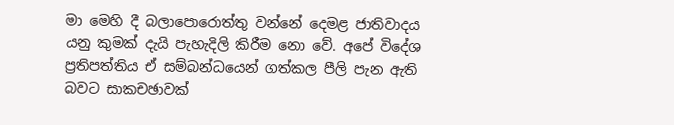මා මෙහි දී බලාපොරොත්තු වන්නේ දෙමළ ජාතිවාදය යනු කුමක් දැයි පැහැදිලි කිරීම නො වේ. අපේ විදේශ ප්‍රතිපත්තිය ඒ සම්බන්ධයෙන් ගත්කල පීලි පැන ඇති බවට සාකචඡාවක්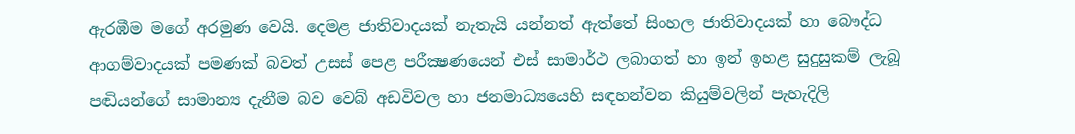ඇරඹීම මගේ අරමුණ වෙයි. දෙමළ ජාතිවාදයක් නැතැයි යන්නත් ඇත්තේ සිංහල ජාතිවාදයක් හා බෞද්ධ ආගම්වාදයක් පමණක් බවත් උසස් පෙළ පරීක්‍ෂණයෙන් එස් සාමාර්ථ ලබාගත් හා ඉන් ඉහළ සුදුසුකම් ලැබූ පඬියන්ගේ සාමාන්‍ය දැනීම බව වෙබ් අඩවිවල හා ජනමාධ්‍යයෙහි සඳහන්වන කියුම්වලින් පැහැදිලි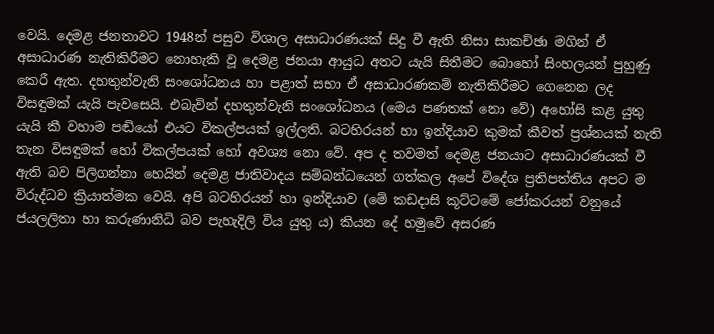වෙයි. දෙමළ ජනතාවට 1948න් පසුව විශාල අසාධාරණයක් සිදු වී ඇති නිසා සාකච්ඡා මගින් ඒ අසාධාරණ නැතිකිරීමට නොහැකි වූ දෙමළ ජනයා ආයුධ අතට යැයි සිතීමට බොහෝ සිංහලයන් පුහුණු කෙරී ඇත. දහතුන්වැනි සංශෝධනය හා පළාත් සභා ඒ අසාධාරණකම් නැතිකිරීමට ගෙනෙන ලද විසඳුමක් යැයි පැවසෙයි. එබැවින් දහතුන්වැනි සංශෝධනය (මෙය පණතක් නො වේ) අහෝසි කළ යුතු යැයි කී වහාම පඬියෝ එයට විකල්පයක් ඉල්ලති. බටහිරයන් හා ඉන්දියාව කුමක් කීවත් ප්‍රශ්නයක් නැති තැන විසඳුමක් හෝ විකල්පයක් හෝ අවශ්‍ය නො වේ. අප ද තවමත් දෙමළ ජනයාට අසාධාරණයක් වී ඇති බව පිලිගන්නා හෙයින් දෙමළ ජාතිවාදය සම්බන්ධයෙන් ගත්කල අපේ විදේශ ප්‍රතිපත්තිය අපට ම විරුද්ධව ක්‍රියාත්මක වෙයි. අපි බටහිරයන් හා ඉන්දියාව (මේ කඩදාසි කූට්ටමේ ජෝකරයන් වනුයේ ජයලලිතා හා කරුණානිධි බව පැහැදිලි විය යුතු ය) කියන දේ හමුවේ අසරණ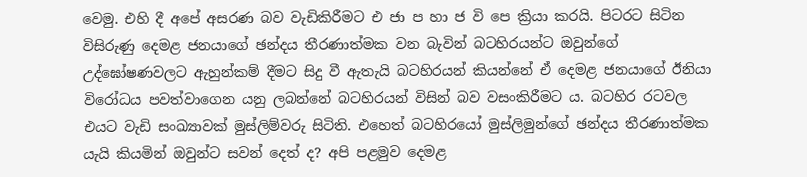වෙමු. එහි දී අපේ අසරණ බව වැඩිකිරීමට එ ජා ප හා ජ වි පෙ ක්‍රියා කරයි. පිටරට සිටින විසිරුණු දෙමළ ජනයාගේ ඡන්දය තීරණාත්මක වන බැවින් බටහිරයන්ට ඔවුන්ගේ උද්ඝෝෂණවලට ඇහුන්කම් දීමට සිදු වී ඇතැයි බටහිරයන් කියන්නේ ඒ දෙමළ ජනයාගේ ඊනියා විරෝධය පවත්වාගෙන යනු ලබන්නේ බටහිරයන් විසින් බව වසංකිරීමට ය. බටහිර රටවල එයට වැඩි සංඛ්‍යාවක් මුස්ලිම්වරු සිටිති. එහෙත් බටහිරයෝ මුස්ලිමුන්ගේ ඡන්දය තීරණාත්මක යැයි කියමින් ඔවුන්ට සවන් දෙත් ද? අපි පළමුව දෙමළ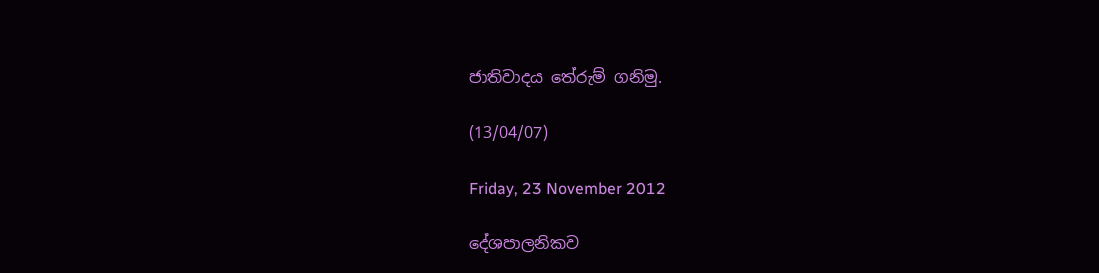ජාතිවාදය තේරුම් ගනිමු.

(13/04/07)

Friday, 23 November 2012

දේශපාලනිකව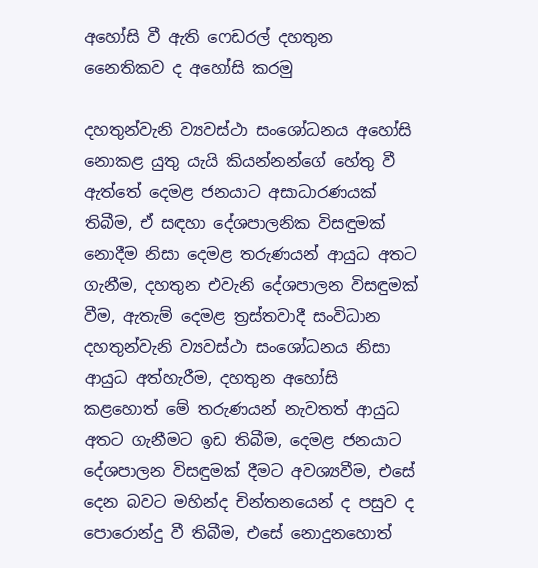අහෝසි වී ඇති ෆෙඩරල් දහතුන නෛතිකව ද අහෝසි කරමු

දහතුන්වැනි ව්‍යවස්ථා සංශෝධනය අහෝසි නොකළ යුතු යැයි කියන්නන්ගේ හේතු වී ඇත්තේ දෙමළ ජනයාට අසාධාරණයක් තිබීම, ඒ සඳහා දේශපාලනික විසඳුමක් නොදීම නිසා දෙමළ තරුණයන් ආයුධ අතට ගැනීම, දහතුන එවැනි දේශපාලන විසඳුමක් වීම, ඇතැම් දෙමළ ත්‍රස්තවාදී සංවිධාන දහතුන්වැනි ව්‍යවස්ථා සංශෝධනය නිසා ආයුධ අත්හැරීම, දහතුන අහෝසි කළහොත් මේ තරුණයන් නැවතත් ආයුධ අතට ගැනීමට ඉඩ තිබීම, දෙමළ ජනයාට දේශපාලන විසඳුමක් දීමට අවශ්‍යවීම, එසේ දෙන බවට මහින්ද චින්තනයෙන් ද පසුව ද පොරොන්දු වී තිබීම, එසේ නොදුනහොත්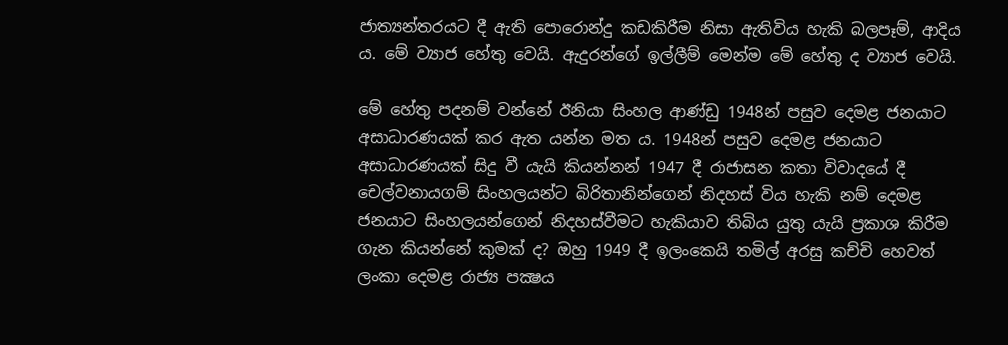ජාත්‍යන්තරයට දී ඇති පොරොන්දු කඩකිරීම නිසා ඇතිවිය හැකි බලපෑම්, ආදිය ය. මේ ව්‍යාජ හේතු වෙයි. ඇදුරන්ගේ ඉල්ලීම් මෙන්ම මේ හේතු ද ව්‍යාජ වෙයි.

මේ හේතු පදනම් වන්නේ ඊනියා සිංහල ආණ්ඩු 1948න් පසුව දෙමළ ජනයාට අසාධාරණයක් කර ඇත යන්න මත ය. 1948න් පසුව දෙමළ ජනයාට අසාධාරණයක් සිදු වී යැයි කියන්නන් 1947 දී රාජාසන කතා විවාදයේ දී චෙල්වනායගම් සිංහලයන්ට බිරිතානින්ගෙන් නිදහස් විය හැකි නම් දෙමළ ජනයාට සිංහලයන්ගෙන් නිදහස්වීමට හැකියාව තිබිය යුතු යැයි ප්‍රකාශ කිරීම ගැන කියන්නේ කුමක් ද? ඔහු 1949 දී ඉලංකෙයි තමිල් අරසු කච්චි හෙවත් ලංකා දෙමළ රාජ්‍ය පක්‍ෂය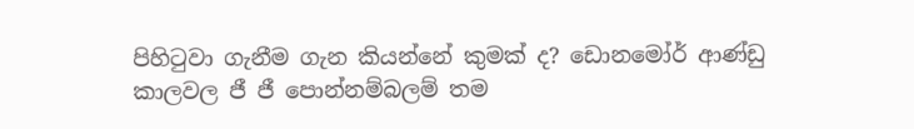පිහිටුවා ගැනීම ගැන කියන්නේ කුමක් ද? ඩොනමෝර් ආණ්ඩු කාලවල ජී ජී පොන්නම්බලම් තම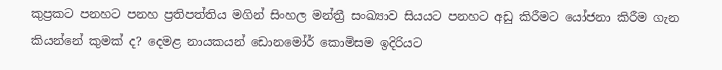කුප්‍රකට පනහට පනහ ප්‍රතිපත්තිය මගින් සිංහල මන්ත්‍රී සංඛ්‍යාව සියයට පනහට අඩු කිරීමට යෝජනා කිරීම ගැන කියන්නේ කුමක් ද? දෙමළ නායකයන් ඩොනමෝර් කොමිසම ඉදිරියට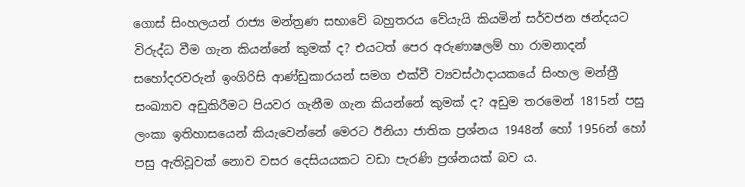ගොස් සිංහලයන් රාජ්‍ය මන්ත්‍රණ සභාවේ බහුතරය වේයැයි කියමින් සර්වජන ඡන්දයට විරුද්ධ වීම ගැන කියන්නේ කුමක් ද? එයටත් පෙර අරුණාෂලම් හා රාමනාදන් සහෝදරවරුන් ඉංගිරිසි ආණ්ඩුකාරයන් සමග එක්වී ව්‍යවස්ථාදායකයේ සිංහල මන්ත්‍රී සංඛ්‍යාව අඩුකිරීමට පියවර ගැනීම ගැන කියන්නේ කුමක් ද? අඩුම තරමෙන් 1815න් පසු ලංකා ඉතිහාසයෙන් කියැවෙන්නේ මෙරට ඊනියා ජාතික ප්‍රශ්නය 1948න් හෝ 1956න් හෝ පසු ඇතිවූවක් නොව වසර දෙසියයකට වඩා පැරණි ප්‍රශ්නයක් බව ය.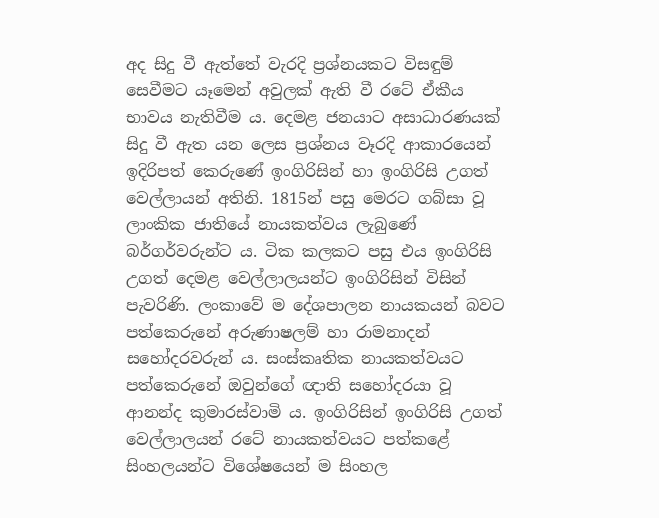අද සිදු වී ඇත්තේ වැරදි ප්‍රශ්නයකට විසඳුම් සෙවීමට යෑමෙන් අවුලක් ඇති වී රටේ ඒකීය භාවය නැතිවීම ය. දෙමළ ජනයාට අසාධාරණයක් සිදු වී ඇත යන ලෙස ප්‍රශ්නය වෑරදි ආකාරයෙන් ඉදිරිපත් කෙරුණේ ඉංගිරිසින් හා ඉංගිරිසි උගත් වෙල්ලායන් අතිනි. 1815න් පසු මෙරට ගබ්සා වූ ලාංකික ජාතියේ නායකත්වය ලැබුණේ බර්ගර්වරුන්ට ය. ටික කලකට පසු එය ඉංගිරිසි උගත් දෙමළ වෙල්ලාලයන්ට ඉංගිරිසින් විසින් පැවරිණි. ලංකාවේ ම දේශපාලන නායකයන් බවට පත්කෙරුනේ අරුණාෂලම් හා රාමනාදන් සහෝදරවරුන් ය. සංස්කෘතික නායකත්වයට පත්කෙරුනේ ඔවුන්ගේ ඥාති සහෝදරයා වූ ආනන්ද කුමාරස්වාමි ය. ඉංගිරිසින් ඉංගිරිසි උගත් වෙල්ලාලයන් රටේ නායකත්වයට පත්කළේ සිංහලයන්ට විශේෂයෙන් ම සිංහල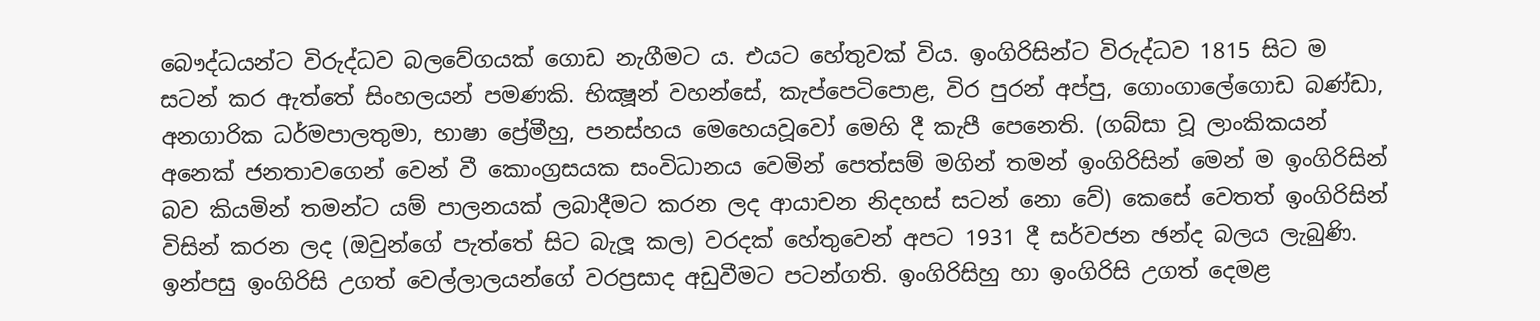බෞද්ධයන්ට විරුද්ධව බලවේගයක් ගොඩ නැගීමට ය. එයට හේතුවක් විය. ඉංගිරිසින්ට විරුද්ධව 1815 සිට ම සටන් කර ඇත්තේ සිංහලයන් පමණකි. භික්‍ෂූන් වහන්සේ, කැප්පෙටිපොළ, විර පුරන් අප්පු, ගොංගාලේගොඩ බණ්ඩා, අනගාරික ධර්මපාලතුමා, භාෂා ප්‍රේමීහු, පනස්හය මෙහෙයවූවෝ මෙහි දී කැපී පෙනෙති. (ගබ්සා වූ ලාංකිකයන් අනෙක් ජනතාවගෙන් වෙන් වී කොංග්‍රසයක සංවිධානය වෙමින් පෙත්සම් මගින් තමන් ඉංගිරිසින් මෙන් ම ඉංගිරිසින් බව කියමින් තමන්ට යම් පාලනයක් ලබාදීමට කරන ලද ආයාචන නිදහස් සටන් නො වේ) කෙසේ වෙතත් ඉංගිරිසින් විසින් කරන ලද (ඔවුන්ගේ පැත්තේ සිට බැලූ කල) වරදක් හේතුවෙන් අපට 1931 දී සර්වජන ඡන්ද බලය ලැබුණි. ඉන්පසු ඉංගිරිසි උගත් වෙල්ලාලයන්ගේ වරප්‍රසාද අඩුවීමට පටන්ගති. ඉංගිරිසිහු හා ඉංගිරිසි උගත් දෙමළ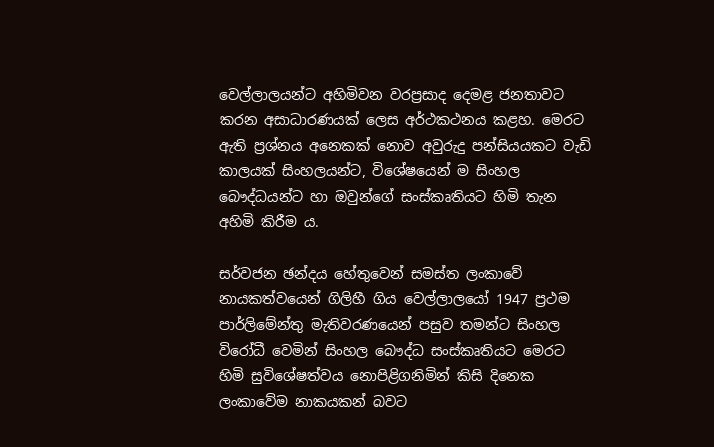වෙල්ලාලයන්ට අහිමිවන වරප්‍රසාද දෙමළ ජනතාවට කරන අසාධාරණයක් ලෙස අර්ථකථනය කළහ. මෙරට ඇති ප්‍රශ්නය අනෙකක් නොව අවුරුදු පන්සියයකට වැඩි කාලයක් සිංහලයන්ට, විශේෂයෙන් ම සිංහල බෞද්ධයන්ට හා ඔවුන්ගේ සංස්කෘතියට හිමි තැන අහිමි කිරීම ය.

සර්වජන ඡන්දය හේතුවෙන් සමස්ත ලංකාවේ නායකත්වයෙන් ගිලිහී ගිය වෙල්ලාලයෝ 1947 ප්‍රථම පාර්ලිමේන්තු මැතිවරණයෙන් පසුව තමන්ට සිංහල විරෝධී වෙමින් සිංහල බෞද්ධ සංස්කෘතියට මෙරට හිමි සුවිශේෂත්වය නොපිළිගනිමින් කිසි දිනෙක ලංකාවේම නාකයකන් බවට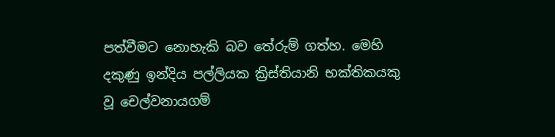පත්වීමට නොහැකි බව තේරුම් ගත්හ. මෙහි දකුණු ඉන්දිය පල්ලියක ක්‍රිස්තියානි භක්තිකයකු වූ චෙල්වනායගම්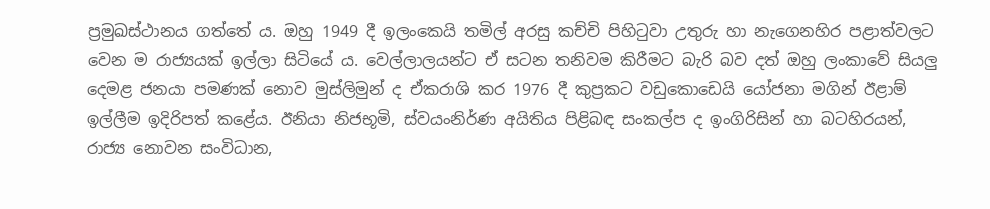ප්‍රමුඛස්ථානය ගත්තේ ය. ඔහු 1949 දී ඉලංකෙයි තමිල් අරසු කච්චි පිහිටුවා උතුරු හා නැගෙනහිර පළාත්වලට වෙන ම රාජ්‍යයක් ඉල්ලා සිටියේ ය. වෙල්ලාලයන්ට ඒ සටන තනිවම කිරීමට බැරි බව දත් ඔහු ලංකාවේ සියලු දෙමළ ජනයා පමණක් නොව මුස්ලිමුන් ද ඒකරාශි කර 1976 දී කුප්‍රකට වඩුකොඩෙයි යෝජනා මගින් ඊළාම් ඉල්ලීම ඉදිරිපත් කළේය. ඊනියා නිජභූමි, ස්වයංනිර්ණ අයිතිය පිළිබඳ සංකල්ප ද ඉංගිරිසින් හා බටහිරයන්, රාජ්‍ය නොවන සංවිධාන,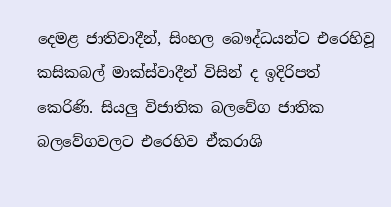දෙමළ ජාතිවාදීන්, සිංහල බෞද්ධයන්ට එරෙහිවූ කසිකබල් මාක්ස්වාදීන් විසින් ද ඉදිරිපත් කෙරිණි. සියලු විජාතික බලවේග ජාතික බලවේගවලට එරෙහිව ඒකරාශි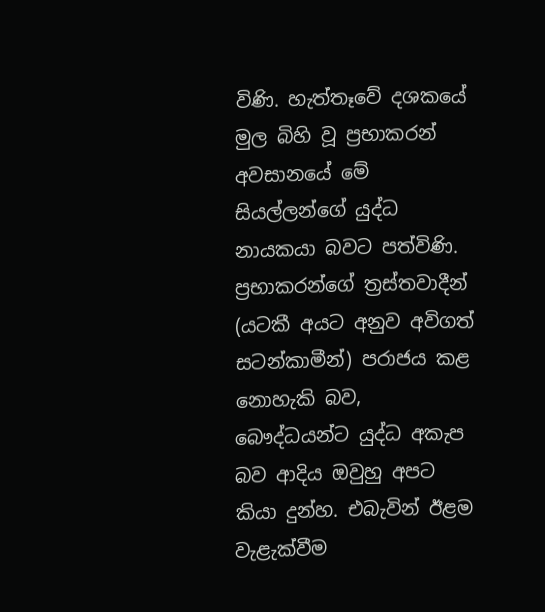විණි. හැත්තෑවේ දශකයේ මුල බිහි වූ ප්‍රභාකරන් අවසානයේ මේ සියල්ලන්ගේ යුද්ධ නායකයා බවට පත්විණි. ප්‍රභාකරන්ගේ ත්‍රස්තවාදීන් (යටකී අයට අනුව අවිගත් සටන්කාමීන්) පරාජය කළ නොහැකි බව, බෞද්ධයන්ට යුද්ධ අකැප බව ආදිය ඔවුහු අපට කියා දුන්හ. එබැවින් ඊළම වැළැක්වීම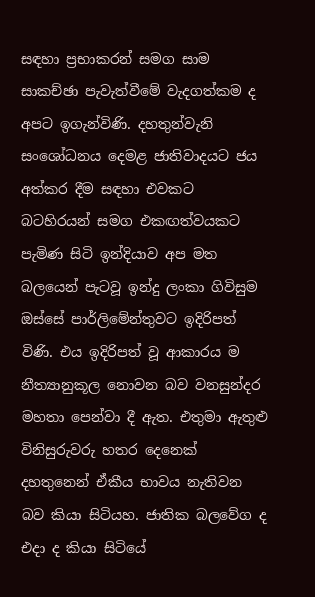සඳහා ප්‍රභාකරන් සමග සාම සාකච්ඡා පැවැත්වීමේ වැදගත්කම ද අපට ඉගැන්විණි. දහතුන්වැනි සංශෝධනය දෙමළ ජාතිවාදයට ජය අත්කර දීම සඳහා එවකට බටහිරයන් සමග එකඟත්වයකට පැමිණ සිටි ඉන්දියාව අප මත බලයෙන් පැටවූ ඉන්දු ලංකා ගිවිසුම ඔස්සේ පාර්ලිමේන්තුවට ඉදිරිපත් විණි. එය ඉදිරිපත් වූ ආකාරය ම නීත්‍යානුකූල නොවන බව වනසුන්දර මහතා පෙන්වා දී ඇත. එතුමා ඇතුළු විනිසුරුවරු හතර දෙනෙක් දහතුනෙන් ඒකීය භාවය නැතිවන බව කියා සිටියහ. ජාතික බලවේග ද එදා ද කියා සිටියේ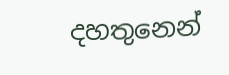දහතුනෙන්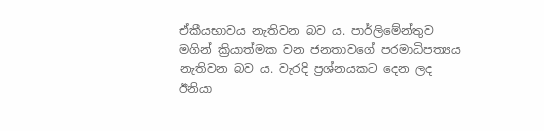ඒකීයභාවය නැතිවන බව ය. පාර්ලිමේන්තුව මගින් ක්‍රියාත්මක වන ජනතාවගේ පරමාධිපත්‍යය නැතිවන බව ය. වැරදි ප්‍රශ්නයකට දෙන ලද ඊනියා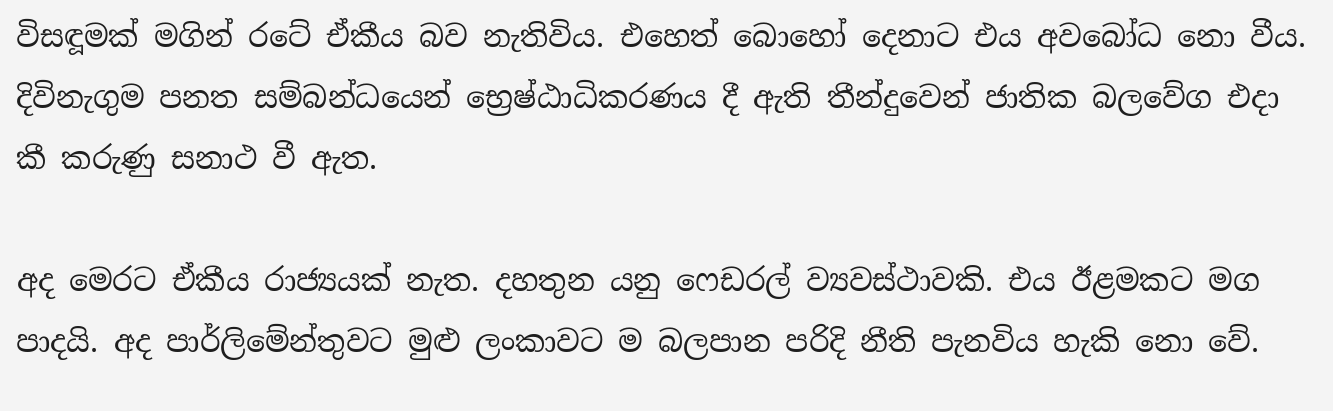විසඳූමක් මගින් රටේ ඒකීය බව නැතිවිය. එහෙත් බොහෝ දෙනාට එය අවබෝධ නො වීය. දිවිනැගුම පනත සම්බන්ධයෙන් භ්‍රෙෂ්ඨාධිකරණය දී ඇති තීන්දුවෙන් ජාතික බලවේග එදා කී කරුණු සනාථ වී ඇත.

අද මෙරට ඒකීය රාජ්‍යයක් නැත. දහතුන යනු ෆෙඩරල් ව්‍යවස්ථාවකි. එය ඊළමකට මග පාදයි. අද පාර්ලිමේන්තුවට මුළු ලංකාවට ම බලපාන පරිදි නීති පැනවිය හැකි නො වේ.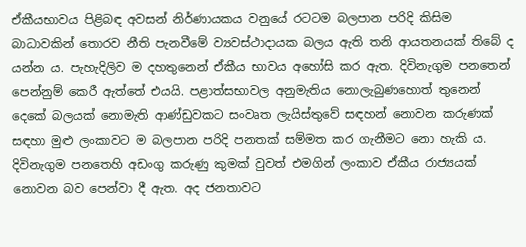ඒකීයභාවය පිළිබඳ අවසන් නිර්ණායකය වනුයේ රටටම බලපාන පරිදි කිසිම බාධාවකින් තොරව නීති පැනවීමේ ව්‍යවස්ථාදායක බලය ඇති තනි ආයතනයක් තිබේ ද යන්න ය. පැහැදිලිව ම දහතුනෙන් ඒකීය භාවය අහෝසි කර ඇත. දිවිනැගුම පනතෙන් පෙන්නුම් කෙරී ඇත්තේ එයයි. පළාත්සභාවල අනුමැතිය නොලැබුණහොත් තුනෙන් දෙකේ බලයක් නොමැති ආණ්ඩුවකට සංවෘත ලැයිස්තුවේ සඳහන් නොවන කරුණක් සඳහා මුළු ලංකාවට ම බලපාන පරිදි පනතක් සම්මත කර ගැනීමට නො හැකි ය. දිවිනැගුම පනතෙහි අඩංගු කරුණු කුමක් වුවත් එමගින් ලංකාව ඒකීය රාජ්‍යයක් නොවන බව පෙන්වා දී ඇත. අද ජනතාවට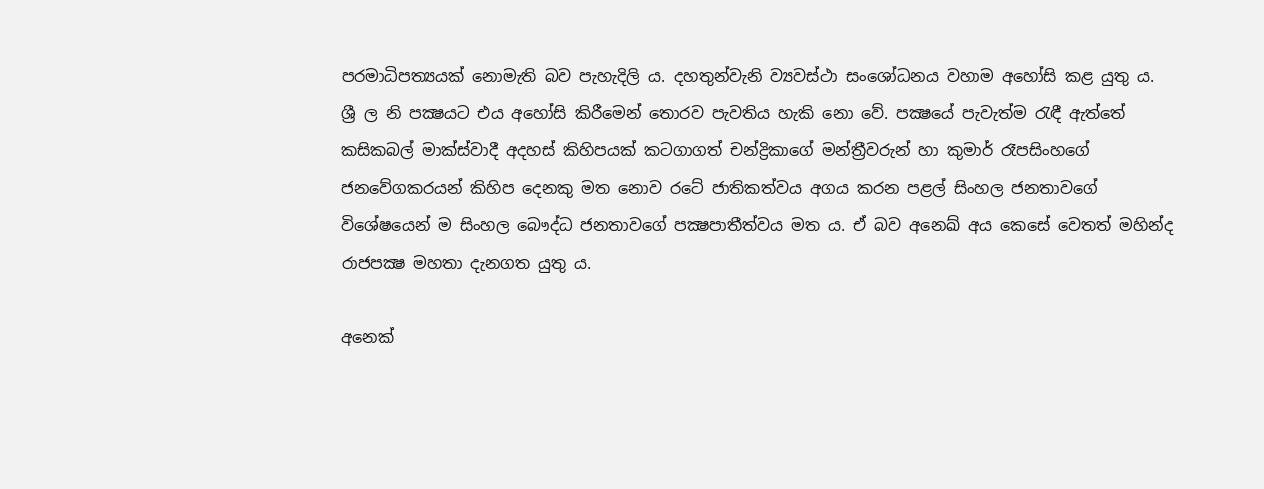පරමාධිපත්‍යයක් නොමැති බව පැහැදිලි ය. දහතුන්වැනි ව්‍යවස්ථා සංශෝධනය වහාම අහෝසි කළ යුතු ය. ශ්‍රී ල නි පක්‍ෂයට එය අහෝසි කිරීමෙන් තොරව පැවතිය හැකි නො වේ. පක්‍ෂයේ පැවැත්ම රැඳී ඇත්තේ කසිකබල් මාක්ස්වාදී අදහස් කිහිපයක් කටගාගත් චන්ද්‍රිකාගේ මන්ත්‍රීවරුන් හා කුමාර් රෑපසිංහගේ ජනවේගකරයන් කිහිප දෙනකු මත නොව රටේ ජාතිකත්වය අගය කරන පළල් සිංහල ජනතාවගේ විශේෂයෙන් ම සිංහල බෞද්ධ ජනතාවගේ පක්‍ෂපාතීත්වය මත ය. ඒ බව අනෙඛ් අය කෙසේ වෙතත් මහින්ද රාජපක්‍ෂ මහතා දැනගත යුතු ය.

අනෙක්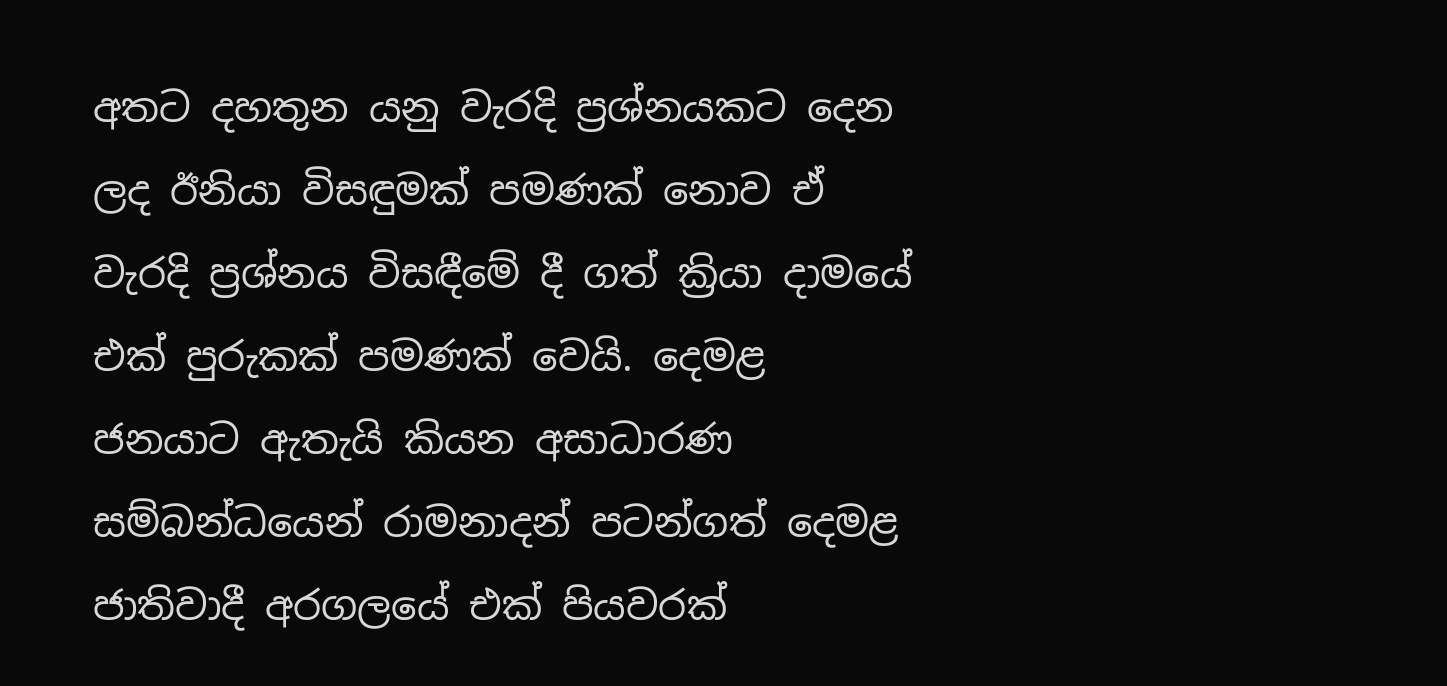අතට දහතුන යනු වැරදි ප්‍රශ්නයකට දෙන ලද ඊනියා විසඳුමක් පමණක් නොව ඒ වැරදි ප්‍රශ්නය විසඳීමේ දී ගත් ක්‍රියා දාමයේ එක් පුරුකක් පමණක් වෙයි. දෙමළ ජනයාට ඇතැයි කියන අසාධාරණ සම්බන්ධයෙන් රාමනාදන් පටන්ගත් දෙමළ ජාතිවාදී අරගලයේ එක් පියවරක්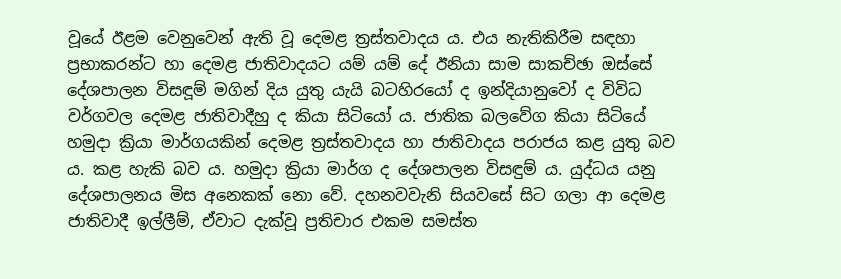වූයේ ඊළම වෙනුවෙන් ඇති වූ දෙමළ ත්‍රස්තවාදය ය. එය නැතිකිරීම සඳහා ප්‍රභාකරන්ට හා දෙමළ ජාතිවාදයට යම් යම් දේ ඊනියා සාම සාකච්ඡා ඔස්සේ දේශපාලන විසඳූම් මගින් දිය යුතු යැයි බටහිරයෝ ද ඉන්දියානුවෝ ද විවිධ වර්ගවල දෙමළ ජාතිවාදීහු ද කියා සිටියෝ ය. ජාතික බලවේග කියා සිටියේ හමුදා ක්‍රියා මාර්ගයකින් දෙමළ ත්‍රස්තවාදය හා ජාතිවාදය පරාජය කළ යුතු බව ය. කළ හැකි බව ය. හමුදා ක්‍රියා මාර්ග ද දේශපාලන විසඳුම් ය. යුද්ධය යනු දේශපාලනය මිස අනෙකක් නො වේ. දහනවවැනි සියවසේ සිට ගලා ආ දෙමළ ජාතිවාදී ඉල්ලීම්, ඒවාට දැක්වූ ප්‍රතිචාර එකම සමස්ත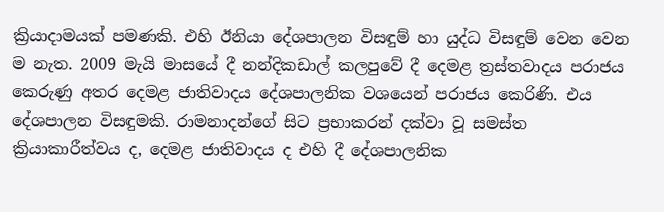ක්‍රියාදාමයක් පමණකි. එහි ඊනියා දේශපාලන විසඳුම් හා යුද්ධ විසඳුම් වෙන වෙන ම නැත. 2009 මැයි මාසයේ දී නන්දිකඩාල් කලපුවේ දී දෙමළ ත්‍රස්තවාදය පරාජය කෙරුණු අතර දෙමළ ජාතිවාදය දේශපාලනික වශයෙන් පරාජය කෙරිණි. එය දේශපාලන විසඳුමකි. රාමනාදන්ගේ සිට ප්‍රභාකරන් දක්වා වූ සමස්ත ක්‍රියාකාරීත්වය ද, දෙමළ ජාතිවාදය ද එහි දී දේශපාලනික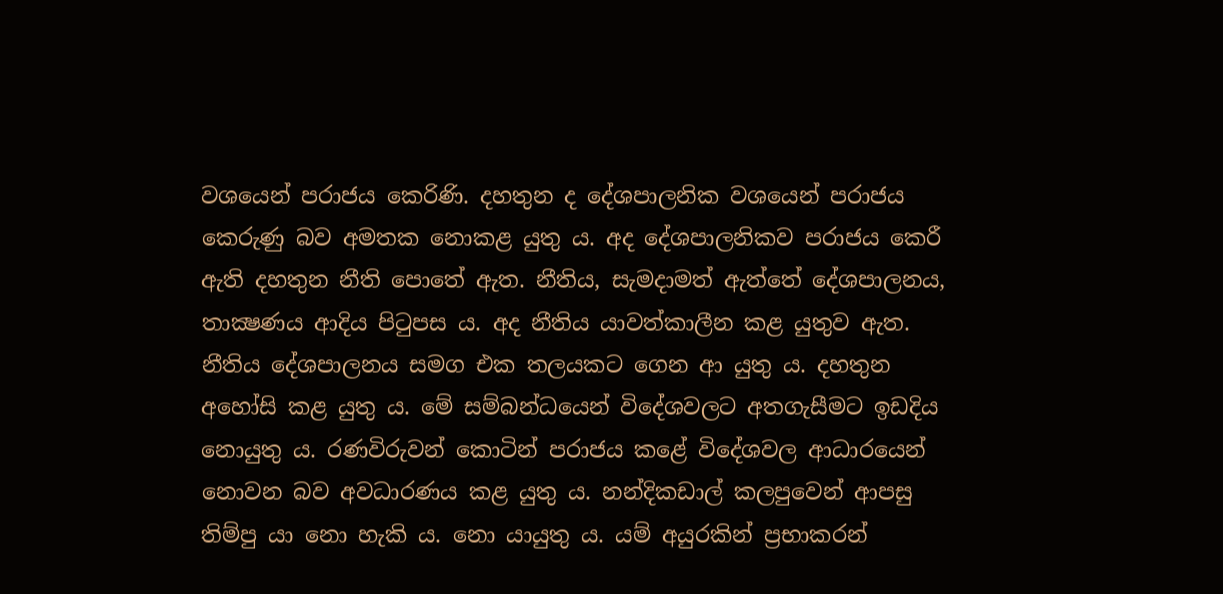වශයෙන් පරාජය කෙරිණි. දහතුන ද දේශපාලනික වශයෙන් පරාජය කෙරුණු බව අමතක නොකළ යුතු ය. අද දේශපාලනිකව පරාජය කෙරී ඇති දහතුන නීති පොතේ ඇත. නීතිය, සැමදාමත් ඇත්තේ දේශපාලනය, තාක්‍ෂණය ආදිය පිටුපස ය. අද නීතිය යාවත්කාලීන කළ යුතුව ඇත. නීතිය දේශපාලනය සමග එක තලයකට ගෙන ආ යුතු ය. දහතුන අහෝසි කළ යුතු ය. මේ සම්බන්ධයෙන් විදේශවලට අතගැසීමට ඉඩදිය නොයුතු ය. රණවිරුවන් කොටින් පරාජය කළේ විදේශවල ආධාරයෙන් නොවන බව අවධාරණය කළ යුතු ය. නන්දිකඩාල් කලපුවෙන් ආපසු තිම්පු යා නො හැකි ය. නො යායුතු ය. යම් අයුරකින් ප්‍රභාකරන්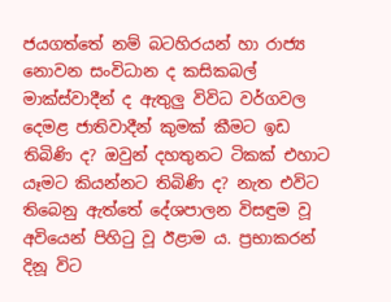ජයගත්තේ නම් බටහිරයන් හා රාජ්‍ය නොවන සංවිධාන ද කසිකබල් මාක්ස්වාදීන් ද ඇතුලු විවිධ වර්ගවල දෙමළ ජාතිවාදීන් කුමක් කීමට ඉඩ තිබිණි ද? ඔවුන් දහතුනට ටිකක් එහාට යෑමට කියන්නට තිබිණි ද? නැත එවිට තිබෙනු ඇත්තේ දේශපාලන විසඳුම වූ අවියෙන් පිහිටු වූ ඊළාම ය. ප්‍රභාකරන් දිනූ විට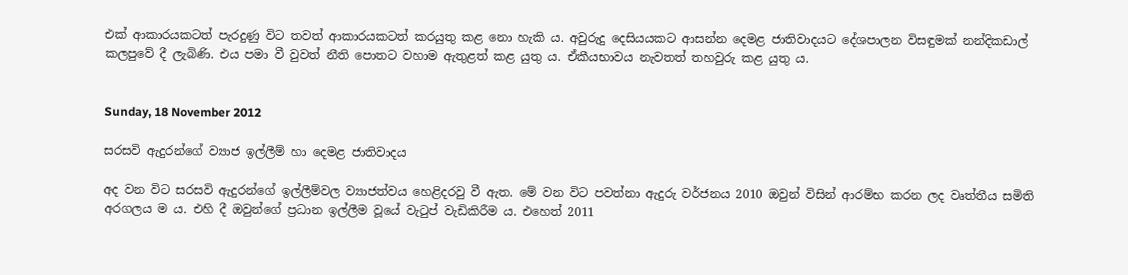එක් ආකාරයකටත් පැරදුණු විට තවත් ආකාරයකටත් කරයුතු කළ නො හැකි ය. අවුරුදු දෙසියයකට ආසන්න දෙමළ ජාතිවාදයට දේශපාලන විසඳුමක් නන්දිකඩාල් කලපුවේ දී ලැබිණි. එය පමා වී වුවත් නීති පොතට වහාම ඇතුළත් කළ යුතු ය. ඒකීයභාවය නැවතත් තහවුරු කළ යුතු ය.


Sunday, 18 November 2012

සරසවි ඇදුරන්ගේ ව්‍යාජ ඉල්ලීම් හා දෙමළ ජාතිවාදය

අද වන විට සරසවි ඇදුරන්ගේ ඉල්ලීම්වල ව්‍යාජත්වය හෙළිදරවු වී ඇත. මේ වන විට පවත්නා ඇදුරු වර්ජනය 2010 ඔවුන් විසින් ආරම්භ කරන ලද වෘත්තීය සමිති අරගලය ම ය. එහි දී ඔවුන්ගේ ප්‍රධාන ඉල්ලීම වූයේ වැටුප් වැඩිකිරීම ය. එහෙත් 2011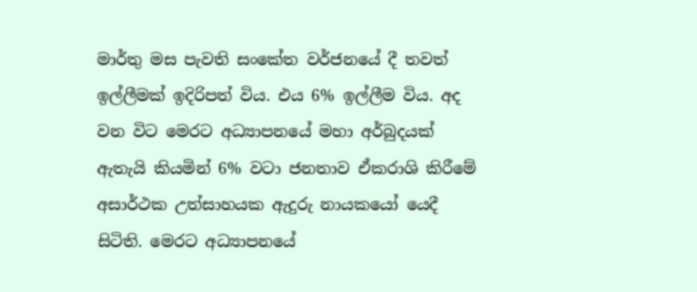මාර්තු මස පැවති සංකේත වර්ජනයේ දී තවත් ඉල්ලීමක් ඉදිරිපත් විය. එය 6% ඉල්ලීම විය. අද වන විට මෙරට අධ්‍යාපනයේ මහා අර්බුදයක් ඇතැයි කියමින් 6% වටා ජනතාව ඒකරාශි කිරීමේ අසාර්ථක උත්සාහයක ඇදුරු නායකයෝ යෙදී සිටිති. මෙරට අධ්‍යාපනයේ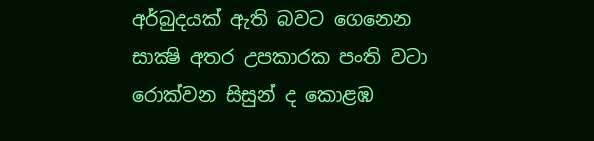අර්බුදයක් ඇති බවට ගෙනෙන සාක්‍ෂි අතර උපකාරක පංති වටා රොක්වන සිසුන් ද කොළඹ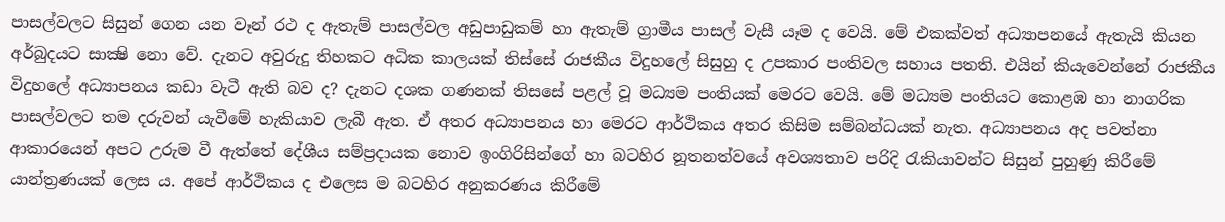පාසල්වලට සිසුන් ගෙන යන වෑන් රථ ද ඇතැම් පාසල්වල අඩුපාඩුකම් හා ඇතැම් ග්‍රාමීය පාසල් වැසී යෑම ද වෙයි. මේ එකක්වත් අධ්‍යාපනයේ ඇතැයි කියන අර්බුදයට සාක්‍ෂි නො වේ. දැනට අවුරුදු තිහකට අධික කාලයක් තිස්සේ රාජකීය විදුහලේ සිසුහු ද උපකාර පංතිවල සහාය පතති. එයින් කියැවෙන්නේ රාජකීය විදුහලේ අධ්‍යාපනය කඩා වැටී ඇති බව ද? දැනට දශක ගණනක් තිසසේ පළල් වූ මධ්‍යම පංතියක් මෙරට වෙයි. මේ මධ්‍යම පංතියට කොළඹ හා නාගරික පාසල්වලට තම දරුවන් යැවීමේ හැකියාව ලැබී ඇත. ඒ අතර අධ්‍යාපනය හා මෙරට ආර්ථිකය අතර කිසිම සම්බන්ධයක් නැත. අධ්‍යාපනය අද පවත්නා ආකාරයෙන් අපට උරුම වී ඇත්තේ දේශීය සම්ප්‍රදායක නොව ඉංගිරිසින්ගේ හා බටහිර නූතනත්වයේ අවශ්‍යතාව පරිදි රැකියාවන්ට සිසුන් පුහුණු කිරීමේ යාන්ත්‍රණයක් ලෙස ය. අපේ ආර්ථිකය ද එලෙස ම බටහිර අනුකරණය කිරීමේ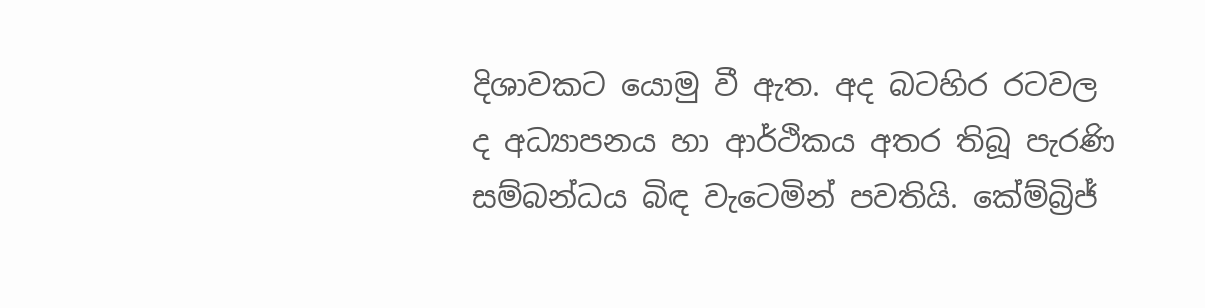දිශාවකට යොමු වී ඇත. අද බටහිර රටවල ද අධ්‍යාපනය හා ආර්ථිකය අතර තිබූ පැරණි සම්බන්ධය බිඳ වැටෙමින් පවතියි. කේම්බ්‍රිජ්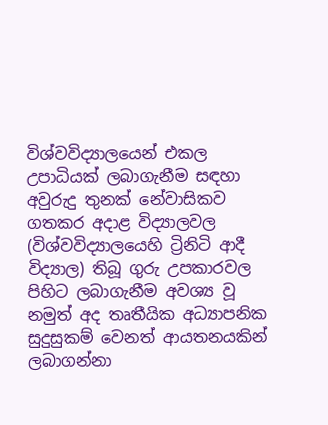විශ්වවිද්‍යාලයෙන් එකල උපාධියක් ලබාගැනීම සඳහා අවුරුදු තුනක් නේවාසිකව ගතකර අදාළ විද්‍යාලවල (විශ්වවිද්‍යාලයෙහි ට්‍රිනිටි ආදී විද්‍යාල) තිබූ ගුරු උපකාරවල පිහිට ලබාගැනීම අවශ්‍ය වූ නමුත් අද තෘතීයික අධ්‍යාපනික සුදුසුකම් වෙනත් ආයතනයකින් ලබාගන්නා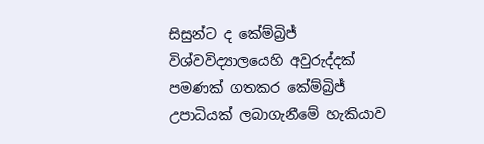සිසුන්ට ද කේම්බ්‍රිජ් විශ්වවිද්‍යාලයෙහි අවුරුද්දක් පමණක් ගතකර කේම්බ්‍රිජ් උපාධියක් ලබාගැනීමේ හැකියාව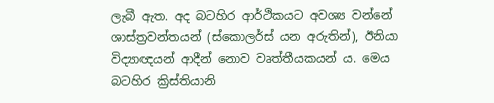ලැබී ඇත. අද බටහිර ආර්ථිකයට අවශ්‍ය වන්නේ ශාස්ත්‍රවන්තයන් (ස්කොලර්ස් යන අරුතින්), ඊනියා විද්‍යාඥයන් ආදීන් නොව වෘත්තීයකයන් ය. මෙය බටහිර ක්‍රිස්තියානි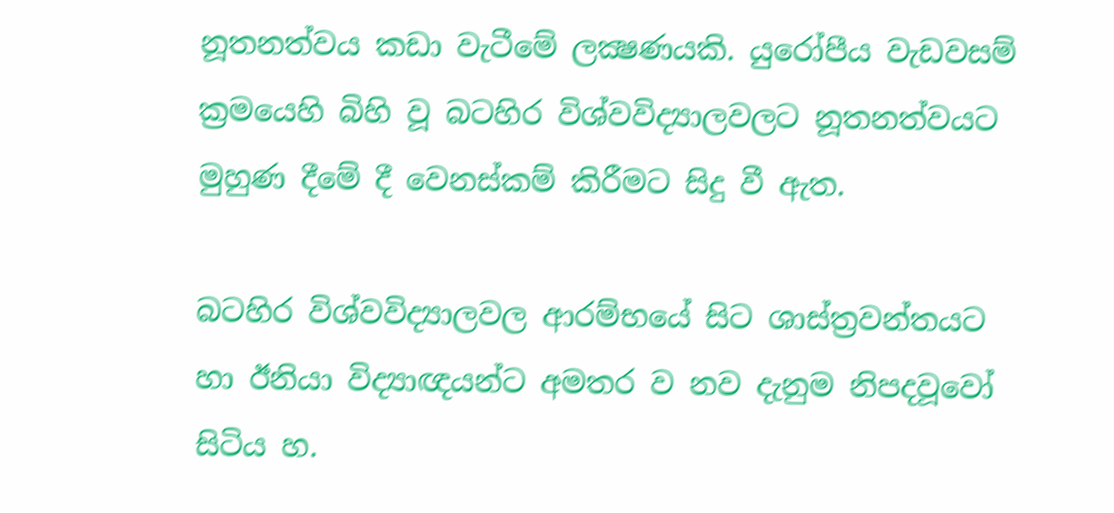නූතනත්වය කඩා වැටීමේ ලක්‍ෂණයකි. යුරෝපීය වැඩවසම් ක්‍රමයෙහි බිහි වූ බටහිර විශ්වවිද්‍යාලවලට නූතනත්වයට මුහුණ දීමේ දී වෙනස්කම් කිරීමට සිදු වී ඇත.

බටහිර විශ්වවිද්‍යාලවල ආරම්භයේ සිට ශාස්ත්‍රවන්තයට හා ඊනියා විද්‍යාඥයන්ට අමතර ව නව දැනුම නිපදවූවෝ සිටිය හ.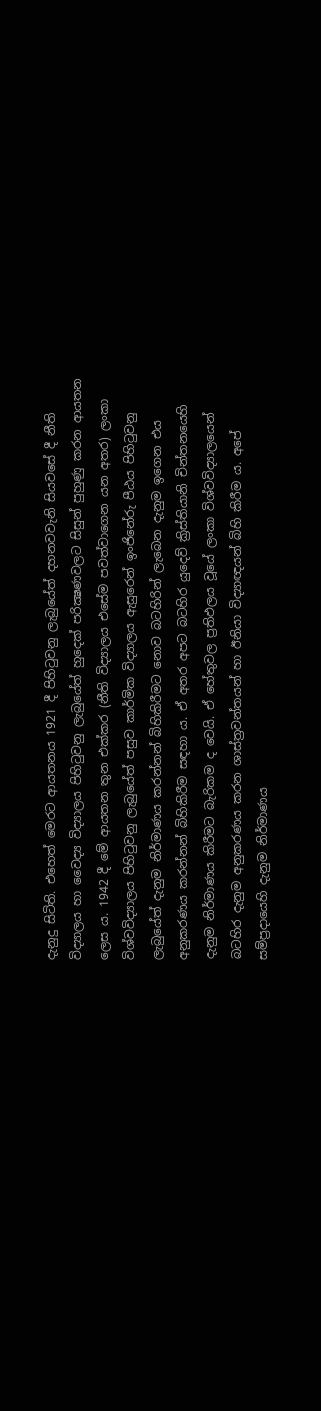දැනුදු සිටිති. එහෙත් මෙරට ආයතනය 1921 දී පිහිටුවනු ලැබුයේත් දහනවවැනි සියවසේ දී නීති විද්‍යාලය හා වෛද්‍ය විද්‍යාලය පිහිටුවනු ලැබුයේත් හුදෙක් පරික්‍ෂණවලට සිසුන් පුහුණු කරන ආයතන ලෙස ය. 1942 දී මේ ආයතන තුන එක්කර (නීති විද්‍යාලය එසේම පවත්වාගෙන යන අතර) ලංකා විශ්වවිද්‍යාලය පිහිටුවනු ලැබුයේත් පසුව කාර්මික විද්‍යාලය ඇසුරෙන් ඉංජිනේරු පීඨය පිහිටුවනු ලැබුයේත් දැනුම නිර්මාණය කරන්නන් බිහිකිරීමට නොව බටහිරින් ලැබෙන දැනුම ඉගෙන එය අනුකරණය කරන්නන් බිහිකිරීම සඳහා ය. ඒ අතර අපට බටහිර යුදෙව් ක්‍රිස්තියානි චින්තනයෙහි දැනුම නිර්මාණය කිරීමට බැරිකම ද වෙයි. ඒ හේතුවල ප්‍රතිඵලය වූයේ ලංකා විශ්වවිද්‍යාලයෙන් බටහිර දැනුම අනුකරණය කරන ශාස්ත්‍රවන්තයන් හා ඊනියා විද්‍යාඥයන් බිහි කිරීම ය. අපේ සම්ප්‍රදායෙහි දැනුම නිර්මාණය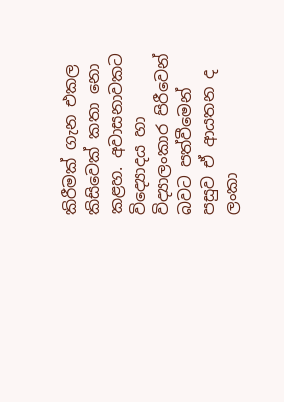කිරීමක් ගැන එකල කිසිවෙක් කතා නො කළහ. අවාසනාවකට විද්‍යොදය හා විද්‍යාලංකාර පිරීවෙන් බවට පත්වීමෙන් පසුව ඒ ආයතන ද ලංකා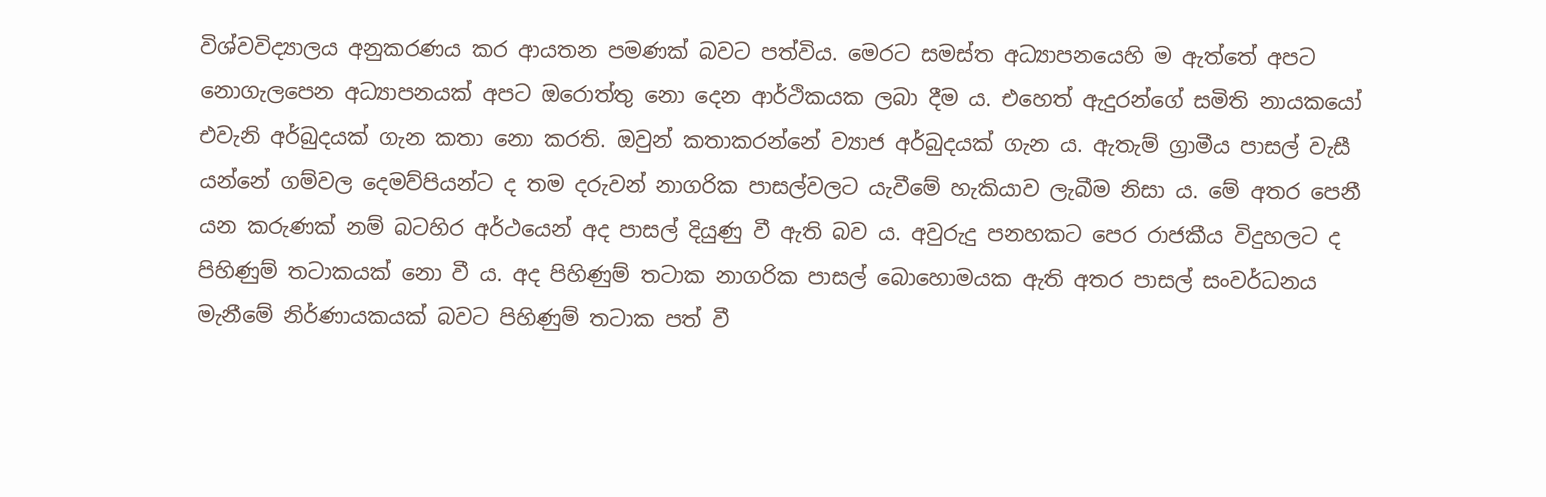විශ්වවිද්‍යාලය අනුකරණය කර ආයතන පමණක් බවට පත්විය. මෙරට සමස්ත අධ්‍යාපනයෙහි ම ඇත්තේ අපට නොගැලපෙන අධ්‍යාපනයක් අපට ඔරොත්තු නො දෙන ආර්ථිකයක ලබා දීම ය. එහෙත් ඇදුරන්ගේ සමිති නායකයෝ එවැනි අර්බුදයක් ගැන කතා නො කරති. ඔවුන් කතාකරන්නේ ව්‍යාජ අර්බුදයක් ගැන ය. ඇතැම් ග්‍රාමීය පාසල් වැසී යන්නේ ගම්වල දෙමව්පියන්ට ද තම දරුවන් නාගරික පාසල්වලට යැවීමේ හැකියාව ලැබීම නිසා ය. මේ අතර පෙනී යන කරුණක් නම් බටහිර අර්ථයෙන් අද පාසල් දියුණු වී ඇති බව ය. අවුරුදු පනහකට පෙර රාජකීය විදුහලට ද පිහිණුම් තටාකයක් නො වී ය. අද පිහිණුම් තටාක නාගරික පාසල් බොහොමයක ඇති අතර පාසල් සංවර්ධනය මැනීමේ නිර්ණායකයක් බවට පිහිණුම් තටාක පත් වී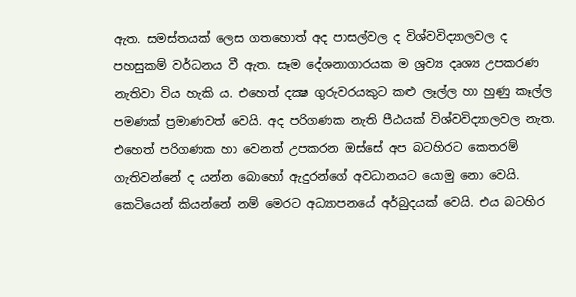ඇත. සමස්තයක් ලෙස ගතහොත් අද පාසල්වල ද විශ්වවිද්‍යාලවල ද පහසුකම් වර්ධනය වී ඇත. සෑම දේශනාගාරයක ම ශ්‍රව්‍ය දෘශ්‍ය උපකරණ නැතිවා විය හැකි ය. එහෙත් දක්‍ෂ ගුරුවරයකුට කළු ලෑල්ල හා හුණු කෑල්ල පමණක් ප්‍රමාණවත් වෙයි. අද පරිගණක නැති පීඨයක් විශ්වවිද්‍යාලවල නැත. එහෙත් පරිගණක හා වෙනත් උපකරන ඔස්සේ අප බටහිරට කෙතරම් ගැතිවන්නේ ද යන්න බොහෝ ඇදුරන්ගේ අවධානයට යොමු නො වෙයි. කෙටියෙන් කියන්නේ නම් මෙරට අධ්‍යාපනයේ අර්බුදයක් වෙයි. එය බටහිර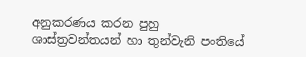අනුකරණය කරන පුහු ශාස්ත්‍රවන්තයන් හා තුන්වැනි පංතියේ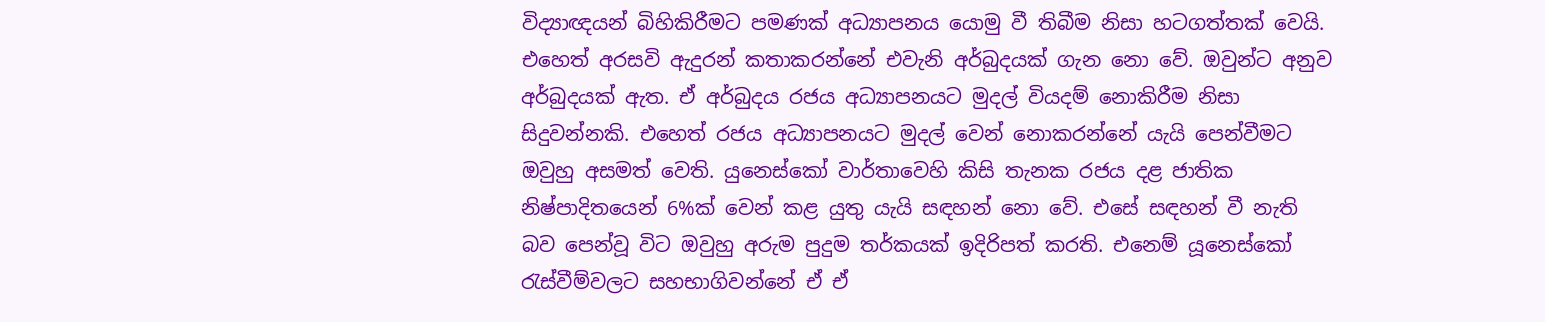විද්‍යාඥයන් බිහිකිරීමට පමණක් අධ්‍යාපනය යොමු වී තිබීම නිසා හටගත්තක් වෙයි. එහෙත් අරසවි ඇදුරන් කතාකරන්නේ එවැනි අර්බුදයක් ගැන නො වේ. ඔවුන්ට අනුව අර්බුදයක් ඇත. ඒ අර්බුදය රජය අධ්‍යාපනයට මුදල් වියදම් නොකිරීම නිසා සිදුවන්නකි. එහෙත් රජය අධ්‍යාපනයට මුදල් වෙන් නොකරන්නේ යැයි පෙන්වීමට ඔවුහු අසමත් වෙති. යුනෙස්කෝ වාර්තාවෙහි කිසි තැනක රජය දළ ජාතික නිෂ්පාදිතයෙන් 6%ක් වෙන් කළ යුතු යැයි සඳහන් නො වේ. එසේ සඳහන් වී නැති බව පෙන්වූ විට ඔවුහු අරුම පුදුම තර්කයක් ඉදිරිපත් කරති. එනෙම් යූනෙස්කෝ රැස්වීම්වලට සහභාගිවන්නේ ඒ ඒ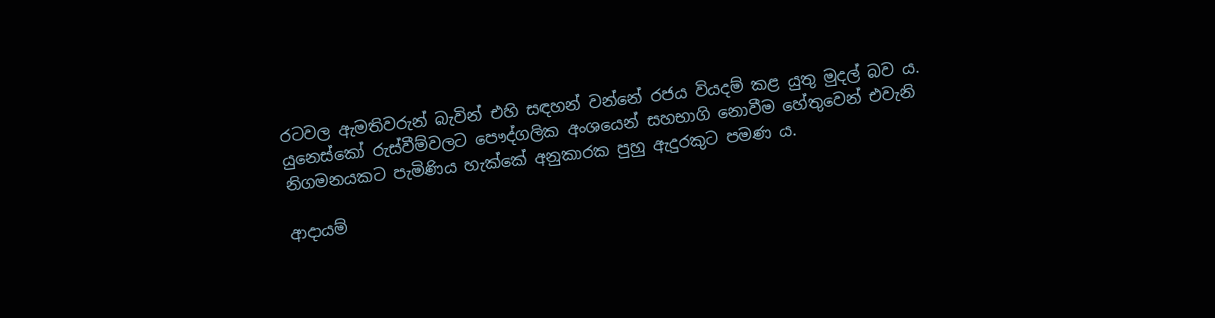රටවල ඇමතිවරුන් බැවින් එහි සඳහන් වන්නේ රජය වියදම් කළ යුතු මුදල් බව ය. යුනෙස්කෝ රුස්වීම්වලට පෞද්ගලික අංශයෙන් සහභාගි නොවීම හේතුවෙන් එවැනි නිගමනයකට පැමිණිය හැක්කේ අනුකාරක පුහු ඇදුරකුට පමණ ය.

ආදායම්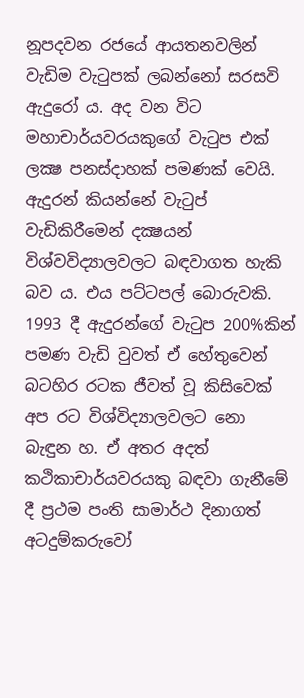නූපදවන රජයේ ආයතනවලින් වැඩිම වැටුපක් ලබන්නෝ සරසවි ඇදුරෝ ය. අද වන විට මහාචාර්යවරයකුගේ වැටුප එක් ලක්‍ෂ පනස්දාහක් පමණක් වෙයි. ඇදුරන් කියන්නේ වැටුප් වැඩිකිරීමෙන් දක්‍ෂයන් විශ්වවිද්‍යාලවලට බඳවාගත හැකි බව ය. එය පට්ටපල් බොරුවකි. 1993 දී ඇදුරන්ගේ වැටුප 200%කින් පමණ වැඩි වුවත් ඒ හේතුවෙන් බටහිර රටක ජීවත් වූ කිසිවෙක් අප රට විශ්විද්‍යාලවලට නො බැඳුන හ. ඒ අතර අදත් කථිකාචාර්යවරයකු බඳවා ගැනීමේ දී ප්‍රථම පංති සාමාර්ථ දිනාගත් අටදුම්කරුවෝ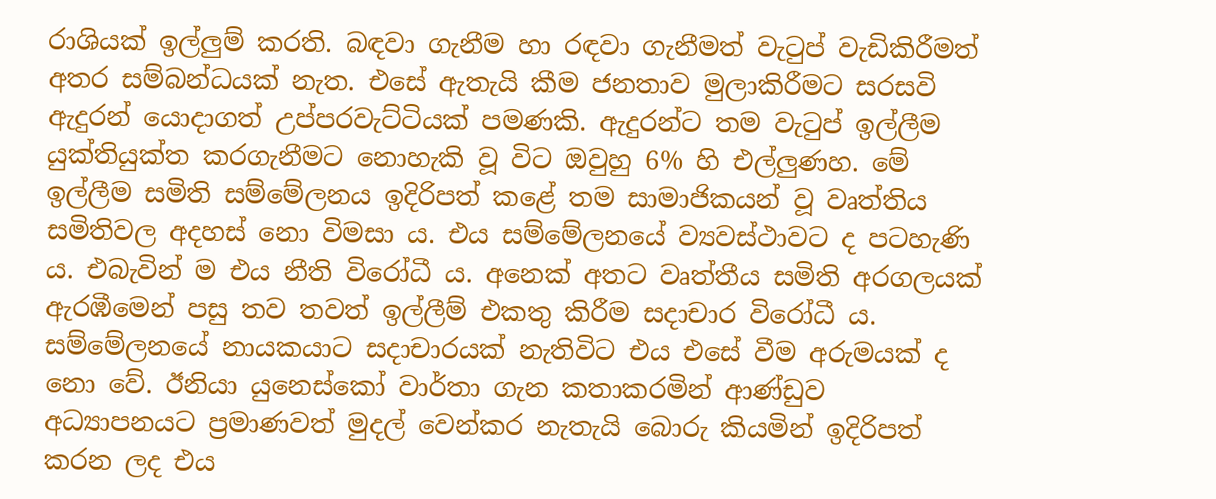රාශියක් ඉල්ලුම් කරති. බඳවා ගැනීම හා රඳවා ගැනීමත් වැටුප් වැඩිකිරීමත් අතර සම්බන්ධයක් නැත. එසේ ඇතැයි කීම ජනතාව මුලාකිරීමට සරසවි ඇදුරන් යොදාගත් උප්පරවැට්ටියක් පමණකි. ඇදුරන්ට තම වැටුප් ඉල්ලීම යුක්තියුක්ත කරගැනීමට නොහැකි වූ විට ඔවුහු 6% හි එල්ලුණහ. මේ ඉල්ලීම සමිති සම්මේලනය ඉදිරිපත් කළේ තම සාමාජිකයන් වූ වෘත්තිය සමිතිවල අදහස් නො විමසා ය. එය සම්මේලනයේ ව්‍යවස්ථාවට ද පටහැණි ය. එබැවින් ම එය නීති විරෝධී ය. අනෙක් අතට වෘත්තීය සමිති අරගලයක් ඇරඹීමෙන් පසු තව තවත් ඉල්ලීම් එකතු කිරීම සදාචාර විරෝධී ය. සම්මේලනයේ නායකයාට සදාචාරයක් නැතිවිට එය එසේ වීම අරුමයක් ද නො වේ. ඊනියා යුනෙස්කෝ වාර්තා ගැන කතාකරමින් ආණ්ඩුව අධ්‍යාපනයට ප්‍රමාණවත් මුදල් වෙන්කර නැතැයි බොරු කියමින් ඉදිරිපත් කරන ලද එය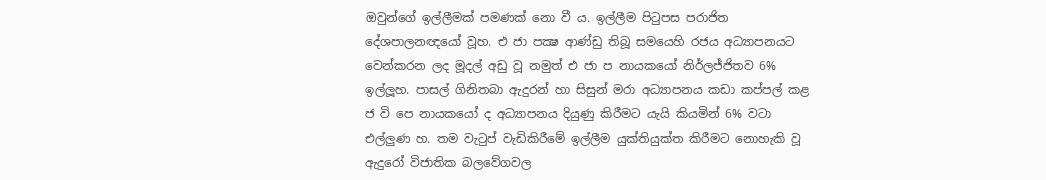ඔවුන්ගේ ඉල්ලීමක් පමණක් නො වී ය. ඉල්ලීම පිටුපස පරාජිත දේශපාලනඥයෝ වූහ. එ ජා පක්‍ෂ ආණ්ඩු තිබූ සමයෙහි රජය අධ්‍යාපනයට වෙන්කරන ලද මූදල් අඩු වූ නමුත් එ ජා ප නායකයෝ නිර්ලජ්ජිතව 6% ඉල්ලූහ. පාසල් ගිනිතබා ඇදුරන් හා සිසුන් මරා අධ්‍යාපනය කඩා කප්පල් කළ ජ වි පෙ නායකයෝ ද අධ්‍යාපනය දියුණු කිරීමට යැයි කියමින් 6% වටා එල්ලුණ හ. තම වැටුප් වැඩිකිරීමේ ඉල්ලීම යුක්තියුක්ත කිරීමට නොහැකි වූ ඇදුරෝ විජාතික බලවේගවල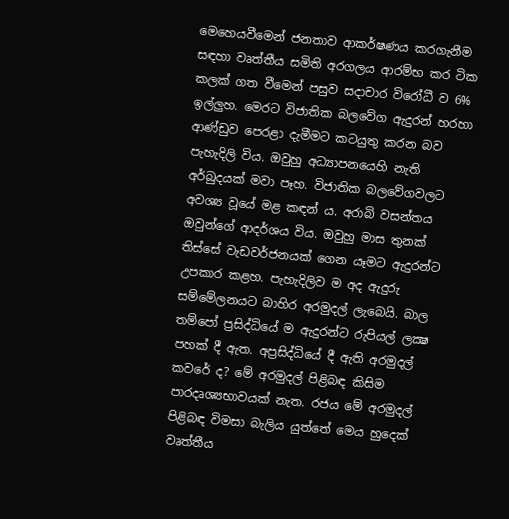මෙහෙයවීමෙන් ජනතාව ආකර්ෂණය කරගැනීම සඳහා වෘත්තීය සමිති අරගලය ආරම්භ කර ටික කලක් ගත වීමෙන් පසුව සදාචාර විරෝධී ව 6% ඉල්ලුහ. මෙරට විජාතික බලවේග ඇදුරන් හරහා ආණ්ඩුව පෙරළා දැමීමට කටයුතු කරන බව පැහැදිලි විය. ඔවුහු අධ්‍යාපනයෙහි නැති අර්බුදයක් මවා පෑහ. විජාතික බලවේගවලට අවශ්‍ය වූයේ මළ කඳන් ය. අරාබි වසන්තය ඔවුන්ගේ ආදර්ශය විය. ඔවුහු මාස තුනක් තිස්සේ වැඩවර්ජනයක් ගෙන යෑමට ඇදුරන්ට උපකාර කළහ. පැහැදිලිව ම අද ඇදුරු සම්මේලනයට බාහිර අරමුදල් ලැබෙයි. බාල තම්පෝ ප්‍රසිද්ධියේ ම ඇදුරන්ට රුපියල් ලක්‍ෂ පහක් දී ඇත. අප්‍රසිද්ධියේ දී ඇති අරමුදල් කවරේ ද? මේ අරමුදල් පිළිබඳ කිසිම පාරදෘශ්‍යභාවයක් නැත. රජය මේ අරමුදල් පිළිබඳ විමසා බැලිය යුත්තේ මෙය හුදෙක් වෘත්තීය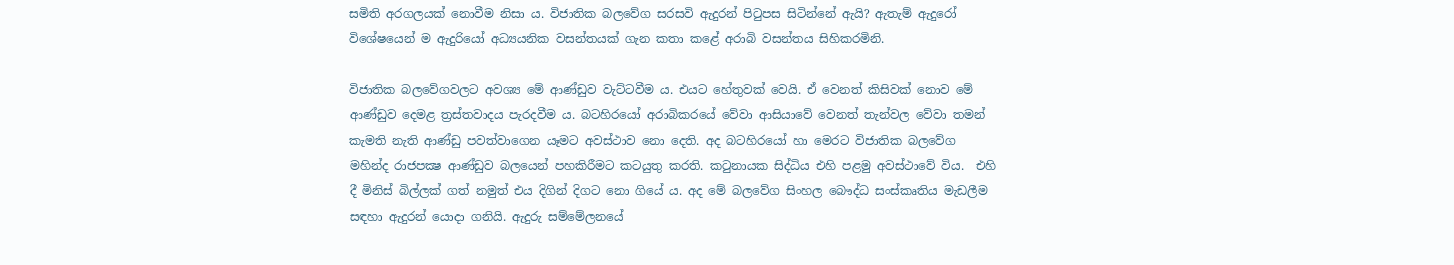සමිති අරගලයක් නොවීම නිසා ය. විජාතික බලවේග සරසවි ඇදුරන් පිටුපස සිටින්නේ ඇයි? ඇතැම් ඇදුරෝ විශේෂයෙන් ම ඇදුරියෝ අධ්‍යයනික වසන්තයක් ගැන කතා කළේ අරාබි වසන්තය සිහිකරමිනි.

විජාතික බලවේගවලට අවශ්‍ය මේ ආණ්ඩුව වැට්ටවීම ය. එයට හේතුවක් වෙයි. ඒ වෙනත් කිසිවක් නොව මේ ආණ්ඩුව දෙමළ ත්‍රස්තවාදය පැරදවීම ය. බටහිරයෝ අරාබිකරයේ වේවා ආසියාවේ වෙනත් තැන්වල වේවා තමන් කැමති නැති ආණ්ඩු පවත්වාගෙන යෑමට අවස්ථාව නො දෙති. අද බටහිරයෝ හා මෙරට විජාතික බලවේග මහින්ද රාජපක්‍ෂ ආණ්ඩුව බලයෙන් පහකිරීමට කටයුතු කරති. කටුනායක සිද්ධිය එහි පළමු අවස්ථාවේ විය.  එහි දී මිනිස් බිල්ලක් ගත් නමුත් එය දිගින් දිගට නො ගියේ ය. අද මේ බලවේග සිංහල බෞද්ධ සංස්කෘතිය මැඩලීම සඳහා ඇදුරන් යොදා ගනියි. ඇදුරු සම්මේලනයේ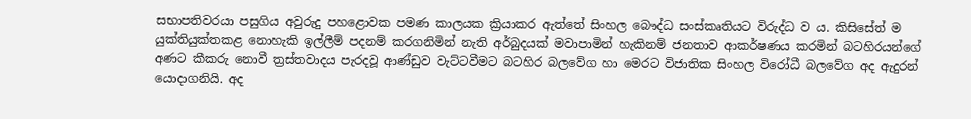සභාපතිවරයා පසුගිය අවුරුදු පහළොවක පමණ කාලයක ක්‍රියාකර ඇත්තේ සිංහල බෞද්ධ සංස්කෘතියට විරුද්ධ ව ය. කිසිසේත් ම යුක්තියුක්තකළ නොහැකි ඉල්ලීම් පදනම් කරගනිමින් නැති අර්බුදයක් මවාපාමින් හැකිනම් ජනතාව ආකර්ෂණය කරමින් බටහිරයන්ගේ අණට කීකරු නොවී ත්‍රස්තවාදය පැරදවූ ආණ්ඩුව වැට්ටවීමට බටහිර බලවේග හා මෙරට විජාතික සිංහල විරෝධී බලවේග අද ඇදුරන් යොදාගනියි. අද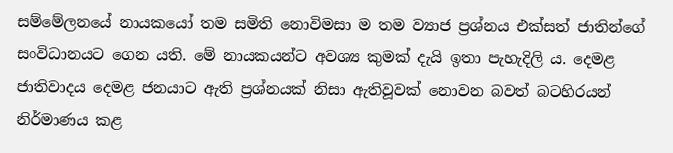සම්මේලනයේ නායකයෝ තම සමිති නොවිමසා ම තම ව්‍යාජ ප්‍රශ්නය එක්සත් ජාතින්ගේ සංවිධානයට ගෙන යති. මේ නායකයන්ට අවශ්‍ය කුමක් දැයි ඉතා පැහැදිලි ය. දෙමළ ජාතිවාදය දෙමළ ජනයාට ඇති ප්‍රශ්නයක් නිසා ඇතිවූවක් නොවන බවත් බටහිරයන් නිර්මාණය කළ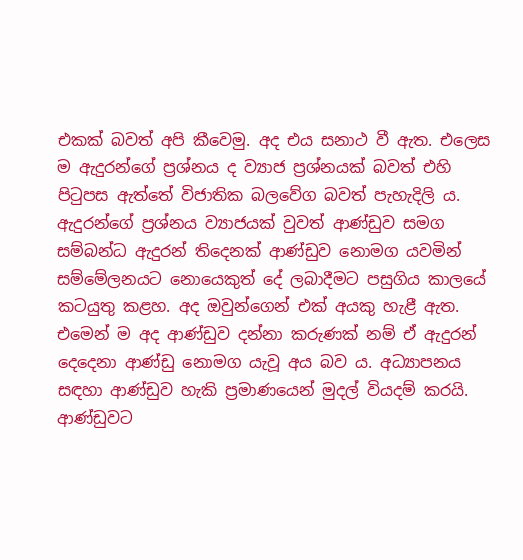එකක් බවත් අපි කීවෙමු. අද එය සනාථ වී ඇත. එලෙස ම ඇදුරන්ගේ ප්‍රශ්නය ද ව්‍යාජ ප්‍රශ්නයක් බවත් එහි පිටුපස ඇත්තේ විජාතික බලවේග බවත් පැහැදිලි ය. ඇදුරන්ගේ ප්‍රශ්නය ව්‍යාජයක් වුවත් ආණ්ඩුව සමග සම්බන්ධ ඇදුරන් තිදෙනක් ආණ්ඩුව නොමග යවමින් සම්මේලනයට නොයෙකුත් දේ ලබාදීමට පසුගිය කාලයේ කටයුතු කළහ. අද ඔවුන්ගෙන් එක් අයකු හැළී ඇත. එමෙන් ම අද ආණ්ඩුව දන්නා කරුණක් නම් ඒ ඇදුරන් දෙදෙනා ආණ්ඩු නොමග යැවූ අය බව ය. අධ්‍යාපනය සඳහා ආණ්ඩුව හැකි ප්‍රමාණයෙන් මුදල් වියදම් කරයි.  ආණ්ඩුවට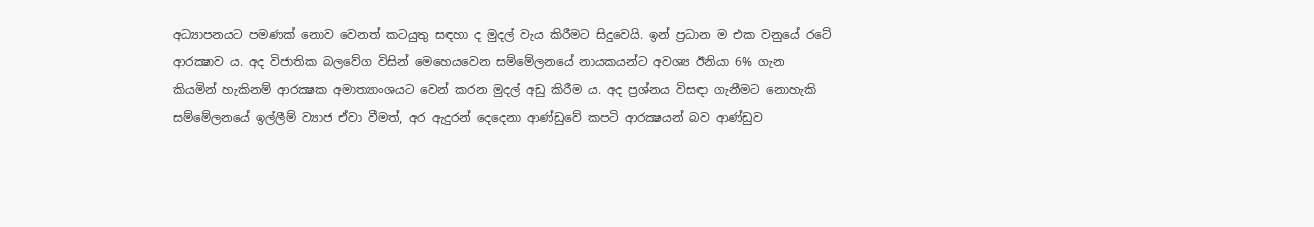අධ්‍යාපනයට පමණක් නොව වෙනත් කටයුතු සඳහා ද මුදල් වැය කිරීමට සිදුවෙයි. ඉන් ප්‍රධාන ම එක වනුයේ රටේ ආරක්‍ෂාව ය. අද විජාතික බලවේග විසින් මෙහෙයවෙන සම්මේලනයේ නායකයන්ට අවශ්‍ය ඊනියා 6% ගැන කියමින් හැකිනම් ආරක්‍ෂක අමාත්‍යාංශයට වෙන් කරන මුදල් අඩු කිරීම ය. අද ප්‍රශ්නය විසඳා ගැනීමට නොහැකි සම්මේලනයේ ඉල්ලීම් ව්‍යාජ ඒවා වීමත්, අර ඇදුරන් දෙදෙනා ආණ්ඩුවේ කපටි ආරක්‍ෂයන් බව ආණ්ඩුව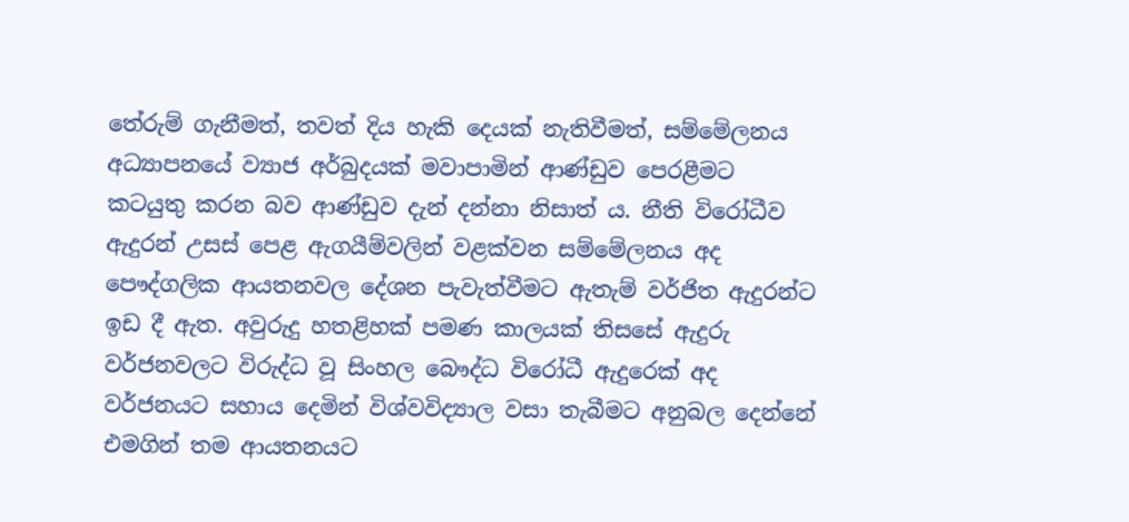තේරුම් ගැනීමත්, තවත් දිය හැකි දෙයක් නැතිවීමත්, සම්මේලනය අධ්‍යාපනයේ ව්‍යාජ අර්බුදයක් මවාපාමින් ආණ්ඩුව පෙරළීමට කටයුතු කරන බව ආණ්ඩුව දැන් දන්නා නිසාත් ය. නීති විරෝධීව ඇදුරන් උසස් පෙළ ඇගයීම්වලින් වළක්වන සම්මේලනය අද පෞද්ගලික ආයතනවල දේශන පැවැත්වීමට ඇතැම් වර්ජිත ඇදුරන්ට ඉඩ දී ඇත. අවුරුදු හතළිහක් පමණ කාලයක් තිසසේ ඇදුරු වර්ජනවලට විරුද්ධ වූ සිංහල බෞද්ධ විරෝධී ඇදුරෙක් අද වර්ජනයට සහාය දෙමින් විශ්වවිද්‍යාල වසා තැබීමට අනුබල දෙන්නේ එමගින් තම ආයතනයට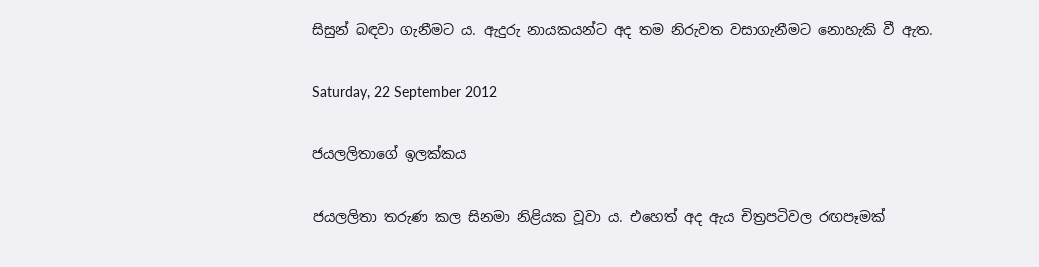සිසුන් බඳවා ගැනීමට ය. ඇදුරු නායකයන්ට අද තම නිරුවත වසාගැනීමට නොහැකි වී ඇත.

Saturday, 22 September 2012

ජයලලිතාගේ ඉලක්කය

ජයලලිතා තරුණ කල සිනමා නිළියක වූවා ය. එහෙත් අද ඇය චිත්‍රපටිවල රඟපෑමක්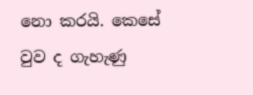නො කරයි. කෙසේ වුව ද ගැහැණු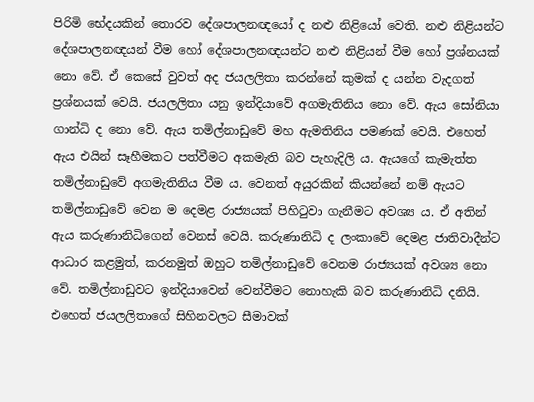පිරිමි භේදයකින් තොරව දේශපාලනඥයෝ ද නළු නිළියෝ වෙති. නළු නිළියන්ට දේශපාලනඥයන් වීම හෝ දේශපාලනඥයන්ට නළු නිළියන් වීම හෝ ප්‍රශ්නයක් නො වේ. ඒ කෙසේ වුවත් අද ජයලලිතා කරන්නේ කුමක් ද යන්න වැදගත් ප්‍රශ්නයක් වෙයි. ජයලලිතා යනු ඉන්දියාවේ අගමැතිනිය නො වේ. ඇය සෝනියා ගාන්ධි ද නො වේ. ඇය තමිල්නාඩුවේ මහ ඇමතිනිය පමණක් වෙයි. එහෙත් ඇය එයින් සෑහීමකට පත්වීමට අකමැති බව පැහැදිලි ය. ඇයගේ කැමැත්ත තමිල්නාඩුවේ අගමැතිනිය වීම ය. වෙනත් අයුරකින් කියන්නේ නම් ඇයට තමිල්නාඩුවේ වෙන ම දෙමළ රාජ්‍යයක් පිහිටුවා ගැනීමට අවශ්‍ය ය. ඒ අතින් ඇය කරුණානිධිගෙන් වෙනස් වෙයි. කරුණානිධි ද ලංකාවේ දෙමළ ජාතිවාදීන්ට ආධාර කළමුත්, කරනමුත් ඔහුට තමිල්නාඩුවේ වෙනම රාජ්‍යයක් අවශ්‍ය නො වේ. තමිල්නාඩුවට ඉන්දියාවෙන් වෙන්වීමට නොහැකි බව කරුණානිධි දනියි. එහෙත් ජයලලිතාගේ සිහිනවලට සීමාවක්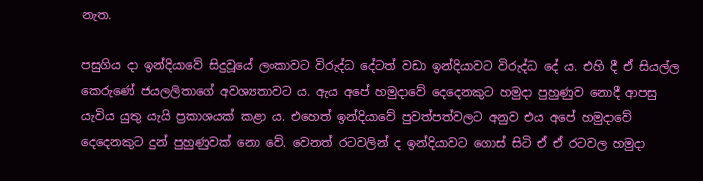නැත.

පසුගිය දා ඉන්දියාවේ සිදුවූයේ ලංකාවට විරුද්ධ දේටත් වඩා ඉන්දියාවට විරුද්ධ දේ ය. එහි දී ඒ සියල්ල කෙරුණේ ජයලලිතාගේ අවශ්‍යතාවට ය. ඇය අපේ හමුදාවේ දෙදෙනකුට හමුදා පුහුණුව නොදී ආපසු යැවිය යුතු යැයි ප්‍රකාශයක් කළා ය. එහෙත් ඉන්දියාවේ පුවත්පත්වලට අනුව එය අපේ හමුදාවේ දෙදෙනකුට දුන් පුහුණුවක් නො වේ. වෙනත් රටවලින් ද ඉන්දියාවට ගොස් සිටි ඒ ඒ රටවල හමුදා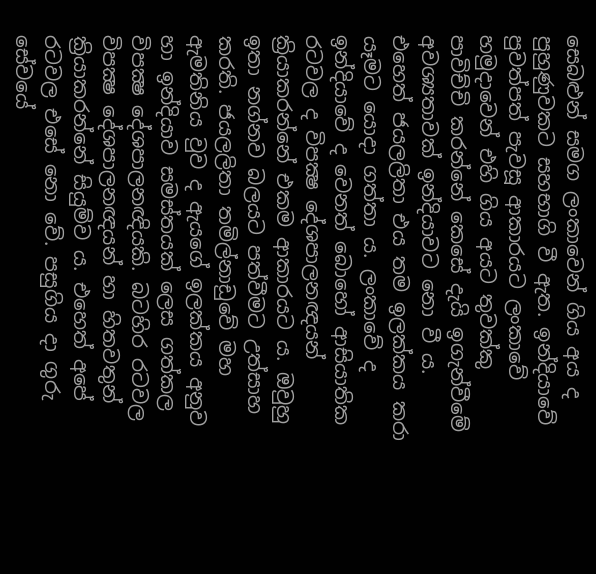සෙබළුන් සමග ලංකාවෙන් ගිය අය ද පුහුණුවකට සහභාගි වී ඇත. ඉන්දියාවේ පුවත්පත් පැවසූ ආකාරයට ලංකාවේ හමුදාවෙන් එහි ගිය අයට තුවක්කු පාවිච්චි කරන්නේ කෙසේ දැයි ඉගැන්වීමේ අවශ්‍යතාවක් ඉන්දියාවට නො වී ය. එහෙත් ජයලලිතා එය තම ඉලක්කය කරා යෑමට යොදා ගත්තා ය. ලංකාවේ ද ඉන්දියාවේ ද වෙනත් බොහෝ ආසියාතික රටවල ද විපක්‍ෂ දේශපාලනඥයන් ක්‍රියාකරන්නේ එකම ආකාරයට ය. ඔවුහු ඉතා නග්නව බලයට පත්වීමට උත්සාහ කරති. ජයලලිතා තමිල්නාඩුවේ මහ ඇමතිනිය වුව ද ඇයගේ ඉලක්කය අනුව හා ඉන්දියාව සමස්තයක් ලෙස ගත්කල විපක්‍ෂ දේශපාලනඥියකි. බටහිර රටවල විපක්‍ෂ දේශපාලනඥයන් හා හිතවතුන් ක්‍රියාකරන්නේ සියුම්ව ය. එහෙත් අපේ රටවල එසේ නො වේ. පසුගිය දා ගුරු සේවයේ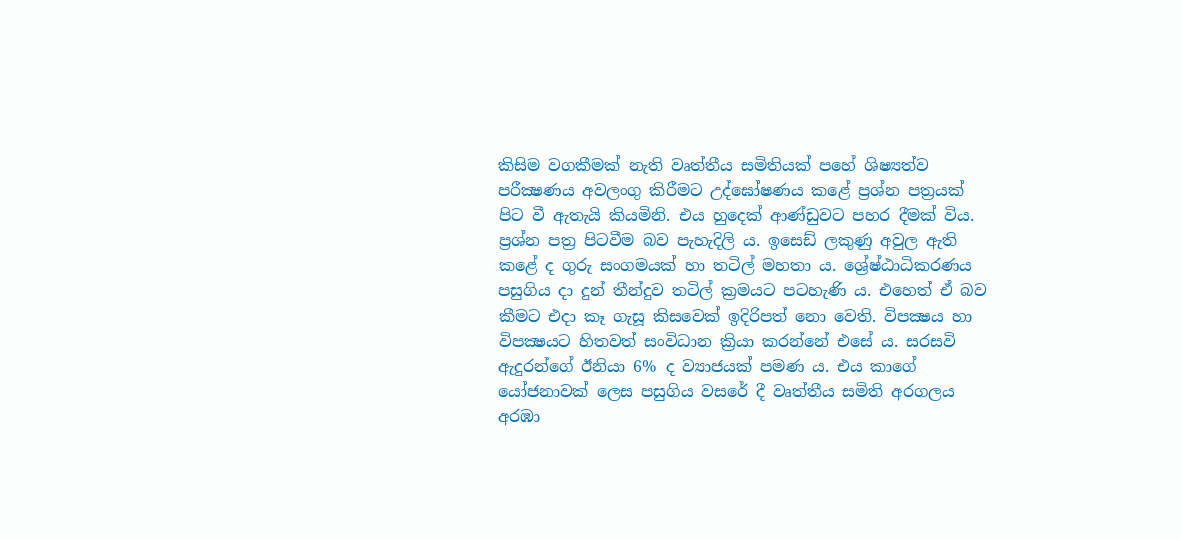කිසිම වගකීමක් නැති වෘත්තීය සමිතියක් පහේ ශිෂ්‍යත්ව පරීක්‍ෂණය අවලංගු කිරීමට උද්ඝෝෂණය කළේ ප්‍රශ්න පත්‍රයක් පිට වී ඇතැයි කියමිනි. එය හුදෙක් ආණ්ඩුවට පහර දීමක් විය. ප්‍රශ්න පත්‍ර පිටවීම බව පැහැදිලි ය. ඉසෙඩ් ලකුණු අවුල ඇති කළේ ද ගුරු සංගමයක් හා තටිල් මහතා ය. ශ්‍රේෂ්ඨාධිකරණය පසුගිය දා දුන් තීන්දුව තටිල් ක්‍රමයට පටහැණි ය. එහෙත් ඒ බව කීමට එදා කෑ ගැසූ කිසවෙක් ඉදිරිපත් නො වෙති. විපක්‍ෂය හා විපක්‍ෂයට හිතවත් සංවිධාන ක්‍රියා කරන්නේ එසේ ය. සරසවි ඇදුරන්ගේ ඊනියා 6% ද ව්‍යාජයක් පමණ ය. එය කාගේ යෝජනාවක් ලෙස පසුගිය වසරේ දී වෘත්තීය සමිති අරගලය අරඹා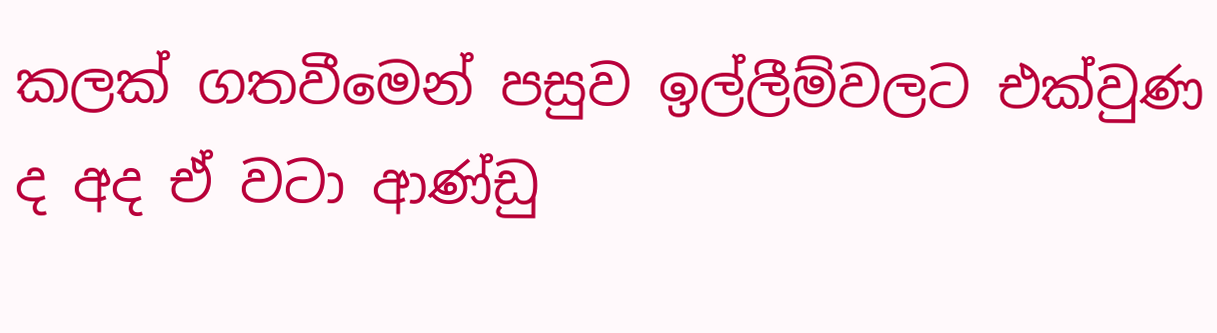කලක් ගතවීමෙන් පසුව ඉල්ලීම්වලට එක්වුණ ද අද ඒ වටා ආණ්ඩු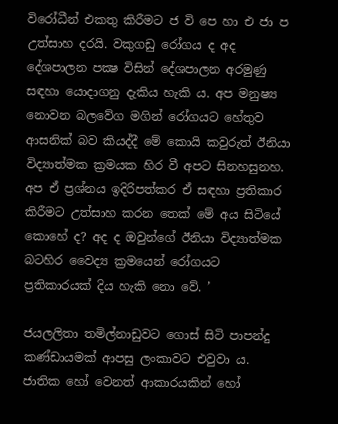විරෝධීන් එකතු කිරීමට ජ වි පෙ හා එ ජා ප උත්සාහ දරයි. වකුගඩු රෝගය ද අද දේශපාලන පක්‍ෂ විසින් දේශපාලන අරමුණු සඳහා යොදාගනු දැකිය හැකි ය. අප මනුෂ්‍ය නොවන බලවේග මගින් රෝගයට හේතුව ආසනික් බව කියද්දී මේ කොයි කවුරුත් ඊනියා විද්‍යාත්මක ක්‍රමයක හිර වී අපට සිනහසුනහ. අප ඒ ප්‍රශ්නය ඉදිරිපත්කර ඒ සඳහා ප්‍රතිකාර කිරීමට උත්සාහ කරන තෙක් මේ අය සිටියේ කොහේ ද? අද ද ඔවුන්ගේ ඊනියා විද්‍යාත්මක බටහිර වෛද්‍ය ක්‍රමයෙන් රෝගයට ප්‍රතිකාරයක් දිය හැකි නො වේ. ’

ජයලලිතා තමිල්නාඩුවට ගොස් සිටි පාපන්දු කණ්ඩායමක් ආපසු ලංකාවට එවුවා ය. ජාතික හෝ වෙනත් ආකාරයකින් හෝ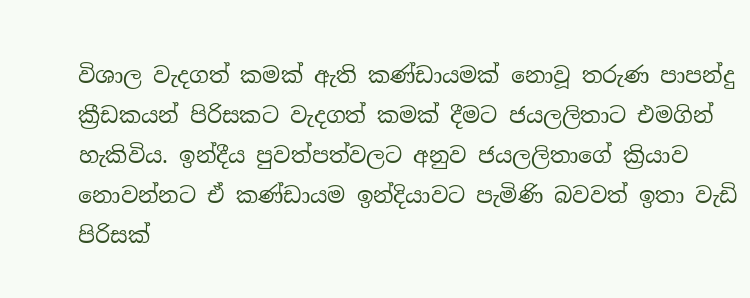විශාල වැදගත් කමක් ඇති කණ්ඩායමක් නොවූ තරුණ පාපන්දු ක්‍රීඩකයන් පිරිසකට වැදගත් කමක් දීමට ජයලලිතාට එමගින් හැකිවිය. ඉන්දීය පුවත්පත්වලට අනුව ජයලලිතාගේ ක්‍රියාව නොවන්නට ඒ කණ්ඩායම ඉන්දියාවට පැමිණි බවවත් ඉතා වැඩි පිරිසක්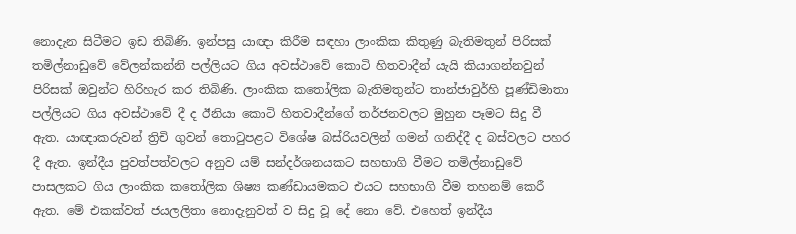නොදැන සිටීමට ඉඩ තිබිණි. ඉන්පසු යාඥා කිරීම සඳහා ලාංකික කිතුණු බැතිමතුන් පිරිසක් තමිල්නාඩුවේ වේලන්කන්නි පල්ලියට ගිය අවස්ථාවේ කොටි හිතවාදීන් යැයි කියාගන්නවුන් පිරිසක් ඔවුන්ට හිරිහැර කර තිබිණි. ලාංකික කතෝලික බැතිමතුන්ට තාන්ජාවුර්හි පූණ්ඩිමාතා පල්ලියට ගිය අවස්ථාවේ දී ද ඊනියා කොටි හිතවාදීන්ගේ තර්ජනවලට මුහුන පෑමට සිදු වී ඇත. යාඥාකරුවන් ත්‍රිචි ගුවන් තොටුපළට විශේෂ බස්රියවලින් ගමන් ගනිද්දී ද බස්වලට පහර දී ඇත. ඉන්දීය පුවත්පත්වලට අනුව යම් සන්දර්ශනයකට සහභාගි වීමට තමිල්නාඩුවේ පාසලකට ගිය ලාංකික කතෝලික ශිෂ්‍ය කණ්ඩායමකට එයට සහභාගි වීම තහනම් කෙරී ඇත. මේ එකක්වත් ජයලලිතා නොදැනුවත් ව සිදු වූ දේ නො වේ. එහෙත් ඉන්දීය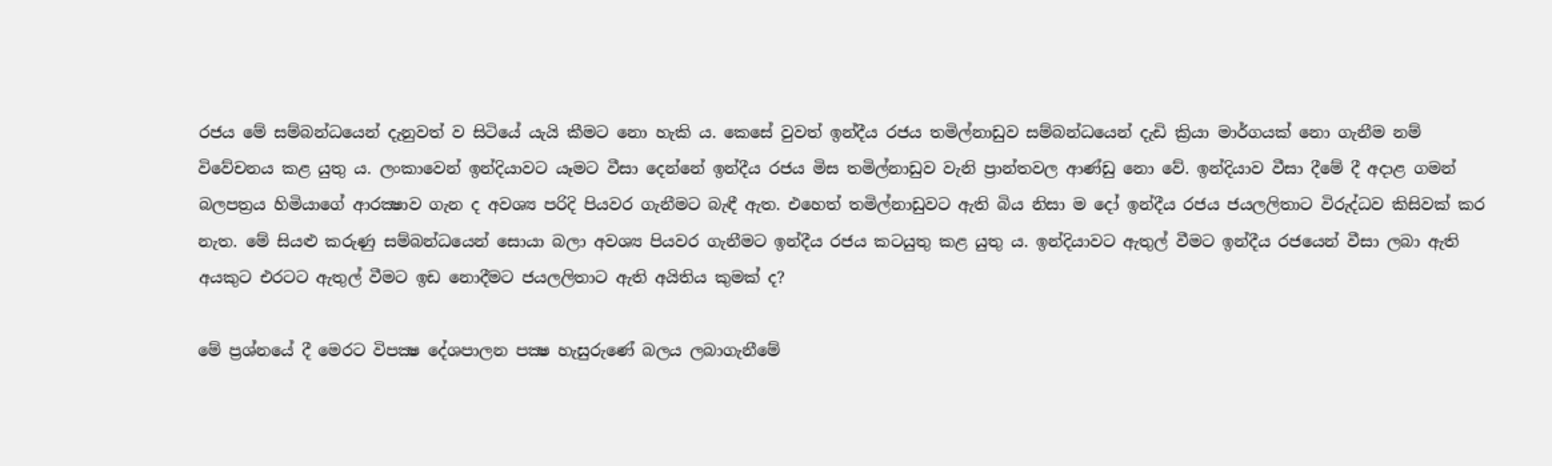රජය මේ සම්බන්ධයෙන් දැනුවත් ව සිටියේ යැයි කීමට නො හැකි ය. කෙසේ වුවත් ඉන්දීය රජය තමිල්නාඩුව සම්බන්ධයෙන් දැඩි ක්‍රියා මාර්ගයක් නො ගැනීම නම් විවේචනය කළ යුතු ය. ලංකාවෙන් ඉන්දියාවට යෑමට වීසා දෙන්නේ ඉන්දීය රජය මිස තමිල්නාඩුව වැනි ප්‍රාන්තවල ආණ්ඩු නො වේ. ඉන්දියාව වීසා දීමේ දී අදාළ ගමන් බලපත්‍රය හිමියාගේ ආරක්‍ෂාව ගැන ද අවශ්‍ය පරිදි පියවර ගැනීමට බැඳී ඇත. එහෙත් තමිල්නාඩුවට ඇති බිය නිසා ම දෝ ඉන්දීය රජය ජයලලිතාට විරුද්ධව කිසිවක් කර නැත. මේ සියළු කරුණු සම්බන්ධයෙන් සොයා බලා අවශ්‍ය පියවර ගැනීමට ඉන්දීය රජය කටයුතු කළ යුතු ය. ඉන්දියාවට ඇතුල් වීමට ඉන්දීය රජයෙන් වීසා ලබා ඇති අයකුට එරටට ඇතුල් වීමට ඉඩ නොදීමට ජයලලිතාට ඇති අයිතිය කුමක් ද?

මේ ප්‍රශ්නයේ දී මෙරට විපක්‍ෂ දේශපාලන පක්‍ෂ හැසුරුණේ බලය ලබාගැනීමේ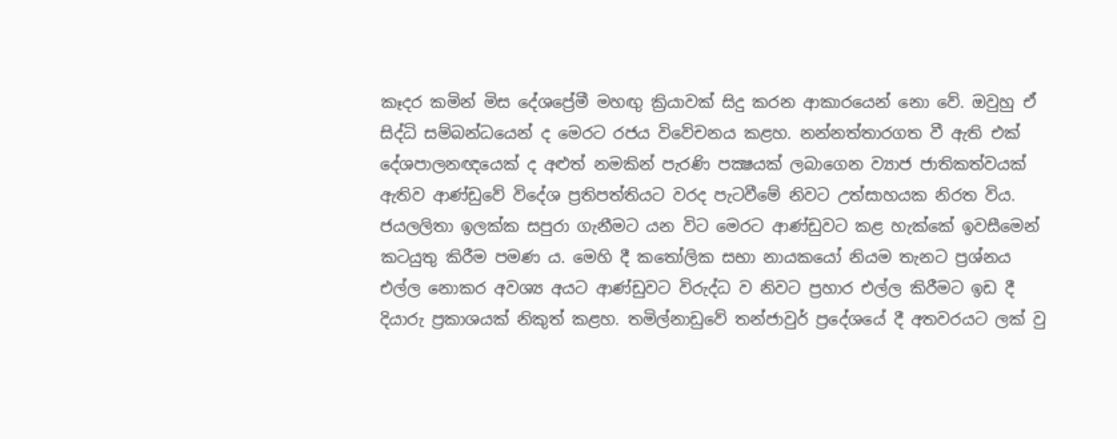කෑදර කමින් මිස දේශප්‍රේමී මහඟු ක්‍රියාවක් සිදු කරන ආකාරයෙන් නො වේ. ඔවුහු ඒ සිද්ධි සම්බන්ධයෙන් ද මෙරට රජය විවේචනය කළහ. නන්නත්තාරගත වී ඇති එක් දේශපාලනඥයෙක් ද අළුත් නමකින් පැරණි පක්‍ෂයක් ලබාගෙන ව්‍යාජ ජාතිකත්වයක් ඇතිව ආණ්ඩුවේ විදේශ ප්‍රතිපත්තියට වරද පැටවීමේ නිවට උත්සාහයක නිරත විය. ජයලලිතා ඉලක්ක සපුරා ගැනීමට යන විට මෙරට ආණ්ඩුවට කළ හැක්කේ ඉවසීමෙන් කටයුතු කිරීම පමණ ය. මෙහි දී කතෝලික සභා නායකයෝ නියම තැනට ප්‍රශ්නය එල්ල නොකර අවශ්‍ය අයට ආණ්ඩුවට විරුද්ධ ව නිවට ප්‍රහාර එල්ල කිරීමට ඉඩ දී දියාරු ප්‍රකාශයක් නිකුත් කළහ. තමිල්නාඩුවේ තන්ජාවුර් ප්‍රදේශයේ දී අතවරයට ලක් වු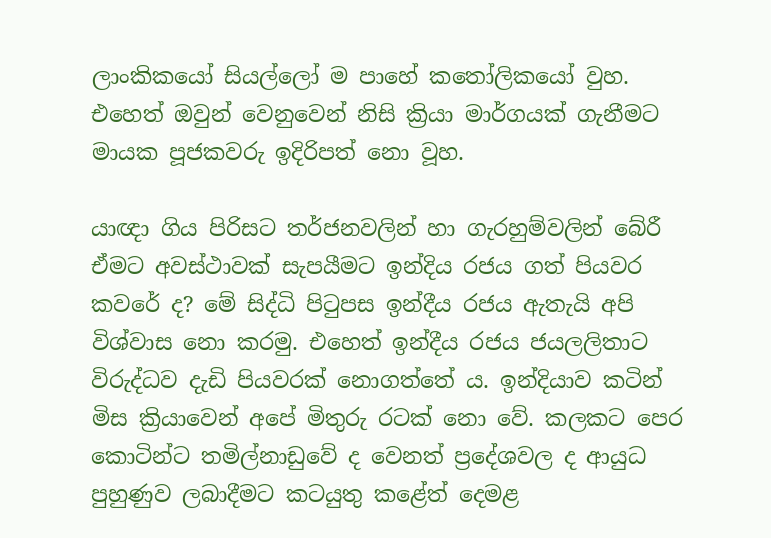ලාංකිකයෝ සියල්ලෝ ම පාහේ කතෝලිකයෝ වුහ. එහෙත් ඔවුන් වෙනුවෙන් නිසි ක්‍රියා මාර්ගයක් ගැනීමට මායක පූජකවරු ඉදිරිපත් නො වූහ.

යාඥා ගිය පිරිසට තර්ජනවලින් හා ගැරහුම්වලින් බේරී ඒමට අවස්ථාවක් සැපයීමට ඉන්දිය රජය ගත් පියවර කවරේ ද? මේ සිද්ධි පිටුපස ඉන්දීය රජය ඇතැයි අපි විශ්වාස නො කරමු. එහෙත් ඉන්දීය රජය ජයලලිතාට විරුද්ධව දැඩි පියවරක් නොගත්තේ ය. ඉන්දියාව කටින් මිස ක්‍රියාවෙන් අපේ මිතුරු රටක් නො වේ. කලකට පෙර කොටින්ට තමිල්නාඩුවේ ද වෙනත් ප්‍රදේශවල ද ආයුධ පුහුණුව ලබාදීමට කටයුතු කළේත් දෙමළ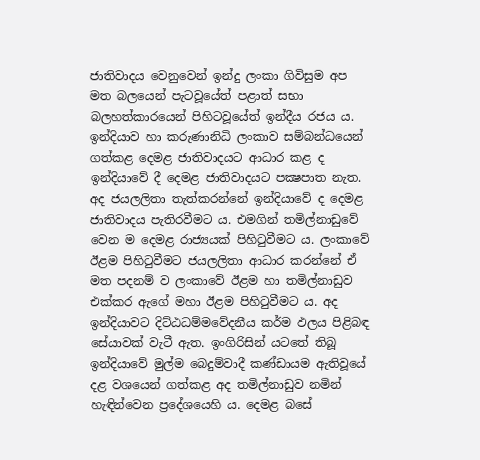ජාතිවාදය වෙනුවෙන් ඉන්දු ලංකා ගිවිසුම අප මත බලයෙන් පැටවූයේත් පළාත් සභා බලහත්කාරයෙන් පිහිටවූයේත් ඉන්දීය රජය ය. ඉන්දියාව හා කරුණානිධි ලංකාව සම්බන්ධයෙන් ගත්කළ දෙමළ ජාතිවාදයට ආධාර කළ ද ඉන්දියාවේ දී දෙමළ ජාතිවාදයට පක්‍ෂපාත නැත. අද ජයලලිතා තැත්කරන්නේ ඉන්දියාවේ ද දෙමළ ජාතිවාදය පැතිරවීමට ය. එමගින් තමිල්නාඩුවේ වෙන ම දෙමළ රාජ්‍යයක් පිහිටුවීමට ය. ලංකාවේ ඊළම පිහිටුවීමට ජයලලිතා ආධාර කරන්නේ ඒ මත පදනම් ව ලංකාවේ ඊළම හා තමිල්නාඩුව එක්කර ඇගේ මහා ඊළම පිහිටුවීමට ය. අද ඉන්දියාවට දිට්ඨධම්මවේදනීය කර්ම ඵලය පිළිබඳ සේයාවක් වැටී ඇත. ඉංගිරිසින් යටතේ තිබූ ඉන්දියාවේ මුල්ම බෙදුම්වාදී කණ්ඩායම ඇතිවූයේ දළ වශයෙන් ගත්කළ අද තමිල්නාඩුව නමින් හැඳින්වෙන ප්‍රදේශයෙහි ය. දෙමළ බසේ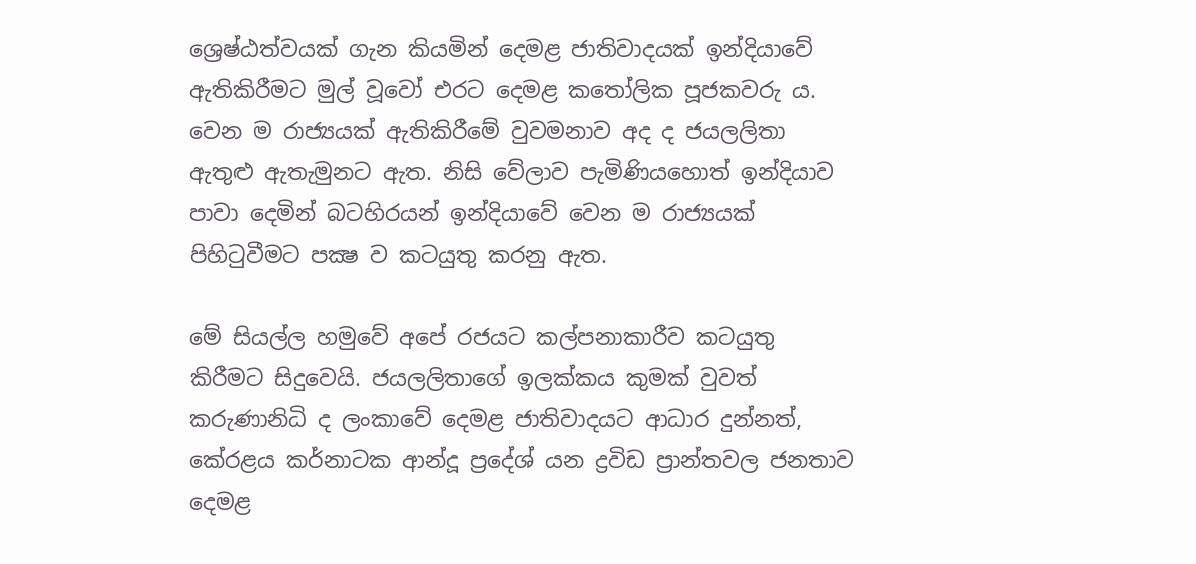ශ්‍රෙෂ්ඨත්වයක් ගැන කියමින් දෙමළ ජාතිවාදයක් ඉන්දියාවේ ඇතිකිරීමට මුල් වූවෝ එරට දෙමළ කතෝලික පූජකවරු ය. වෙන ම රාජ්‍යයක් ඇතිකිරීමේ වුවමනාව අද ද ජයලලිතා ඇතුළු ඇතැමුනට ඇත. නිසි වේලාව පැමිණියහොත් ඉන්දියාව පාවා දෙමින් බටහිරයන් ඉන්දියාවේ වෙන ම රාජ්‍යයක් පිහිටුවීමට පක්‍ෂ ව කටයුතු කරනු ඇත.

මේ සියල්ල හමුවේ අපේ රජයට කල්පනාකාරීව කටයුතු කිරීමට සිදුවෙයි. ජයලලිතාගේ ඉලක්කය කුමක් වුවත් කරුණානිධි ද ලංකාවේ දෙමළ ජාතිවාදයට ආධාර දුන්නත්, කේරළය කර්නාටක ආන්දූ ප්‍රදේශ් යන ද්‍රවිඩ ප්‍රාන්තවල ජනතාව දෙමළ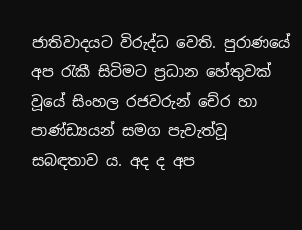ජාතිවාදයට විරුද්ධ වෙති. පුරාණයේ අප රැකී සිටිමට ප්‍රධාන හේතුවක් වූයේ සිංහල රජවරුන් චේර හා පාණ්ඩ්‍යයන් සමග පැවැත්වූ සබඳතාව ය. අද ද අප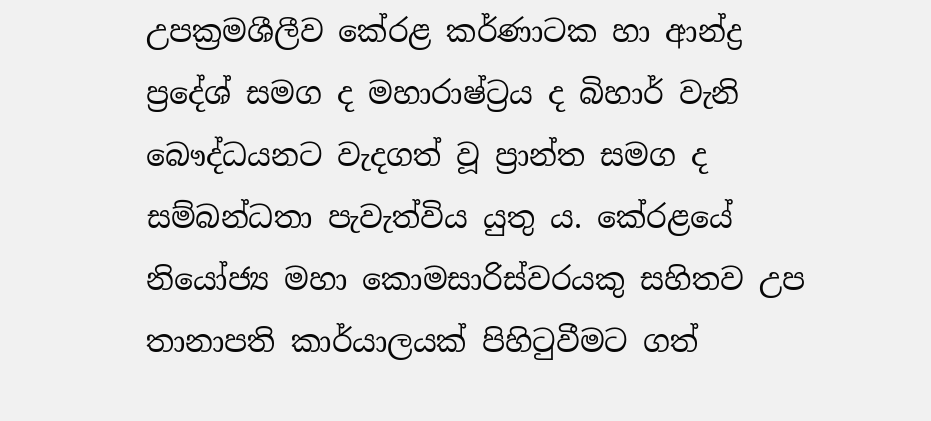උපක්‍රමශීලීව කේරළ කර්ණාටක හා ආන්ද්‍ර ප්‍රදේශ් සමග ද මහාරාෂ්ට්‍රය ද බිහාර් වැනි බෞද්ධයනට වැදගත් වූ ප්‍රාන්ත සමග ද සම්බන්ධතා පැවැත්විය යුතු ය. කේරළයේ නියෝජ්‍ය මහා කොමසාරිස්වරයකු සහිතව උප තානාපති කාර්යාලයක් පිහිටුවීමට ගත්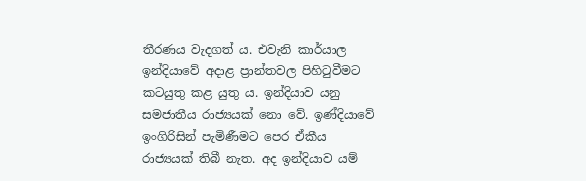තීරණය වැදගත් ය. එවැනි කාර්යාල ඉන්දියාවේ අදාළ ප්‍රාන්තවල පිහිටුවීමට කටයුතු කළ යුතු ය. ඉන්දියාව යනු සමජාතීය රාජ්‍යයක් නො වේ. ඉණ්දියාවේ ඉංගිරිසින් පැමිණීමට පෙර ඒකීය රාජ්‍යයක් තිබී නැත. අද ඉන්දියාව යම්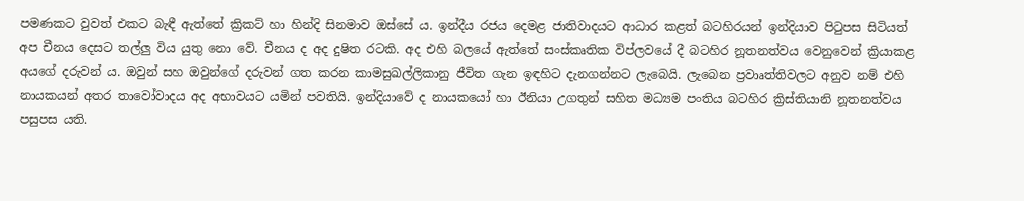පමණකට වුවත් එකට බැඳී ඇත්තේ ක්‍රිකට් හා හින්දි සිනමාව ඔස්සේ ය. ඉන්දීය රජය දෙමළ ජාතිවාදයට ආධාර කළත් බටහිරයන් ඉන්දියාව පිටුපස සිටියත් අප චීනය දෙසට තල්ලු විය යුතු නො වේ. චීනය ද අද දුෂිත රටකි. අද එහි බලයේ ඇත්තේ සංස්කෘතික විප්ලවයේ දී බටහිර නූතනත්වය වෙනුවෙන් ක්‍රියාකළ අයගේ දරුවන් ය. ඔවුන් සහ ඔවුන්ගේ දරුවන් ගත කරන කාමසුඛල්ලිකානු ජීවිත ගැන ඉඳහිට දැනගන්නට ලැබෙයි. ලැබෙන ප්‍රවාෘත්තිවලට අනුව නම් එහි නායකයන් අතර තාවෝවාදය අද අභාවයට යමින් පවතියි. ඉන්දියාවේ ද නායකයෝ හා ඊනියා උගතුන් සහිත මධ්‍යම පංතිය බටහිර ක්‍රිස්තියානි නූතනත්වය පසුපස යති.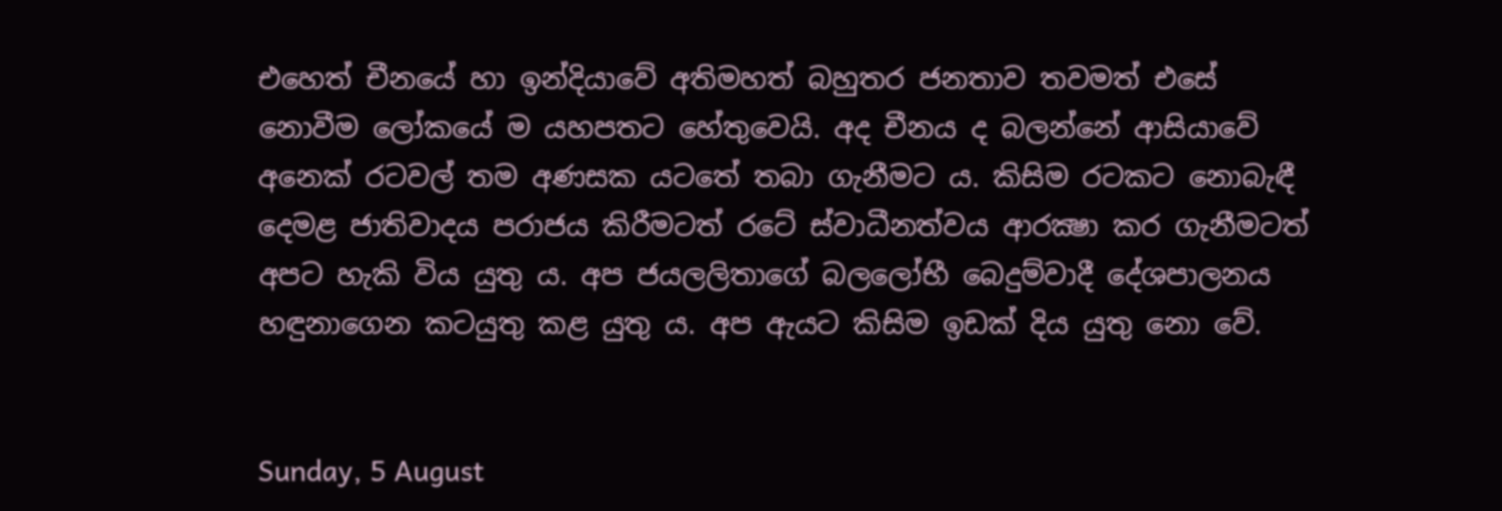එහෙත් චීනයේ හා ඉන්දියාවේ අතිමහත් බහුතර ජනතාව තවමත් එසේ නොවීම ලෝකයේ ම යහපතට හේතුවෙයි. අද චීනය ද බලන්නේ ආසියාවේ අනෙක් රටවල් තම අණසක යටතේ තබා ගැනීමට ය. කිසිම රටකට නොබැඳී දෙමළ ජාතිවාදය පරාජය කිරීමටත් රටේ ස්වාධීනත්වය ආරක්‍ෂා කර ගැනීමටත් අපට හැකි විය යුතු ය. අප ජයලලිතාගේ බලලෝභී බෙදුම්වාදී දේශපාලනය හඳුනාගෙන කටයුතු කළ යුතු ය. අප ඇයට කිසිම ඉඩක් දිය යුතු නො වේ.


Sunday, 5 August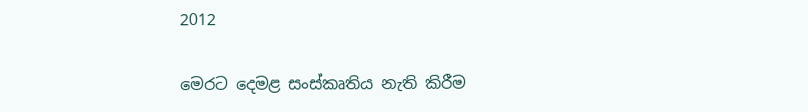2012

මෙරට දෙමළ සංස්කෘතිය නැති කිරීම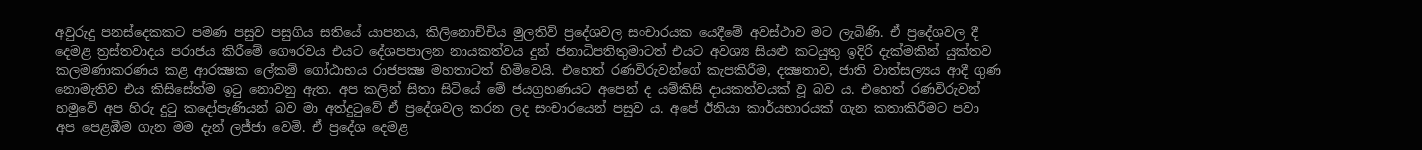අවුරුදු පනස්දෙකකට පමණ පසුව පසුගිය සතියේ යාපනය, කිලිනොච්චිය මුලතිව් ප්‍රදේශවල සංචාරයක යෙදීමේ අවස්ථාව මට ලැබිණි. ඒ ප්‍රදේශවල දී දෙමළ ත්‍රස්තවාදය පරාජය කිරීමේ ගෞරවය එයට දේශපපාලන නායකත්වය දුන් ජනාධිපතිතුමාටත් එයට අවශ්‍ය සියළු කටයුතු ඉදිරි දැක්මකින් යුක්තව කලමණාකරණය කළ ආරක්‍ෂක ලේකම් ගෝඨාභය රාජපක්‍ෂ මහතාටත් හිමිවෙයි. එහෙත් රණවිරුවන්ගේ කැපකිරීම, දක්‍ෂතාව, ජාති වාත්සල්‍යය ආදී ගුණ නොමැතිව එය කිසිසේත්ම ඉටු නොවනු ඇත. අප කලින් සිතා සිටියේ මේ ජයග්‍රහණයට අපෙන් ද යම්කිසි දායකත්වයක් වූ බව ය. එහෙත් රණවිරුවන් හමුවේ අප හිරු දුටු කදෝපැණියන් බව මා අත්දුටුවේ ඒ ප්‍රදේශවල කරන ලද සංචාරයෙන් පසුව ය. අපේ ඊනියා කාර්යභාරයක් ගැන කතාකිරීමට පවා අප පෙළඹීම ගැන මම දැන් ලජ්ජා වෙමි. ඒ ප්‍රදේශ දෙමළ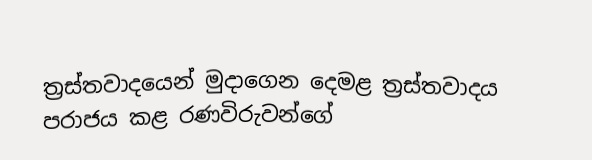ත්‍රස්තවාදයෙන් මුදාගෙන දෙමළ ත්‍රස්තවාදය පරාජය කළ රණවිරුවන්ගේ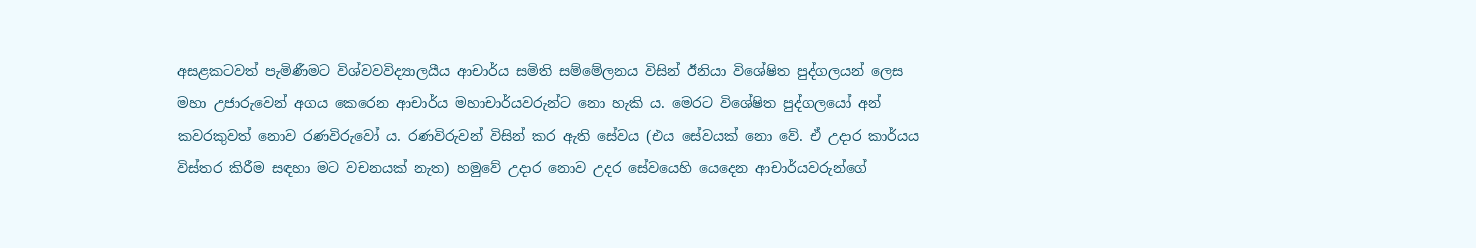අසළකටවත් පැමිණීමට විශ්වවවිද්‍යාලයීය ආචාර්ය සමිති සම්මේලනය විසින් ඊනියා විශේෂිත පුද්ගලයන් ලෙස මහා උජාරුවෙන් අගය කෙරෙන ආචාර්ය මහාචාර්යවරුන්ට නො හැකි ය. මෙරට විශේෂිත පුද්ගලයෝ අන් කවරකුවත් නොව රණවිරුවෝ ය. රණවිරුවන් විසින් කර ඇති සේවය (එය සේවයක් නො වේ. ඒ උදාර කාර්යය විස්තර කිරීම සඳහා මට වචනයක් නැත) හමුවේ උදාර නොව උදර සේවයෙහි යෙදෙන ආචාර්යවරුන්ගේ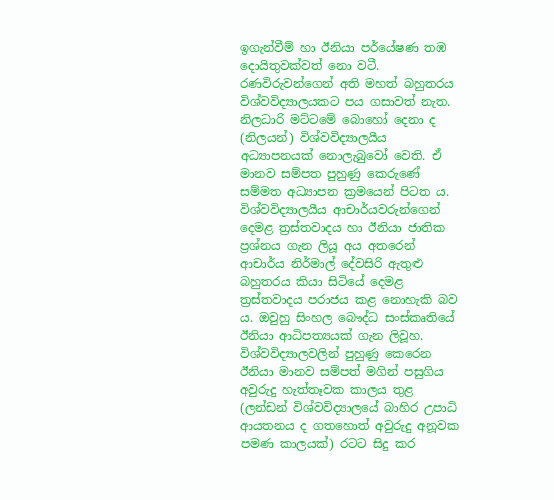ඉගැන්වීම් හා ඊනියා පර්යේෂණ තඹ දොයිතුවක්වත් නො වටී. රණවිරුවන්ගෙන් අති මහත් බහුතරය විශ්වවිද්‍යාලයකට පය ගසාවත් නැත. නිලධාරි මට්ටමේ බොහෝ දෙනා ද (නිලයන්) විශ්වවිද්‍යාලයීය අධ්‍යාපනයක් නොලැබුවෝ වෙති. ඒ මානව සම්පත පුහුණු කෙරුණේ සම්මත අධ්‍යාපන ක්‍රමයෙන් පිටත ය. විශ්වවිද්‍යාලයීය ආචාර්යවරුන්ගෙන් දෙමළ ත්‍රස්තවාදය හා ඊනියා ජාතික ප්‍රශ්නය ගැන ලියූ අය අතරෙන් ආචාර්ය නිර්මාල් දේවසිරි ඇතුළු බහුතරය කියා සිටියේ දෙමළ ත්‍රස්තවාදය පරාජය කළ නොහැකි බව ය. ඔවුහු සිංහල බෞද්ධ සංස්කෘතියේ ඊනියා ආධිපත්‍යයක් ගැන ලිවූහ. විශ්වවිද්‍යාලවලින් පුහුණු කෙරෙන ඊනියා මානව සම්පත් මගින් පසුගිය අවුරුදු හැත්තෑවක කාලය තුළ (ලන්ඩන් විශ්වවිද්‍යාලයේ බාහිර උපාධි ආයතනය ද ගතහොත් අවුරුදු අනූවක පමණ කාලයක්) රටට සිදු කර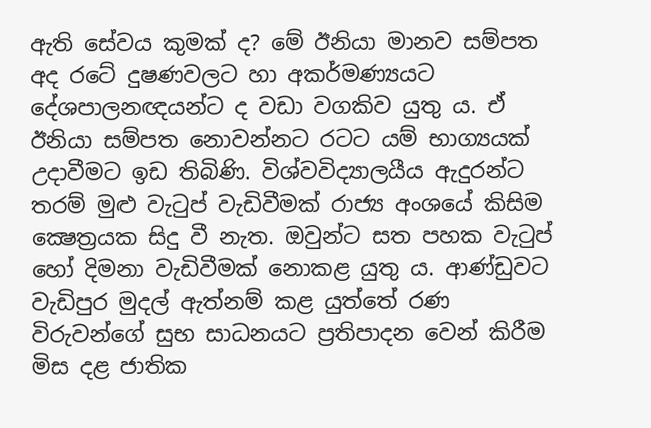ඇති සේවය කුමක් ද? මේ ඊනියා මානව සම්පත අද රටේ දුෂණවලට හා අකර්මණ්‍යයට දේශපාලනඥයන්ට ද වඩා වගකිව යුතු ය. ඒ ඊනියා සම්පත නොවන්නට රටට යම් භාග්‍යයක් උදාවීමට ඉඩ තිබිණි. විශ්වවිද්‍යාලයීය ඇදුරන්ට තරම් මුළු වැටුප් වැඩිවීමක් රාජ්‍ය අංශයේ කිසිම ක්‍ෂෙත්‍රයක සිදු වී නැත. ඔවුන්ට සත පහක වැටුප් හෝ දිමනා වැඩිවීමක් නොකළ යුතු ය. ආණ්ඩුවට වැඩිපුර මුදල් ඇත්නම් කළ යුත්තේ රණ විරුවන්ගේ සුභ සාධනයට ප්‍රතිපාදන වෙන් කිරීම මිස දළ ජාතික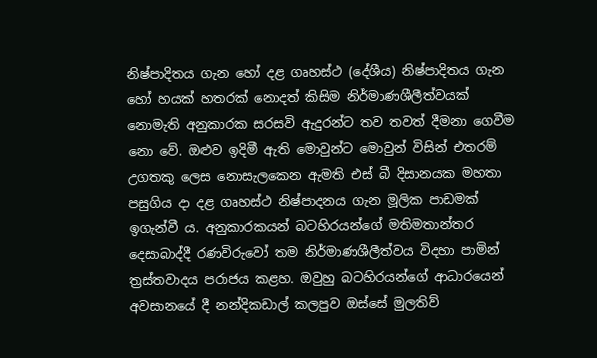නිෂ්පාදිතය ගැන හෝ දළ ගෘහස්ථ (දේශීය) නිෂ්පාදිතය ගැන හෝ හයක් හතරක් නොදත් කිසිම නිර්මාණශීලීත්වයක් නොමැති අනුකාරක සරසවි ඇදුරන්ට තව තවත් දීමනා ගෙවීම නො වේ. ඔළුව ඉදිමී ඇති මොවුන්ට මොවුන් විසින් එතරම් උගතකු ලෙස නොසැලකෙන ඇමති එස් බී දිසානයක මහතා පසුගිය දා දළ ගෘහස්ථ නිෂ්පාදනය ගැන මූලික පාඩමක් ඉගැන්වී ය. අනුකාරකයන් බටහිරයන්ගේ මතිමතාන්තර දෙසාබාද්දී රණවිරුවෝ තම නිර්මාණශීලීත්වය විදහා පාමින් ත්‍රස්තවාදය පරාජය කළහ. ඔවුහු බටහිරයන්ගේ ආධාරයෙන් අවසානයේ දී නන්දිකඩාල් කලපුව ඔස්සේ මුලතිව්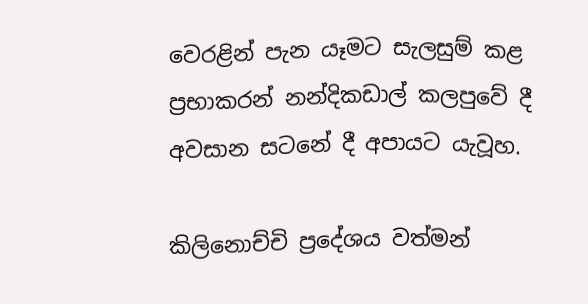වෙරළින් පැන යෑමට සැලසුම් කළ ප්‍රභාකරන් නන්දිකඩාල් කලපුවේ දී අවසාන සටනේ දී අපායට යැවූහ.

කිලිනොච්චි ප්‍රදේශය වත්මන්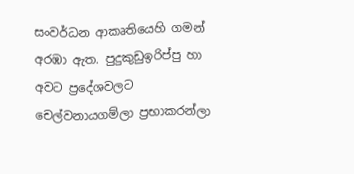සංවර්ධන ආකෘතියෙහි ගමන් අරඹා ඇත. පුදුකුඩුඉරිප්පු හා අවට ප්‍රදේශවලට චෙල්වනායගම්ලා ප්‍රභාකරන්ලා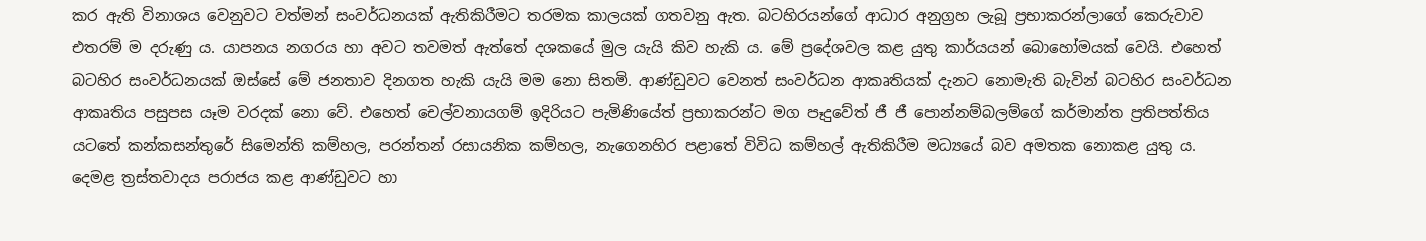කර ඇති විනාශය වෙනුවට වත්මන් සංවර්ධනයක් ඇතිකිරීමට තරමක කාලයක් ගතවනු ඇත. බටහිරයන්ගේ ආධාර අනුග්‍රහ ලැබූ ප්‍රභාකරන්ලාගේ කෙරුවාව එතරම් ම දරුණු ය. යාපනය නගරය හා අවට තවමත් ඇත්තේ දශකයේ මුල යැයි කිව හැකි ය. මේ ප්‍රදේශවල කළ යුතු කාර්යයන් බොහෝමයක් වෙයි. එහෙත් බටහිර සංවර්ධනයක් ඔස්සේ මේ ජනතාව දිනගත හැකි යැයි මම නො සිතමි. ආණ්ඩුවට වෙනත් සංවර්ධන ආකෘතියක් දැනට නොමැති බැවින් බටහිර සංවර්ධන ආකෘතිය පසුපස යෑම වරදක් නො වේ. එහෙත් චෙල්වනායගම් ඉදිරියට පැමිණියේත් ප්‍රභාකරන්ට මග පෑදුවේත් ජී ජී පොන්නම්බලම්ගේ කර්මාන්ත ප්‍රතිපත්තිය යටතේ කන්කසන්තුරේ සිමෙන්ති කම්හල, පරන්තන් රසායනික කම්හල, නැගෙනහිර පළාතේ විවිධ කම්හල් ඇතිකිරීම මධ්‍යයේ බව අමතක නොකළ යුතු ය. දෙමළ ත්‍රස්තවාදය පරාජය කළ ආණ්ඩුවට හා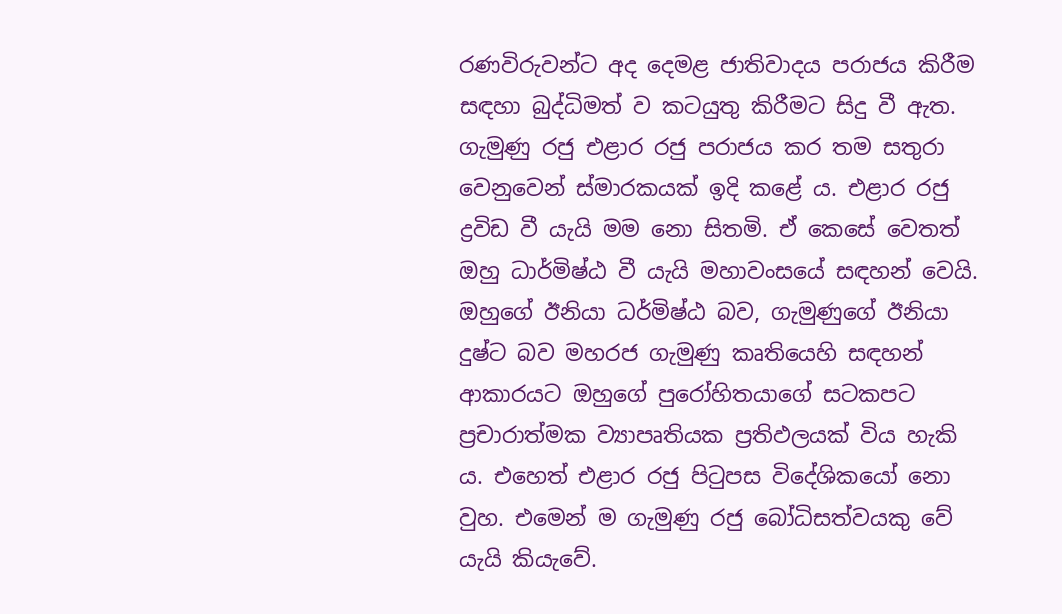රණවිරුවන්ට අද දෙමළ ජාතිවාදය පරාජය කිරීම සඳහා බුද්ධිමත් ව කටයුතු කිරීමට සිදු වී ඇත. ගැමුණු රජු එළාර රජු පරාජය කර තම සතුරා වෙනුවෙන් ස්මාරකයක් ඉදි කළේ ය. එළාර රජු ද්‍රවිඩ වී යැයි මම නො සිතමි. ඒ කෙසේ වෙතත් ඔහු ධාර්මිෂ්ඨ වී යැයි මහාවංසයේ සඳහන් වෙයි. ඔහුගේ ඊනියා ධර්මිෂ්ඨ බව, ගැමුණුගේ ඊනියා දුෂ්ට බව මහරජ ගැමුණු කෘතියෙහි සඳහන් ආකාරයට ඔහුගේ පුරෝහිතයාගේ සටකපට ප්‍රචාරාත්මක ව්‍යාපෘතියක ප්‍රතිඵලයක් විය හැකි ය. එහෙත් එළාර රජු පිටුපස විදේශිකයෝ නො වුහ. එමෙන් ම ගැමුණු රජු බෝධිසත්වයකු වේ යැයි කියැවේ.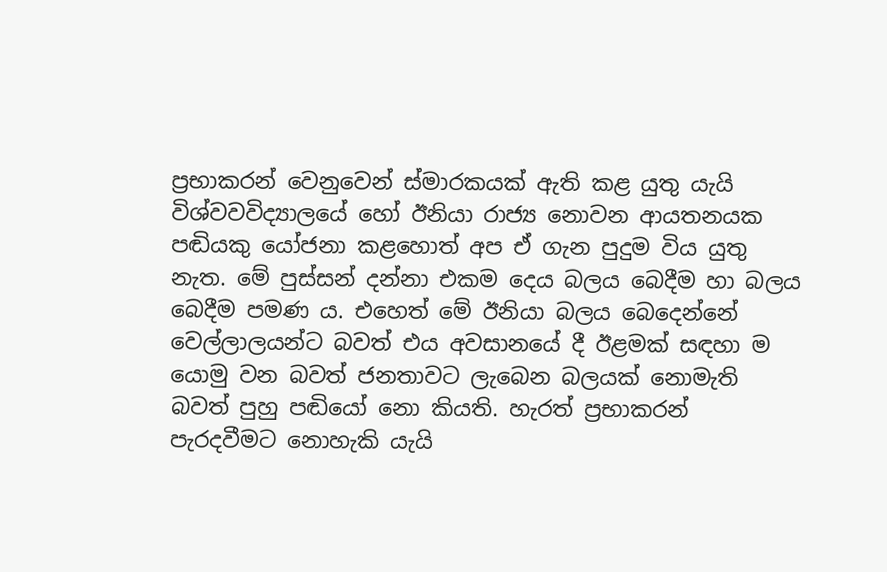ප්‍රභාකරන් වෙනුවෙන් ස්මාරකයක් ඇති කළ යුතු යැයි විශ්වවවිද්‍යාලයේ හෝ ඊනියා රාජ්‍ය නොවන ආයතනයක පඬියකු යෝජනා කළහොත් අප ඒ ගැන පුදුම විය යුතු නැත. මේ පුස්සන් දන්නා එකම දෙය බලය බෙදීම හා බලය බෙදීම පමණ ය. එහෙත් මේ ඊනියා බලය බෙදෙන්නේ වෙල්ලාලයන්ට බවත් එය අවසානයේ දී ඊළමක් සඳහා ම යොමු වන බවත් ජනතාවට ලැබෙන බලයක් නොමැති බවත් පුහු පඬියෝ නො කියති. හැරත් ප්‍රභාකරන් පැරදවීමට නොහැකි යැයි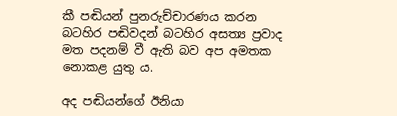කී පඬියන් පුනරුච්චාරණය කරන බටහිර පඬිවදන් බටහිර අසත්‍ය ප්‍රවාද මත පදනම් වී ඇති බව අප අමතක නොකළ යුතු ය.

අද පඬියන්ගේ ඊනියා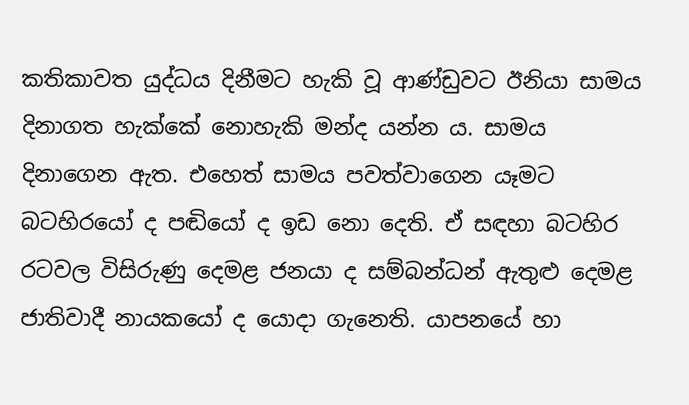කතිකාවත යුද්ධය දිනීමට හැකි වූ ආණ්ඩුවට ඊනියා සාමය දිනාගත හැක්කේ නොහැකි මන්ද යන්න ය. සාමය දිනාගෙන ඇත. එහෙත් සාමය පවත්වාගෙන යෑමට බටහිරයෝ ද පඬියෝ ද ඉඩ නො දෙති. ඒ සඳහා බටහිර රටවල විසිරුණු දෙමළ ජනයා ද සම්බන්ධන් ඇතුළු දෙමළ ජාතිවාදී නායකයෝ ද යොදා ගැනෙති. යාපනයේ හා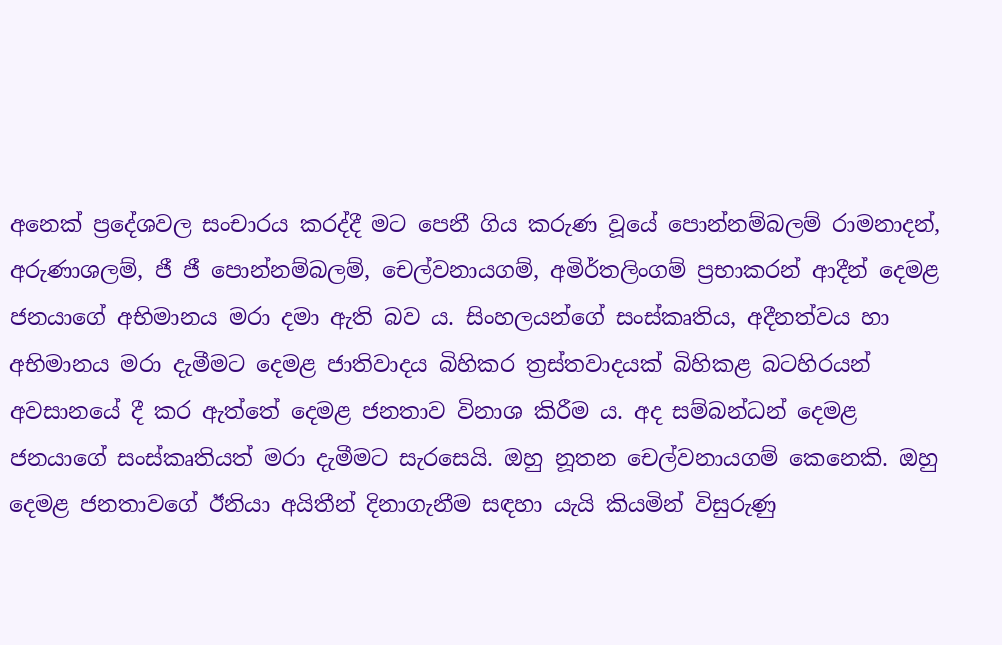අනෙක් ප්‍රදේශවල සංචාරය කරද්දී මට පෙනී ගිය කරුණ වූයේ පොන්නම්බලම් රාමනාදන්, අරුණාශලම්, ජී ජී පොන්නම්බලම්, චෙල්වනායගම්, අමිර්තලිංගම් ප්‍රභාකරන් ආදීන් දෙමළ ජනයාගේ අභිමානය මරා දමා ඇති බව ය. සිංහලයන්ගේ සංස්කෘතිය, අදීනත්වය හා අභිමානය මරා දැමීමට දෙමළ ජාතිවාදය බිහිකර ත්‍රස්තවාදයක් බිහිකළ බටහිරයන් අවසානයේ දී කර ඇත්තේ දෙමළ ජනතාව විනාශ කිරීම ය. අද සම්බන්ධන් දෙමළ ජනයාගේ සංස්කෘතියත් මරා දැමීමට සැරසෙයි. ඔහු නූතන චෙල්වනායගම් කෙනෙකි. ඔහු දෙමළ ජනතාවගේ ඊනියා අයිතීන් දිනාගැනීම සඳහා යැයි කියමින් විසුරුණු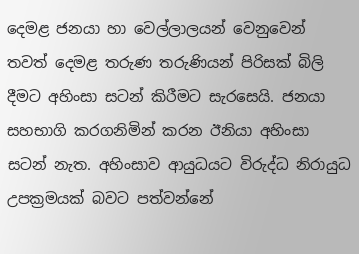දෙමළ ජනයා හා වෙල්ලාලයන් වෙනුවෙන් තවත් දෙමළ තරුණ තරුණියන් පිරිසක් බිලි දීමට අහිංසා සටන් කිරීමට සැරසෙයි. ජනයා සහභාගි කරගනිමින් කරන ඊනියා අහිංසා සටන් නැත. අහිංසාව ආයුධයට විරුද්ධ නිරායුධ උපක්‍රමයක් බවට පත්වන්නේ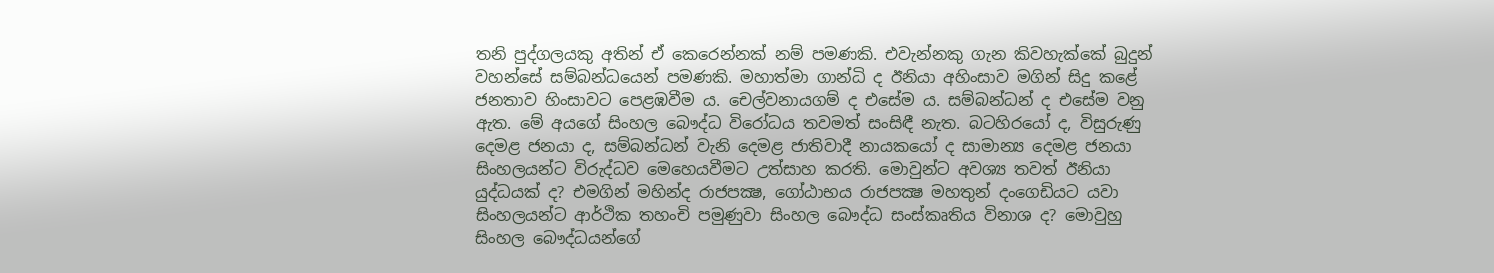තනි පුද්ගලයකු අතින් ඒ කෙරෙන්නක් නම් පමණකි. එවැන්නකු ගැන කිවහැක්කේ බුදුන් වහන්සේ සම්බන්ධයෙන් පමණකි. මහාත්මා ගාන්ධි ද ඊනියා අහිංසාව මගින් සිදු කළේ ජනතාව හිංසාවට පෙළඹවීම ය. චෙල්වනායගම් ද එසේම ය. සම්බන්ධන් ද එසේම වනු ඇත. මේ අයගේ සිංහල බෞද්ධ විරෝධය තවමත් සංසිඳී නැත. බටහිරයෝ ද, විසුරුණු දෙමළ ජනයා ද, සම්බන්ධන් වැනි දෙමළ ජාතිවාදී නායකයෝ ද සාමාන්‍ය දෙමළ ජනයා සිංහලයන්ට විරුද්ධව මෙහෙයවීමට උත්සාහ කරති. මොවුන්ට අවශ්‍ය තවත් ඊනියා යුද්ධයක් ද? එමගින් මහින්ද රාජපක්‍ෂ, ගෝඨාභය රාජපක්‍ෂ මහතුන් දංගෙඩියට යවා සිංහලයන්ට ආර්ථික තහංචි පමුණුවා සිංහල බෞද්ධ සංස්කෘතිය විනාශ ද? මොවුහු සිංහල බෞද්ධයන්ගේ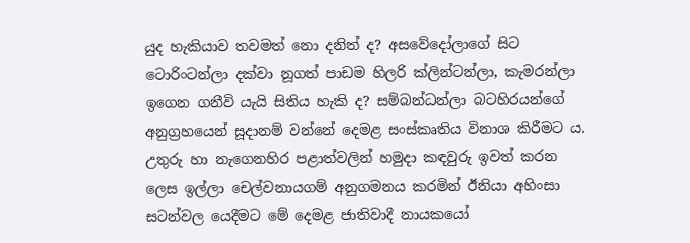යුද හැකියාව තවමත් නො දනිත් ද? අසවේදෝලාගේ සිට ටොරිංටන්ලා දක්වා නූගත් පාඩම හිලරි ක්ලින්ටන්ලා, කැමරන්ලා ඉගෙන ගනීවි යැයි සිතිය හැකි ද? සම්බන්ධන්ලා බටහිරයන්ගේ අනුග්‍රහයෙන් සූදානම් වන්නේ දෙමළ සංස්කෘතිය විනාශ කිරීමට ය. උතුරු හා නැගෙනහිර පළාත්වලින් හමුදා කඳවුරු ඉවත් කරන ලෙස ඉල්ලා චෙල්වනායගම් අනුගමනය කරමින් ඊනියා අහිංසා සටන්වල යෙදීමට මේ දෙමළ ජාතිවාදී නායකයෝ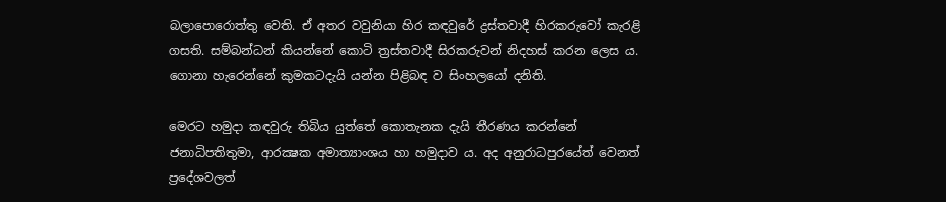බලාපොරොත්තු වෙති. ඒ අතර වවුනියා හිර කඳවුරේ ද්‍රස්තවාදී හිරකරුවෝ කැරළි ගසති. සම්බන්ධන් කියන්නේ කොටි ත්‍රස්තවාදී සිරකරුවන් නිදහස් කරන ලෙස ය. ගොනා හැරෙන්නේ කුමකටදැයි යන්න පිළිබඳ ව සිංහලයෝ දනිති.

මෙරට හමුදා කඳවුරු තිබිය යුත්තේ කොතැනක දැයි තීරණය කරන්නේ ජනාධිපතිතුමා, ආරක්‍ෂක අමාත්‍යාංශය හා හමුදාව ය. අද අනුරාධපුරයේත් වෙනත් ප්‍රදේශවලත්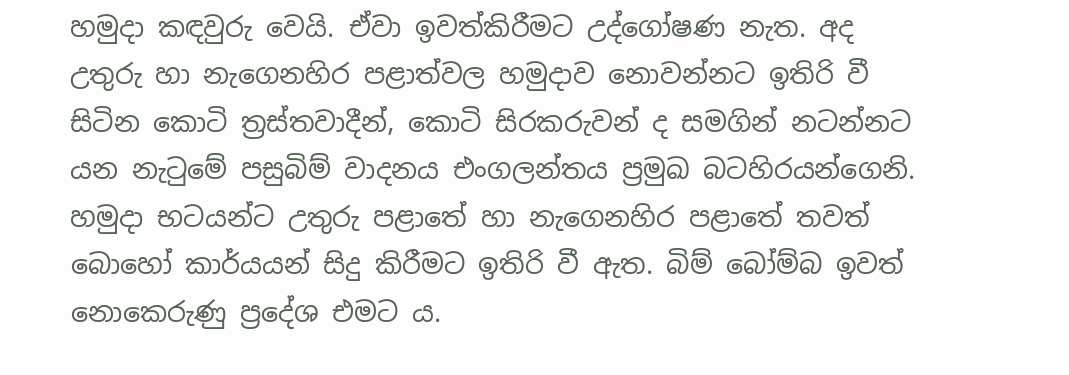හමුදා කඳවුරු වෙයි. ඒවා ඉවත්කිරීමට උද්ගෝෂණ නැත. අද උතුරු හා නැගෙනහිර පළාත්වල හමුදාව නොවන්නට ඉතිරි වී සිටින කොටි ත්‍රස්තවාදීන්, කොටි සිරකරුවන් ද සමගින් නටන්නට යන නැටුමේ පසුබිම් වාදනය එංගලන්තය ප්‍රමුඛ බටහිරයන්ගෙනි. හමුදා භටයන්ට උතුරු පළාතේ හා නැගෙනහිර පළාතේ තවත් බොහෝ කාර්යයන් සිදු කිරීමට ඉතිරි වී ඇත. බිම් බෝම්බ ඉවත් නොකෙරුණු ප්‍රදේශ එමට ය.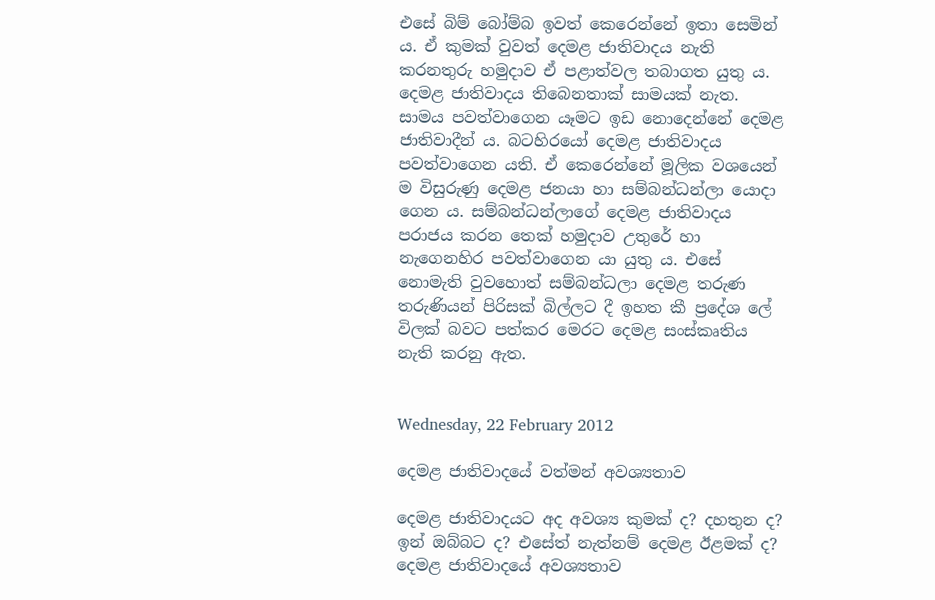එසේ බිම් බෝම්බ ඉවත් කෙරෙන්නේ ඉතා සෙමින් ය. ඒ කුමක් වුවත් දෙමළ ජාතිවාදය නැති කරනතුරු හමුදාව ඒ පළාත්වල තබාගත යුතු ය. දෙමළ ජාතිවාදය තිබෙනතාක් සාමයක් නැත. සාමය පවත්වාගෙන යෑමට ඉඩ නොදෙන්නේ දෙමළ ජාතිවාදීන් ය. බටහිරයෝ දෙමළ ජාතිවාදය පවත්වාගෙන යති. ඒ කෙරෙන්නේ මූලික වශයෙන් ම විසුරුණු දෙමළ ජනයා හා සම්බන්ධන්ලා යොදා ගෙන ය. සම්බන්ධන්ලාගේ දෙමළ ජාතිවාදය පරාජය කරන තෙක් හමුදාව උතුරේ හා නැගෙනහිර පවත්වාගෙන යා යුතු ය. එසේ නොමැති වුවහොත් සම්බන්ධලා දෙමළ තරුණ තරුණියන් පිරිසක් බිල්ලට දී ඉහත කී ප්‍රදේශ ලේ විලක් බවට පත්කර මෙරට දෙමළ සංස්කෘතිය නැති කරනු ඇත.


Wednesday, 22 February 2012

දෙමළ ජාතිවාදයේ වත්මන් අවශ්‍යතාව

දෙමළ ජාතිවාදයට අද අවශ්‍ය කුමක් ද? දහතුන ද? ඉන් ඔබ්බට ද? එසේත් නැත්නම් දෙමළ ඊළමක් ද? දෙමළ ජාතිවාදයේ අවශ්‍යතාව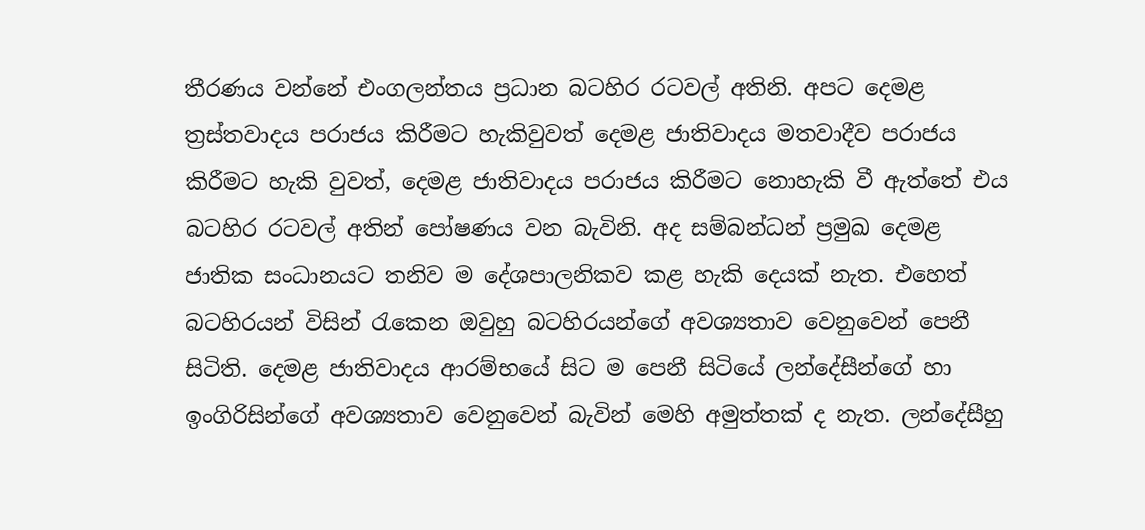තීරණය වන්නේ එංගලන්තය ප්‍රධාන බටහිර රටවල් අතිනි. අපට දෙමළ ත්‍රස්තවාදය පරාජය කිරීමට හැකිවුවත් දෙමළ ජාතිවාදය මතවාදීව පරාජය කිරීමට හැකි වුවත්, දෙමළ ජාතිවාදය පරාජය කිරීමට නොහැකි වී ඇත්තේ එය බටහිර රටවල් අතින් පෝෂණය වන බැවිනි. අද සම්බන්ධන් ප්‍රමුඛ දෙමළ ජාතික සංධානයට තනිව ම දේශපාලනිකව කළ හැකි දෙයක් නැත. එහෙත් බටහිරයන් විසින් රැකෙන ඔවුහු බටහිරයන්ගේ අවශ්‍යතාව වෙනුවෙන් පෙනී සිටිති. දෙමළ ජාතිවාදය ආරම්භයේ සිට ම පෙනී සිටියේ ලන්දේසීන්ගේ හා ඉංගිරිසින්ගේ අවශ්‍යතාව වෙනුවෙන් බැවින් මෙහි අමුත්තක් ද නැත. ලන්දේසීහු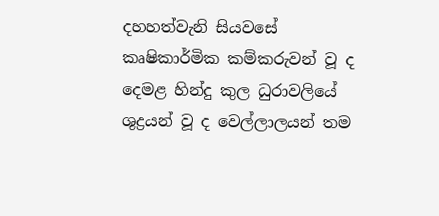දහහත්වැනි සියවසේ කෘෂිකාර්මික කම්කරුවන් වූ ද දෙමළ හින්දු කුල ධුරාවලියේ ශුද්‍රයන් වූ ද වෙල්ලාලයන් තම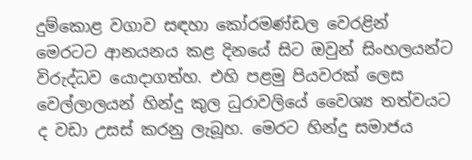දුම්කොළ වගාව සඳහා කෝරමණ්ඩල වෙරළින් මෙරටට ආනයනය කළ දිනයේ සිට ඔවුන් සිංහලයන්ට විරුද්ධව යොදාගත්හ. එහි පළමු පියවරක් ලෙස වෙල්ලාලයන් හින්දු කුල ධුරාවලියේ වෛශ්‍ය තත්වයට ද වඩා උසස් කරනු ලැබූහ. මෙරට හින්දු සමාජය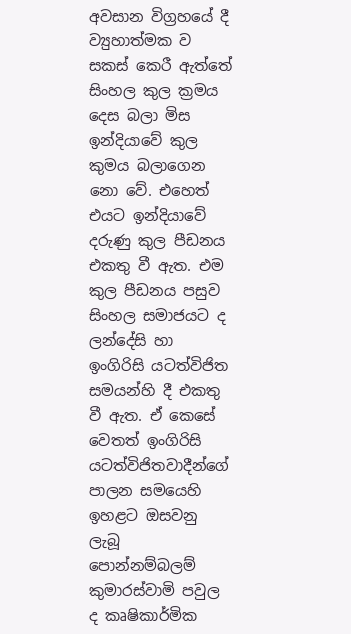අවසාන විග්‍රහයේ දී ව්‍යුහාත්මක ව සකස් කෙරී ඇත්තේ සිංහල කුල ක්‍රමය දෙස බලා මිස ඉන්දියාවේ කුල කුමය බලාගෙන නො වේ. එහෙත් එයට ඉන්දියාවේ දරුණු කුල පීඩනය එකතු වී ඇත. එම කුල පීඩනය පසුව සිංහල සමාජයට ද ලන්දේසි හා ඉංගිරිසි යටත්විජිත සමයන්හි දී එකතු වී ඇත. ඒ කෙසේ වෙතත් ඉංගිරිසි යටත්විජිතවාදීන්ගේ පාලන සමයෙහි ඉහළට ඔසවනු ලැබූ පොන්නම්බලම් කුමාරස්වාමි පවුල ද කෘෂිකාර්මික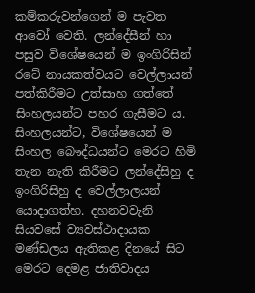කම්කරුවන්ගෙන් ම පැවත ආවෝ වෙති. ලන්දේසීන් හා පසුව විශේෂයෙන් ම ඉංගිරිසින් රටේ නායකත්වයට වෙල්ලායන් පත්කිරීමට උත්සාහ ගත්තේ සිංහලයන්ට පහර ගැසීමට ය. සිංහලයන්ට, විශේෂයෙන් ම සිංහල බෞද්ධයන්ට මෙරට හිමි තැන නැති කිරීමට ලන්දේසිහු ද ඉංගිරිසිහු ද වෙල්ලාලයන් යොදාගත්හ. දහනවවැනි සියවසේ ව්‍යවස්ථාදායක මණ්ඩලය ඇතිකළ දිනයේ සිට මෙරට දෙමළ ජාතිවාදය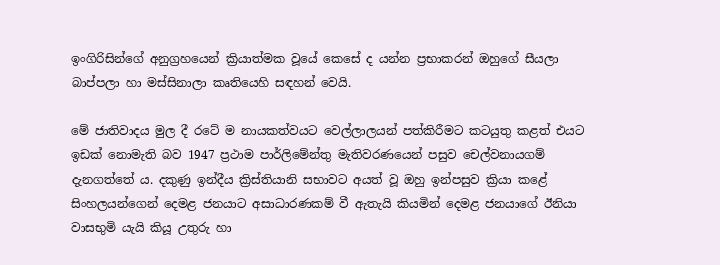ඉංගිරිසින්ගේ අනුග්‍රහයෙන් ක්‍රියාත්මක වූයේ කෙසේ ද යන්න ප්‍රභාකරන් ඔහුගේ සීයලා බාප්පලා හා මස්සිනාලා කෘතියෙහි සඳහන් වෙයි.

මේ ජාතිවාදය මුල දී රටේ ම නායකත්වයට වෙල්ලාලයන් පත්කිරීමට කටයුතු කළත් එයට ඉඩක් නොමැති බව 1947 ප්‍රථාම පාර්ලිමේන්තු මැතිවරණයෙන් පසුව චෙල්වනායගම් දැනගත්තේ ය. දකුණු ඉන්දීය ක්‍රිස්තියානි සභාවට අයත් වූ ඔහු ඉන්පසුව ක්‍රියා කළේ සිංහලයන්ගෙන් දෙමළ ජනයාට අසාධාරණකම් වී ඇතැයි කියමින් දෙමළ ජනයාගේ ඊනියා වාසභුමි යැයි කියූ උතුරු හා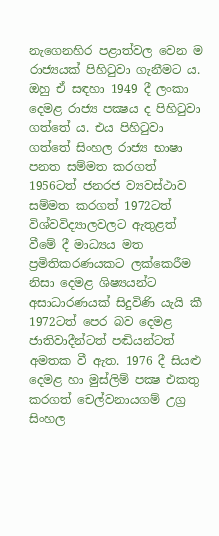නැගෙනහිර පළාත්වල වෙන ම රාජ්‍යයක් පිහිටුවා ගැනීමට ය. ඔහු ඒ සඳහා 1949 දී ලංකා දෙමළ රාජ්‍ය පක්‍ෂය ද පිහිටුවා ගත්තේ ය. එය පිහිටුවා ගත්තේ සිංහල රාජ්‍ය භාෂා පනත සම්මත කරගත් 1956ටත් ජනරජ ව්‍යවස්ථාව සම්මත කරගත් 1972ටත් විශ්වවිද්‍යාලවලට ඇතුළත් වීමේ දී මාධ්‍යය මත ප්‍රමිතිකරණයකට ලක්කෙරීම නිසා දෙමළ ශිෂ්‍යයන්ට අසාධාරණයක් සිදුවිණි යැයි කී 1972ටත් පෙර බව දෙමළ ජාතිවාදීන්ටත් පඬියන්ටත් අමතක වී ඇත. 1976 දී සියළු දෙමළ හා මුස්ලිම් පක්‍ෂ එකතු කරගත් චෙල්වනායගම් උග්‍ර සිංහල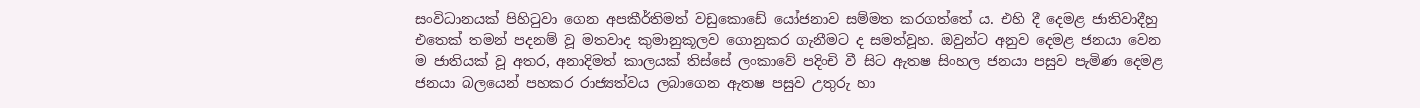සංවිධානයක් පිහිටුවා ගෙන අපකීර්තිමත් වඩුකොඩේ යෝජනාව සම්මත කරගත්තේ ය. එහි දී දෙමළ ජාතිවාදීහු එතෙක් තමන් පදනම් වූ මතවාද කුමානුකූලව ගොනුකර ගැනීමට ද සමත්වූහ. ඔවුන්ට අනුව දෙමළ ජනයා වෙන ම ජාතියක් වූ අතර, අනාදිමත් කාලයක් තිස්සේ ලංකාවේ පදිංචි වී සිට ඇතෂ සිංහල ජනයා පසුව පැමිණ දෙමළ ජනයා බලයෙන් පහකර රාජ්‍යත්වය ලබාගෙන ඇතෂ පසුව උතුරු හා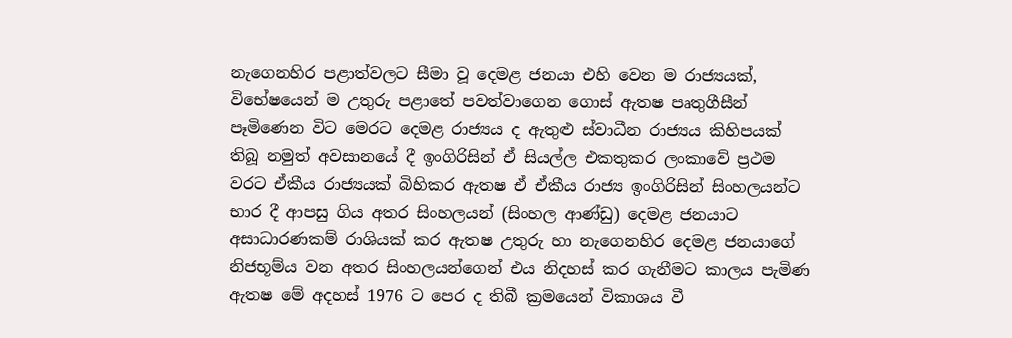නැගෙනහිර පළාත්වලට සීමා වූ දෙමළ ජනයා එහි වෙන ම රාජ්‍යයක්, විභේෂයෙන් ම උතුරු පළාතේ පවත්වාගෙන ගොස් ඇතෂ පෘතුගීසීන් පෑමිණෙන විට මෙරට දෙමළ රාජ්‍යය ද ඇතුළු ස්වාධීන රාජ්‍යය කිහිපයක් තිබූ නමුත් අවසානයේ දී ඉංගිරිසින් ඒ සියල්ල එකතුකර ලංකාවේ ප්‍රථම වරට ඒකීය රාජ්‍යයක් බිහිකර ඇතෂ ඒ ඒකීය රාජ්‍ය ඉංගිරිසින් සිංහලයන්ට භාර දී ආපසු ගිය අතර සිංහලයන් (සිංහල ආණ්ඩු) දෙමළ ජනයාට අසාධාරණකම් රාශියක් කර ඇතෂ උතුරු හා නැගෙනහිර දෙමළ ජනයාගේ නිජභූම්ය වන අතර සිංහලයන්ගෙන් එය නිදහස් කර ගැනීමට කාලය පැමිණ ඇතෂ මේ අදහස් 1976 ට පෙර ද තිබී ක්‍රමයෙන් විකාශය වී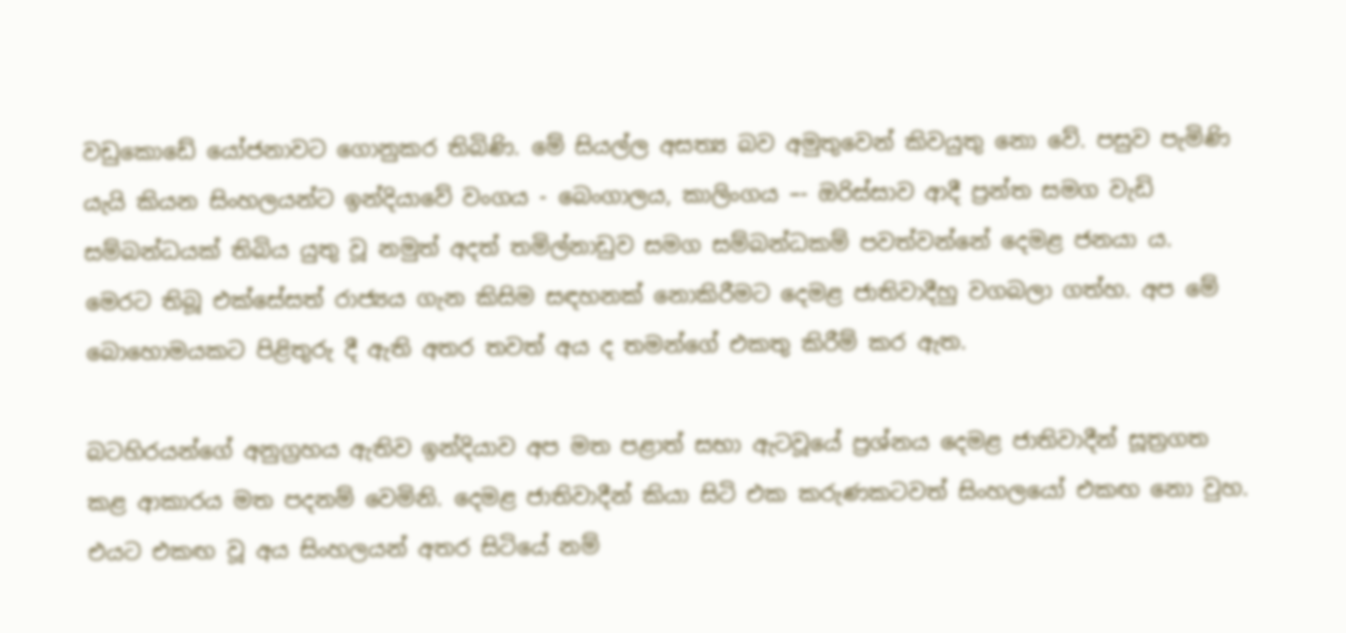වඩුකොඩේ යෝජනාවට ගොනුකර තිබිණි. මේ සියල්ල අසත්‍ය බව අමුතුවෙන් කිවයුතු නො වේ. පසුව පැමිණි යැයි කියන සිංහලයන්ට ඉන්දියාවේ වංගය - බෙංගාලය, කාලිංගය –- ඔරිස්සාව ආදී ප්‍රන්ත සමග වැඩි සම්බන්ධයක් තිබිය යුතු වූ නමුත් අදත් තමිල්නාඩුව සමග සම්බන්ධකම් පවත්වන්නේ දෙමළ ජනයා ය. මෙරට තිබූ එක්සේසත් රාජ්‍යය ගැන කිසිම සඳහනක් නොකිරීමට දෙමළ ජාතිවාදීහු වගබලා ගත්හ. අප මේ බොහොමයකට පිළිතුරු දී ඇති අතර තවත් අය ද තමන්ගේ එකතු කිරීම් කර ඇත.

බටහිරයන්ගේ අනුග්‍රහය ඇතිව ඉන්දියාව අප මත පළාත් සභා ඇටවූයේ ප්‍රශ්නය දෙමළ ජාතිවාදීන් සූත්‍රගත කළ ආකාරය මත පදනම් වෙමිනි. දෙමළ ජාතිවාදීන් කියා සිටි එක කරුණකටවත් සිංහලයෝ එකඟ නො වුහ. එයට එකඟ වූ අය සිංහලයන් අතර සිටියේ නම්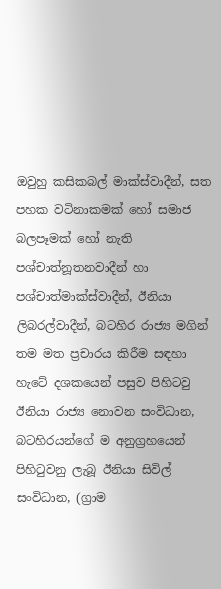ඔවුහු කසිකබල් මාක්ස්වාදීන්, සත පහක වටිනාකමක් හෝ සමාජ බලපෑමක් හෝ නැති පශ්චාත්නූතනවාදීන් හා පශ්චාත්මාක්ස්වාදීන්, ඊනියා ලිබරල්වාදීන්, බටහිර රාජ්‍ය මගින් තම මත ප්‍රචාරය කිරීම සඳහා හැටේ දශකයෙන් පසුව පිහිටවු ඊනියා රාජ්‍ය නොවන සංවිධාන, බටහිරයන්ගේ ම අනුග්‍රහයෙන් පිහිටුවනු ලැබූ ඊනියා සිවිල් සංවිධාන, (ග්‍රාම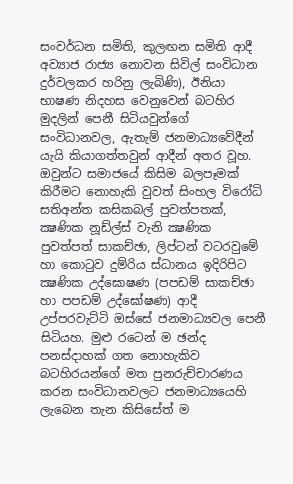සංවර්ධන සමිති, කුලඟන සමිති ආදී අව්‍යාජ රාජ්‍ය නොවන සිවිල් සංවිධාන දුර්වලකර හරිනු ලැබිණි), ඊනියා භාෂණ නිදහස වෙනුවෙන් බටහිර මුදලින් පෙනී සිටියවුන්ගේ සංවිධානවල, ඇතැම් ජනමාධ්‍යවේදීන් යැයි කියාගත්තවුන් ආදීන් අතර වූහ. ඔවුන්ට සමාජයේ කිසිම බලපෑමක් කිරීමට නොහැකි වුවත් සිංහල විරෝධි සතිඅන්ත කසිකබල් පුවත්පතක්, ක්‍ෂණික නූඩ්ල්ස් වැනි ක්‍ෂණික පුවත්පත් සාකච්ඡා, ලිප්ටන් වටරවුමේ හා කොටුව දුම්රිය ස්ධානය ඉදිරිපිට ක්‍ෂණික උද්ඝොෂණ (පපඩම් සාකච්ඡා හා පපඩම් උද්ඝෝෂණ) ආදී උප්පරවැට්ටි ඔස්සේ ජනමාධ්‍යවල පෙනී සිටියහ. මුළු රටෙන් ම ඡන්ද පනස්දාහක් ගත නොහැකිව බටහිරයන්ගේ මත පුනරුච්චාරණය කරන සංවිධානවලට ජනමාධ්‍යයෙහි ලැබෙන තැන කිසිසේත් ම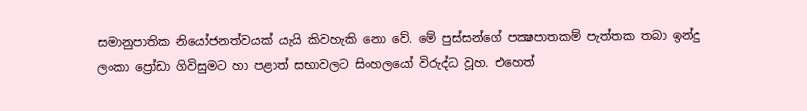සමානුපාතික නියෝජනත්වයක් යැයි කිවහැකි නො වේ. මේ පුස්සන්ගේ පක්‍ෂපාතකම් පැත්තක තබා ඉන්දු ලංකා ප්‍රෝඩා ගිවිසුමට හා පළාත් සභාවලට සිංහලයෝ විරුද්ධ වූහ. එහෙත්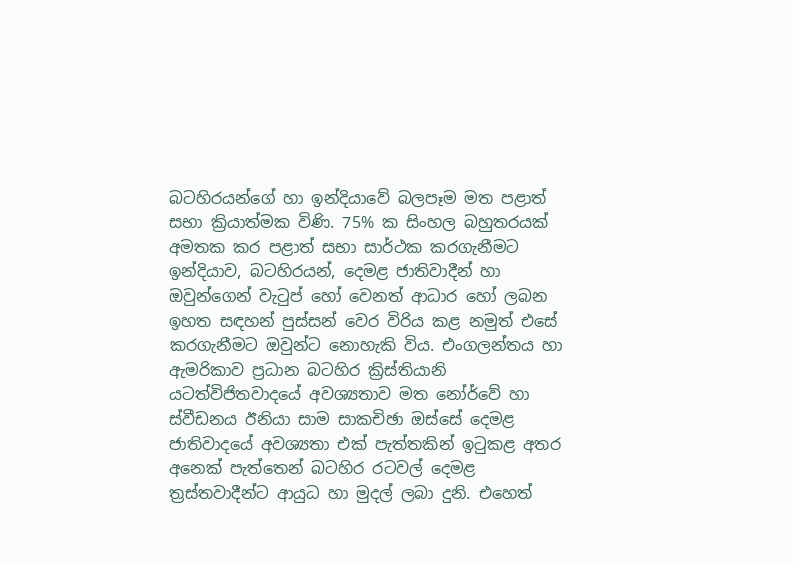බටහිරයන්ගේ හා ඉන්දියාවේ බලපෑම මත පළාත් සභා ක්‍රියාත්මක විණි. 75% ක සිංහල බහුතරයක් අමතක කර පළාත් සභා සාර්ථක කරගැනීමට ඉන්දියාව, බටහිරයන්, දෙමළ ජාතිවාදීන් හා ඔවුන්ගෙන් වැටුප් හෝ වෙනත් ආධාර හෝ ලබන ඉහත සඳහන් පුස්සන් වෙර විරිය කළ නමුත් එසේ කරගැනීමට ඔවුන්ට නොහැකි විය. එංගලන්තය හා ඇමරිකාව ප්‍රධාන බටහිර ක්‍රිස්තියානි යටත්විජිතවාදයේ අවශ්‍යතාව මත නෝර්වේ හා ස්වීඩනය ඊනියා සාම සාකචිඡා ඔස්සේ දෙමළ ජාතිවාදයේ අවශ්‍යතා එක් පැත්තකින් ඉටුකළ අතර අනෙක් පැත්තෙන් බටහිර රටවල් දෙමළ ත්‍රස්තවාදීන්ට ආයුධ හා මුදල් ලබා දුනි. එහෙත්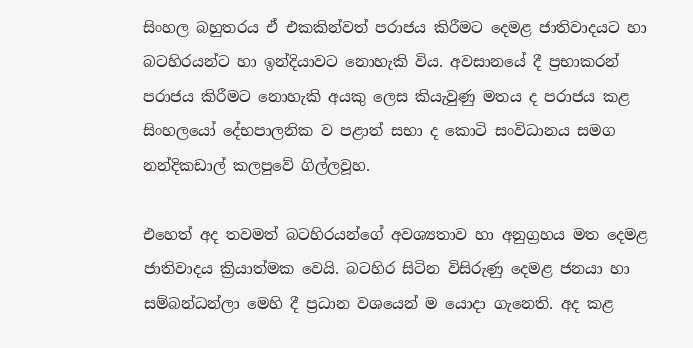සිංහල බහුතරය ඒ එකකින්වත් පරාජය කිරීමට දෙමළ ජාතිවාදයට හා බටහිරයන්ට හා ඉන්දියාවට නොහැකි විය. අවසානයේ දී ප්‍රභාකරන් පරාජය කිරීමට නොහැකි අයකු ලෙස කියැවුණු මතය ද පරාජය කළ සිංහලයෝ දේභපාලනික ව පළාත් සභා ද කොටි සංවිධානය සමග නන්දිකඩාල් කලපුවේ ගිල්ලවූහ.

එහෙත් අද තවමත් බටහිරයන්ගේ අවශ්‍යතාව හා අනුග්‍රහය මත දෙමළ ජාතිවාදය ක්‍රියාත්මක වෙයි. බටහිර සිටින විසිරුණු දෙමළ ජනයා හා සම්බන්ධන්ලා මෙහි දී ප්‍රධාන වශයෙන් ම යොදා ගැනෙති. අද කළ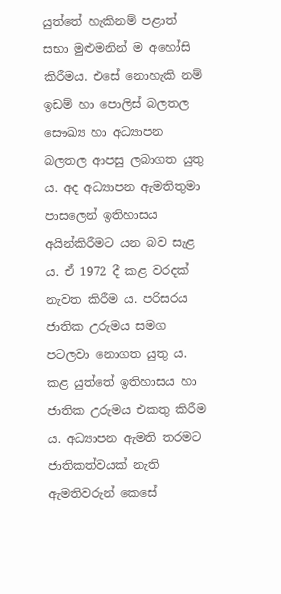යුත්තේ හැකිනම් පළාත් සභා මුළුමනින් ම අහෝසි කිරීමය. එසේ නොහැකි නම් ඉඩම් හා පොලිස් බලතල සෞඛ්‍ය හා අධ්‍යාපන බලතල ආපසු ලබාගත යුතු ය. අද අධ්‍යාපන ඇමතිතුමා පාසලෙන් ඉතිහාසය අයින්කිරීමට යන බව සැළ ය. ඒ 1972 දී කළ වරදක් නැවත කිරීම ය. පරිසරය ජාතික උරුමය සමග පටලවා නොගත යුතු ය. කළ යුත්තේ ඉතිහාසය හා ජාතික උරුමය එකතු කිරීම ය. අධ්‍යාපන ඇමති තරමට ජාතිකත්වයක් නැති ඇමතිවරුන් කෙසේ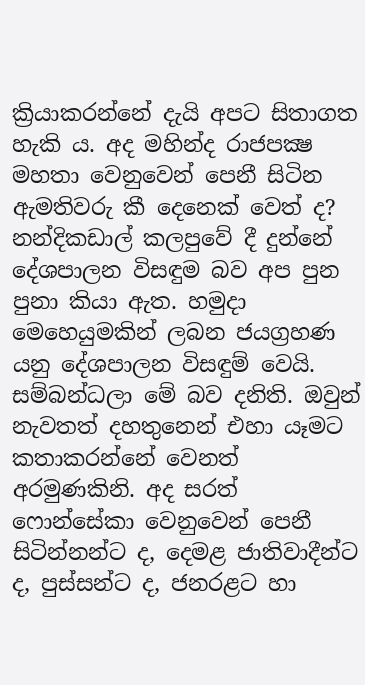ක්‍රියාකරන්නේ දැයි අපට සිතාගත හැකි ය. අද මහින්ද රාජපක්‍ෂ මහතා වෙනුවෙන් පෙනී සිටින ඇමතිවරු කී දෙනෙක් වෙත් ද? නන්දිකඩාල් කලපුවේ දී දුන්නේ දේශපාලන විසඳුම බව අප පුන පුනා කියා ඇත. හමුදා මෙහෙයුමකින් ලබන ජයග්‍රහණ යනු දේශපාලන විසඳුම් වෙයි. සම්බන්ධලා මේ බව දනිති. ඔවුන් නැවතත් දහතුනෙන් එහා යෑමට කතාකරන්නේ වෙනත් අරමුණකිනි. අද සරත් ෆොන්සේකා වෙනුවෙන් පෙනී සිටින්නන්ට ද, දෙමළ ජාතිවාදීන්ට ද, පුස්සන්ට ද, ජනරළට හා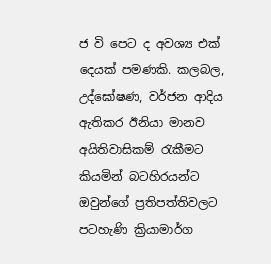ජ වි පෙට ද අවශ්‍ය එක් දෙයක් පමණකි. කලබල, උද්ඝෝෂණ, වර්ජන ආදිය ඇතිකර ඊනියා මානව අයිතිවාසිකම් රැකීමට කියමින් බටහිරයන්ට ඔවුන්ගේ ප්‍රතිපත්තිවලට පටහැණි ක්‍රියාමාර්ග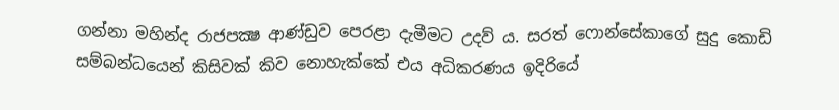ගන්නා මහින්ද රාජපක්‍ෂ ආණ්ඩුව පෙරළා දැමීමට උදව් ය. සරත් ෆොන්සේකාගේ සුදු කොඩි සම්බන්ධයෙන් කිසිවක් කිව නොහැක්කේ එය අධිකරණය ඉදිරියේ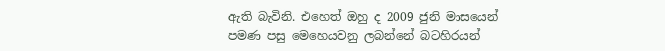ඇති බැවිනි. එහෙත් ඔහු ද 2009 ජුනි මාසයෙන් පමණ පසු මෙහෙයවනු ලබන්නේ බටහිරයන්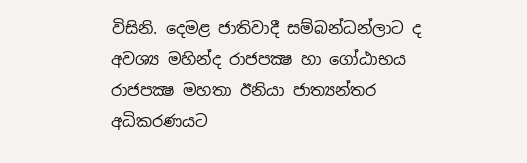විසිනි. දෙමළ ජාතිවාදී සම්බන්ධන්ලාට ද අවශ්‍ය මහින්ද රාජපක්‍ෂ හා ගෝඨාභය රාජපක්‍ෂ මහතා ඊනියා ජාත්‍යන්තර අධිකරණයට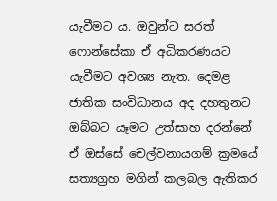යැවීමට ය. ඔවුන්ට සරත් ෆොන්සේකා ඒ අධිකරණයට යැවීමට අවශ්‍ය නැත. දෙමළ ජාතික සංවිධානය අද දහතුනට ඔබ්බට යෑමට උත්සාහ දරන්නේ ඒ ඔස්සේ චෙල්වනායගම් ක්‍රමයේ සත්‍යග්‍රහ මගින් කලබල ඇතිකර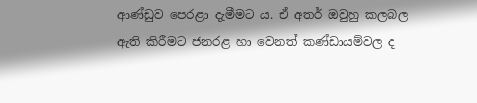ආණ්ඩුව පෙරළා දැමීමට ය. ඒ අතර් ඔවුහු කලබල ඇති කිරීමට ජනරළ හා වෙනත් කණ්ඩායම්වල ද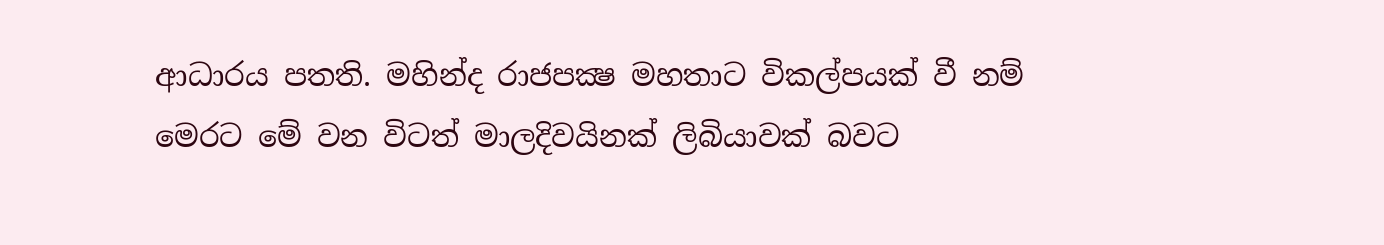ආධාරය පතති. මහින්ද රාජපක්‍ෂ මහතාට විකල්පයක් වී නම් මෙරට මේ වන විටත් මාලදිවයිනක් ලිබියාවක් බවට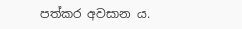පත්කර අවසාන ය.